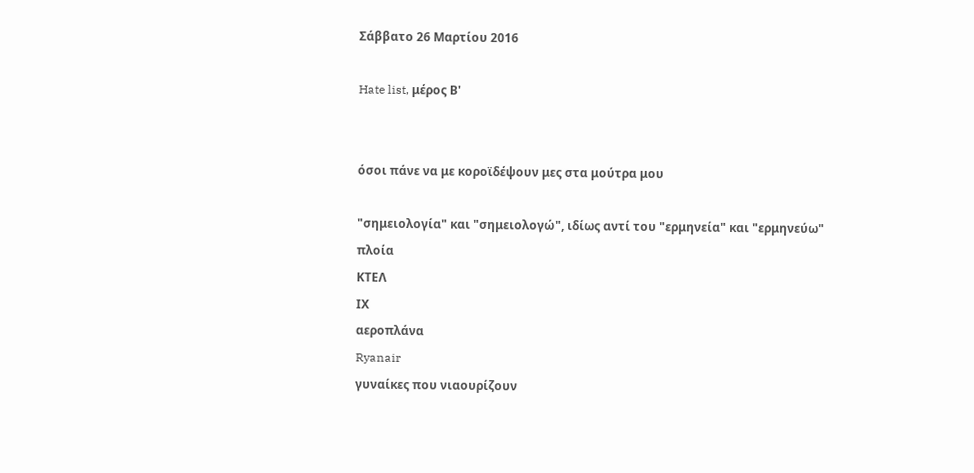Σάββατο 26 Μαρτίου 2016

Hate list, μέρος Β'


όσοι πάνε να με κοροϊδέψουν μες στα μούτρα μου

"σημειολογία" και "σημειολογώ", ιδίως αντί του "ερμηνεία" και "ερμηνεύω"
πλοία
ΚΤΕΛ
ΙΧ
αεροπλάνα
Ryanair
γυναίκες που νιαουρίζουν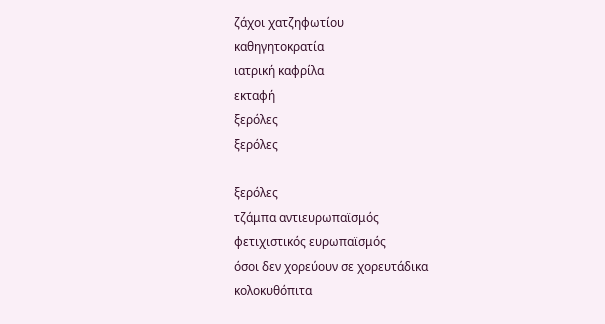ζάχοι χατζηφωτίου
καθηγητοκρατία
ιατρική καφρίλα
εκταφή
ξερόλες
ξερόλες

ξερόλες
τζάμπα αντιευρωπαϊσμός
φετιχιστικός ευρωπαϊσμός
όσοι δεν χορεύουν σε χορευτάδικα
κολοκυθόπιτα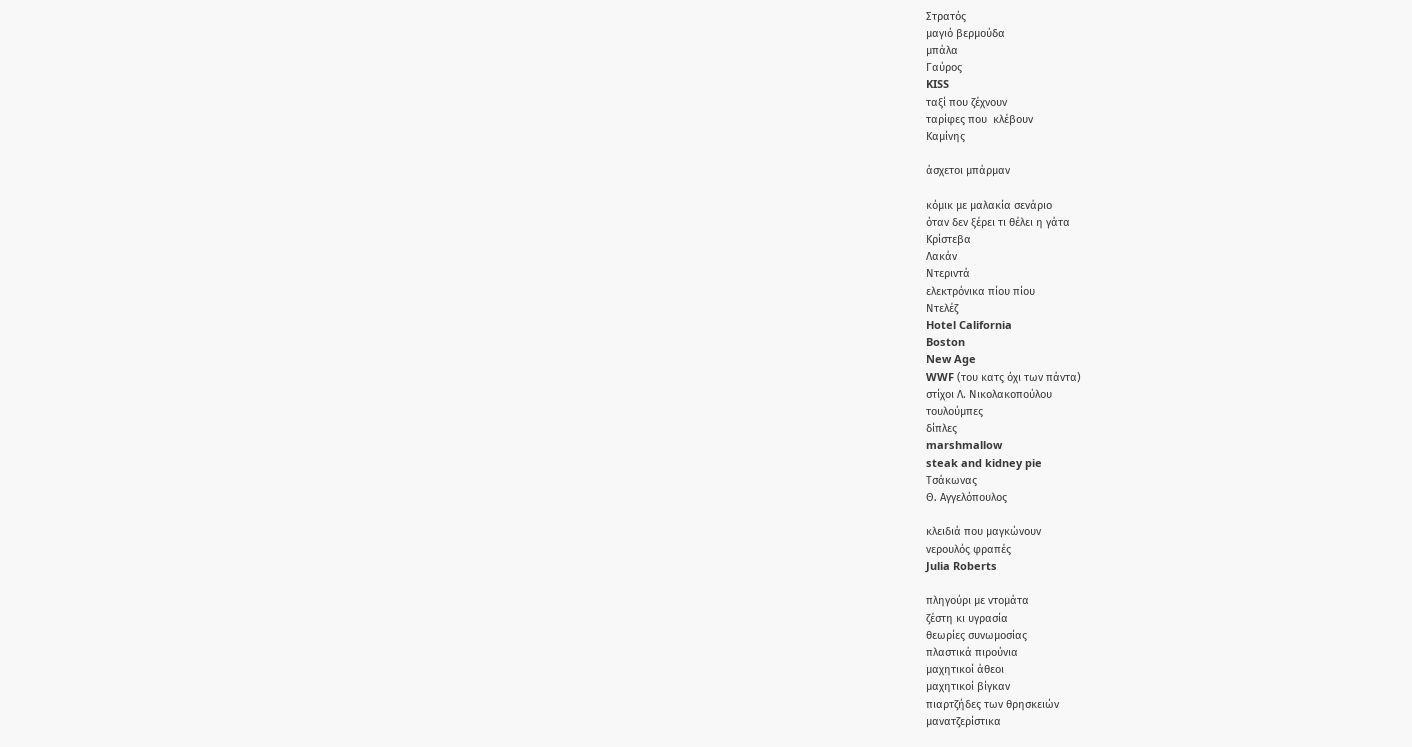Στρατός
μαγιό βερμούδα
μπάλα
Γαύρος
KISS
ταξί που ζέχνουν
ταρίφες που  κλέβουν
Καμίνης

άσχετοι μπάρμαν

κόμικ με μαλακία σενάριο
όταν δεν ξέρει τι θέλει η γάτα
Κρίστεβα
Λακάν
Ντεριντά
ελεκτρόνικα πίου πίου
Ντελέζ
Hotel California
Boston
New Age
WWF (του κατς όχι των πάντα)
στίχοι Λ. Νικολακοπούλου
τουλούμπες
δίπλες
marshmallow
steak and kidney pie
Τσάκωνας
Θ. Αγγελόπουλος

κλειδιά που μαγκώνουν
νερουλός φραπές
Julia Roberts

πληγούρι με ντομάτα
ζέστη κι υγρασία
θεωρίες συνωμοσίας
πλαστικά πιρούνια
μαχητικοί άθεοι
μαχητικοί βίγκαν
πιαρτζήδες των θρησκειών
μανατζερίστικα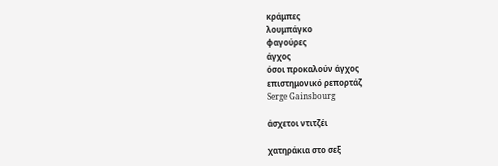κράμπες
λουμπάγκο
φαγούρες
άγχος
όσοι προκαλούν άγχος
επιστημονικό ρεπορτάζ
Serge Gainsbourg

άσχετοι ντιτζέι

χατηράκια στο σεξ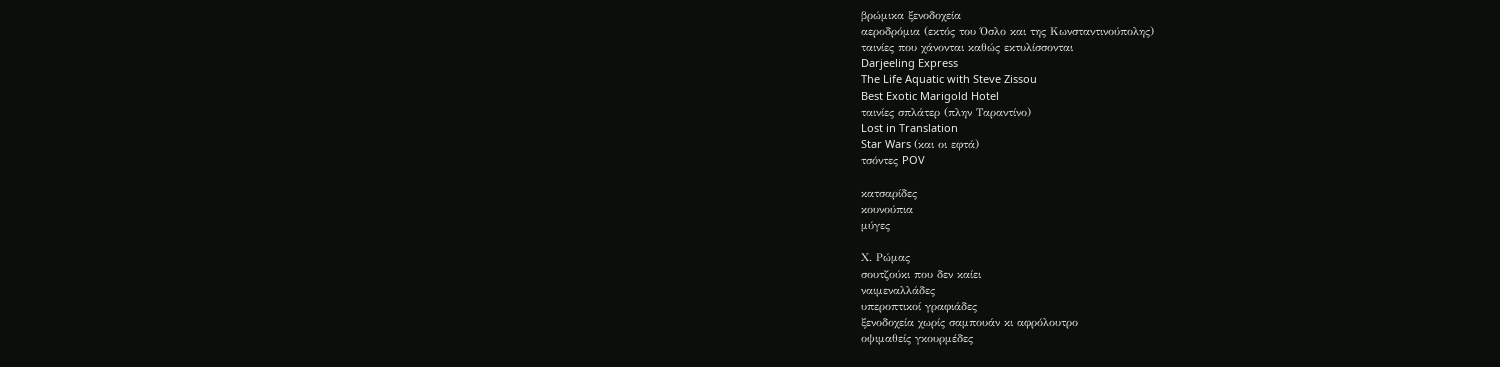βρώμικα ξενοδοχεία
αεροδρόμια (εκτός του Όσλο και της Κωνσταντινούπολης)
ταινίες που χάνονται καθώς εκτυλίσσονται
Darjeeling Express
The Life Aquatic with Steve Zissou
Best Exotic Marigold Hotel
ταινίες σπλάτερ (πλην Ταραντίνο)
Lost in Translation
Star Wars (και οι εφτά)
τσόντες POV

κατσαρίδες
κουνούπια
μύγες

Χ. Ρώμας
σουτζούκι που δεν καίει
ναιμεναλλάδες
υπεροπτικοί γραφιάδες
ξενοδοχεία χωρίς σαμπουάν κι αφρόλουτρο
οψιμαθείς γκουρμέδες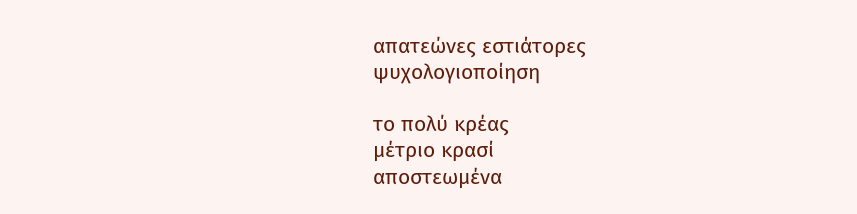απατεώνες εστιάτορες
ψυχολογιοποίηση

το πολύ κρέας
μέτριο κρασί
αποστεωμένα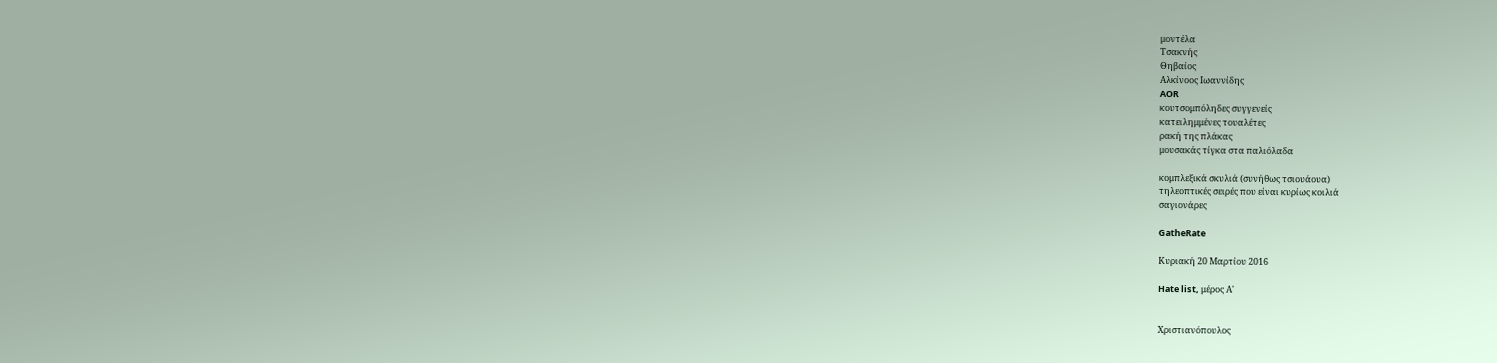μοντέλα
Τσακνής
Θηβαίος
Αλκίνοος Ιωαννίδης
AOR
κουτσομπόληδες συγγενείς
κατειλημμένες τουαλέτες
ρακή της πλάκας
μουσακάς τίγκα στα παλιόλαδα

κομπλεξικά σκυλιά (συνήθως τσιουάουα)
τηλεοπτικές σειρές που είναι κυρίως κοιλιά
σαγιονάρες

GatheRate

Κυριακή 20 Μαρτίου 2016

Hate list, μέρος Α'


Χριστιανόπουλος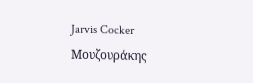Jarvis Cocker
Μουζουράκης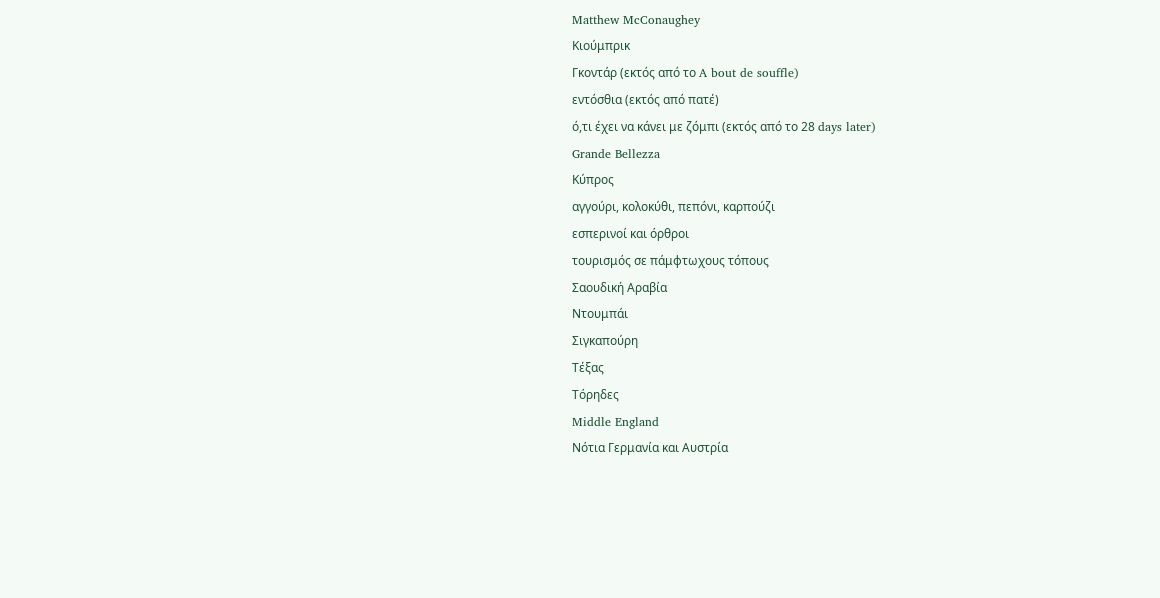Matthew McConaughey
Κιούμπρικ
Γκοντάρ (εκτός από το A bout de souffle)
εντόσθια (εκτός από πατέ)
ό,τι έχει να κάνει με ζόμπι (εκτός από το 28 days later)
Grande Bellezza
Κύπρος
αγγούρι, κολοκύθι, πεπόνι, καρπούζι
εσπερινοί και όρθροι
τουρισμός σε πάμφτωχους τόπους
Σαουδική Αραβία
Ντουμπάι
Σιγκαπούρη
Τέξας
Τόρηδες
Middle England
Νότια Γερμανία και Αυστρία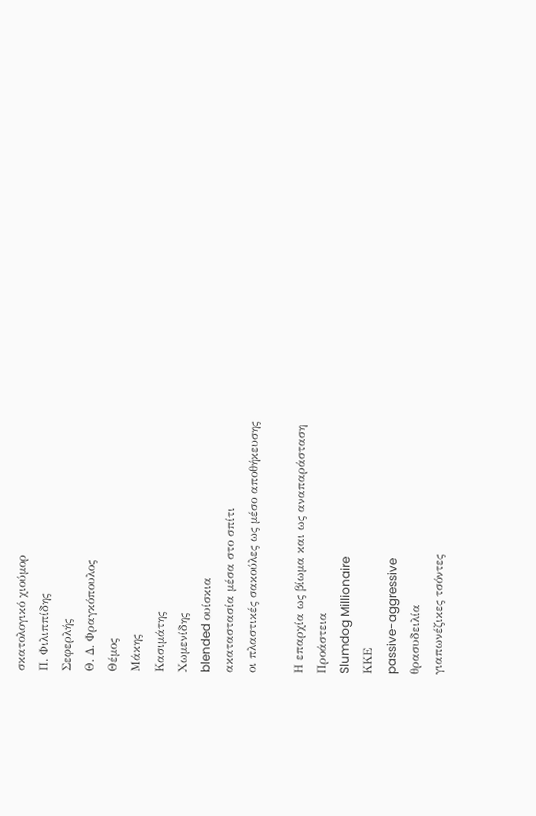σκατολογικό χιούμορ
Π. Φιλιππίδης
Σεφερλής
Θ. Δ. Φραγκόπουλος
Θέμος
Μάκης
Κασιμάτης
Χωμενίδης
blended ουίσκια
ακαταστασία μέσα στο σπίτι
οι πλαστικές σακούλες ως μέσο αποθήκευσης

Η επαρχία ως βίωμα και ως αναπαράσταση
Προάστεια
Slumdog Millionaire
ΚΚΕ
passive-aggressive
θρασυδειλία
γιαπωνέζικες τσόντες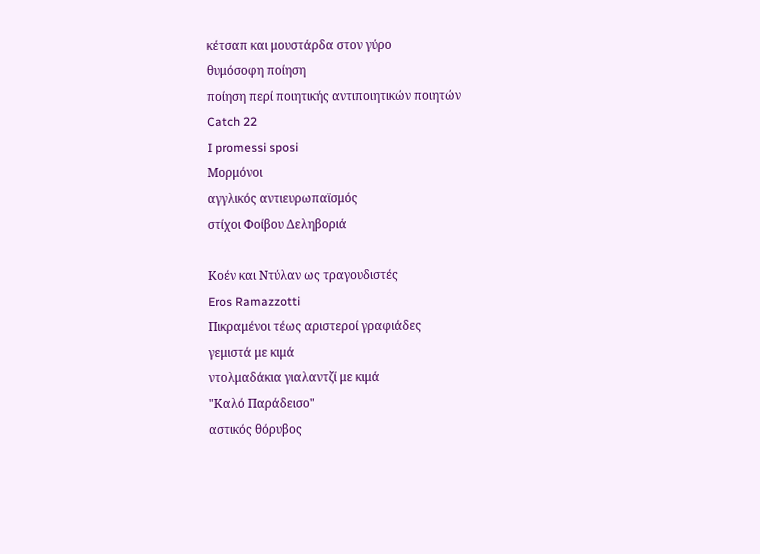κέτσαπ και μουστάρδα στον γύρο
θυμόσοφη ποίηση
ποίηση περί ποιητικής αντιποιητικών ποιητών
Catch 22
I promessi sposi
Μορμόνοι
αγγλικός αντιευρωπαϊσμός
στίχοι Φοίβου Δεληβοριά

Κοέν και Ντύλαν ως τραγουδιστές
Eros Ramazzotti
Πικραμένοι τέως αριστεροί γραφιάδες
γεμιστά με κιμά
ντολμαδάκια γιαλαντζί με κιμά
"Καλό Παράδεισο"
αστικός θόρυβος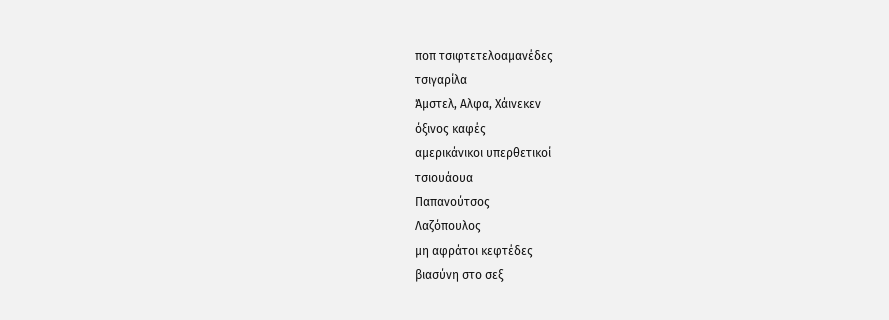ποπ τσιφτετελοαμανέδες
τσιγαρίλα
Άμστελ, Αλφα, Χάινεκεν
όξινος καφές
αμερικάνικοι υπερθετικοί
τσιουάουα
Παπανούτσος
Λαζόπουλος
μη αφράτοι κεφτέδες
βιασύνη στο σεξ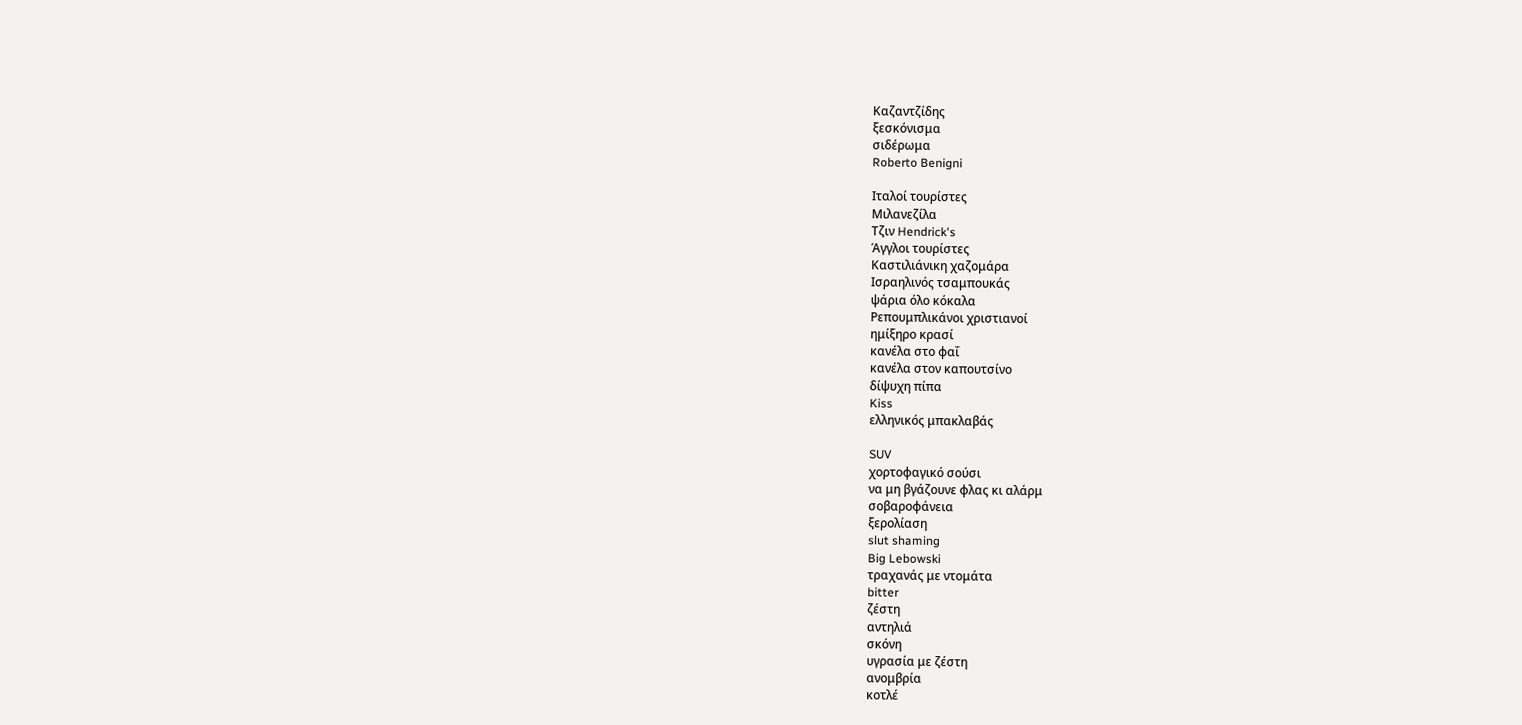Καζαντζίδης
ξεσκόνισμα
σιδέρωμα
Roberto Benigni

Ιταλοί τουρίστες
Μιλανεζίλα
Τζιν Hendrick's
Άγγλοι τουρίστες
Καστιλιάνικη χαζομάρα
Ισραηλινός τσαμπουκάς
ψάρια όλο κόκαλα
Ρεπουμπλικάνοι χριστιανοί
ημίξηρο κρασί
κανέλα στο φαΐ
κανέλα στον καπουτσίνο
δίψυχη πίπα
Kiss
ελληνικός μπακλαβάς

SUV
χορτοφαγικό σούσι
να μη βγάζουνε φλας κι αλάρμ
σοβαροφάνεια
ξερολίαση
slut shaming
Big Lebowski
τραχανάς με ντομάτα
bitter
ζέστη
αντηλιά
σκόνη
υγρασία με ζέστη
ανομβρία
κοτλέ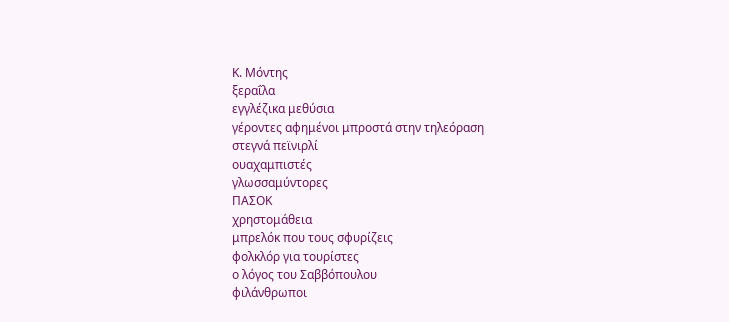Κ. Μόντης
ξεραΐλα
εγγλέζικα μεθύσια
γέροντες αφημένοι μπροστά στην τηλεόραση
στεγνά πεϊνιρλί
ουαχαμπιστές
γλωσσαμύντορες
ΠΑΣΟΚ
χρηστομάθεια
μπρελόκ που τους σφυρίζεις
φολκλόρ για τουρίστες
ο λόγος του Σαββόπουλου
φιλάνθρωποι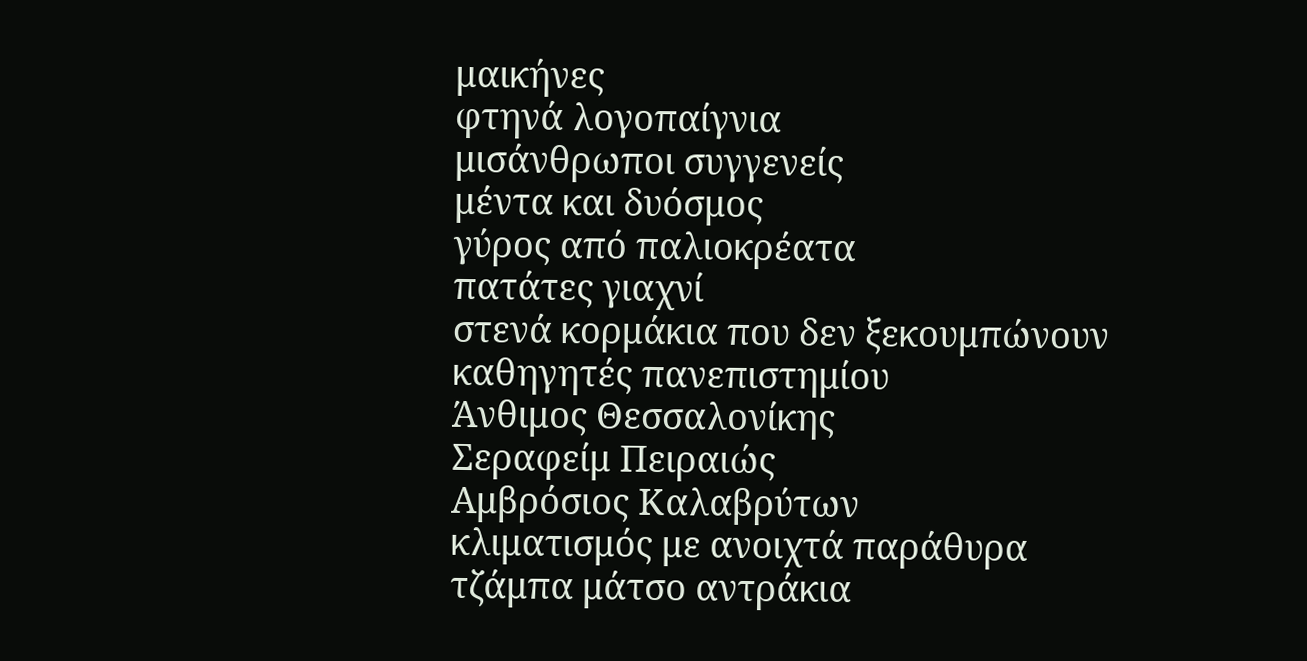μαικήνες
φτηνά λογοπαίγνια
μισάνθρωποι συγγενείς
μέντα και δυόσμος
γύρος από παλιοκρέατα
πατάτες γιαχνί
στενά κορμάκια που δεν ξεκουμπώνουν
καθηγητές πανεπιστημίου
Άνθιμος Θεσσαλονίκης
Σεραφείμ Πειραιώς
Αμβρόσιος Καλαβρύτων
κλιματισμός με ανοιχτά παράθυρα
τζάμπα μάτσο αντράκια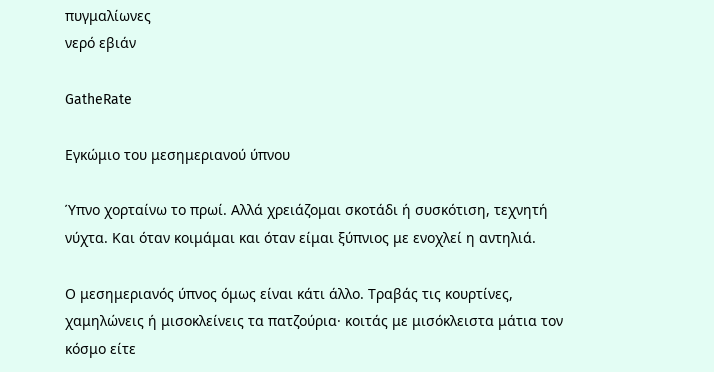πυγμαλίωνες
νερό εβιάν

GatheRate

Εγκώμιο του μεσημεριανού ύπνου

Ύπνο χορταίνω το πρωί. Αλλά χρειάζομαι σκοτάδι ή συσκότιση, τεχνητή νύχτα. Και όταν κοιμάμαι και όταν είμαι ξύπνιος με ενοχλεί η αντηλιά.

Ο μεσημεριανός ύπνος όμως είναι κάτι άλλο. Τραβάς τις κουρτίνες, χαμηλώνεις ή μισοκλείνεις τα πατζούρια· κοιτάς με μισόκλειστα μάτια τον κόσμο είτε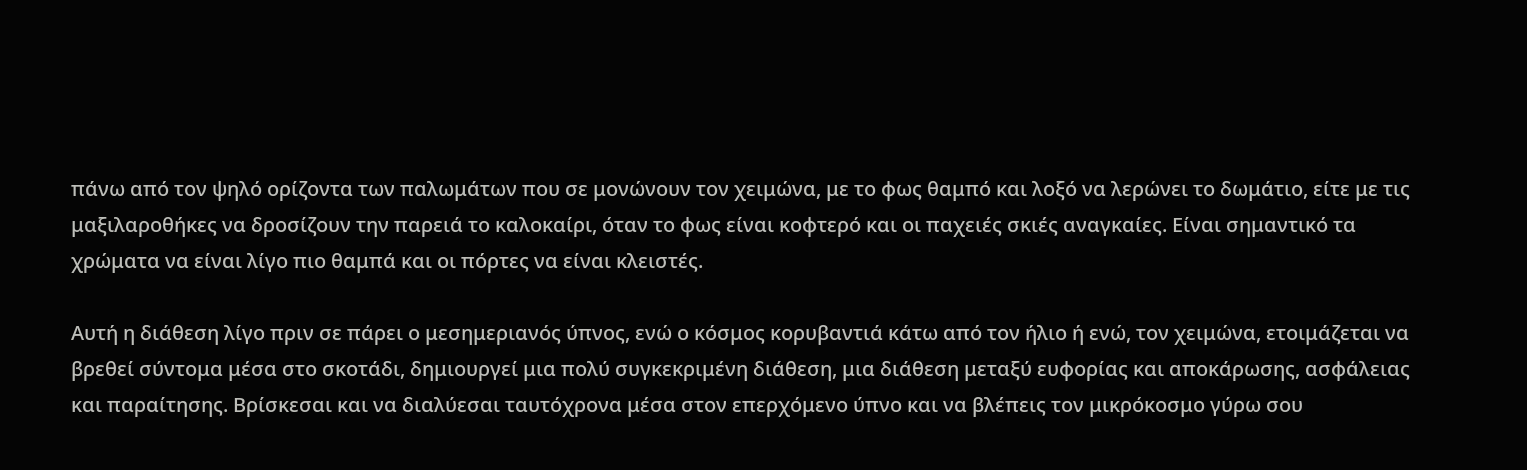πάνω από τον ψηλό ορίζοντα των παλωμάτων που σε μονώνουν τον χειμώνα, με το φως θαμπό και λοξό να λερώνει το δωμάτιο, είτε με τις μαξιλαροθήκες να δροσίζουν την παρειά το καλοκαίρι, όταν το φως είναι κοφτερό και οι παχειές σκιές αναγκαίες. Είναι σημαντικό τα χρώματα να είναι λίγο πιο θαμπά και οι πόρτες να είναι κλειστές.

Αυτή η διάθεση λίγο πριν σε πάρει ο μεσημεριανός ύπνος, ενώ ο κόσμος κορυβαντιά κάτω από τον ήλιο ή ενώ, τον χειμώνα, ετοιμάζεται να βρεθεί σύντομα μέσα στο σκοτάδι, δημιουργεί μια πολύ συγκεκριμένη διάθεση, μια διάθεση μεταξύ ευφορίας και αποκάρωσης, ασφάλειας και παραίτησης. Βρίσκεσαι και να διαλύεσαι ταυτόχρονα μέσα στον επερχόμενο ύπνο και να βλέπεις τον μικρόκοσμο γύρω σου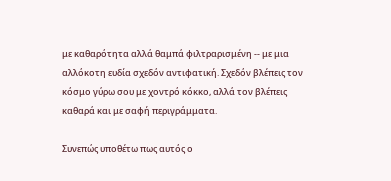με καθαρότητα αλλά θαμπά φιλτραρισμένη -- με μια αλλόκοτη ευδία σχεδόν αντιφατική. Σχεδόν βλέπεις τον κόσμο γύρω σου με χοντρό κόκκο, αλλά τον βλέπεις καθαρά και με σαφή περιγράμματα.

Συνεπώς υποθέτω πως αυτός ο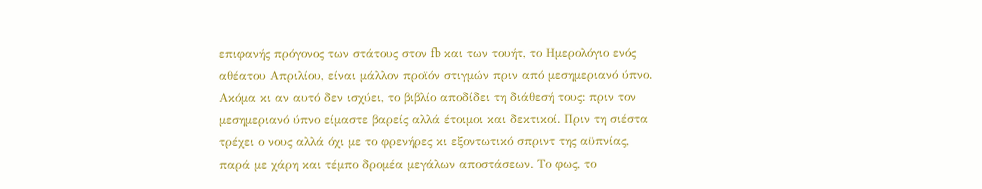επιφανής πρόγονος των στάτους στον fb και των τουήτ, το Ημερολόγιο ενός αθέατου Απριλίου, είναι μάλλον προϊόν στιγμών πριν από μεσημεριανό ύπνο. Ακόμα κι αν αυτό δεν ισχύει, το βιβλίο αποδίδει τη διάθεσή τους: πριν τον μεσημεριανό ύπνο είμαστε βαρείς αλλά έτοιμοι και δεκτικοί. Πριν τη σιέστα τρέχει ο νους αλλά όχι με το φρενήρες κι εξοντωτικό σπριντ της αϋπνίας, παρά με χάρη και τέμπο δρομέα μεγάλων αποστάσεων. Το φως, το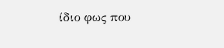ίδιο φως που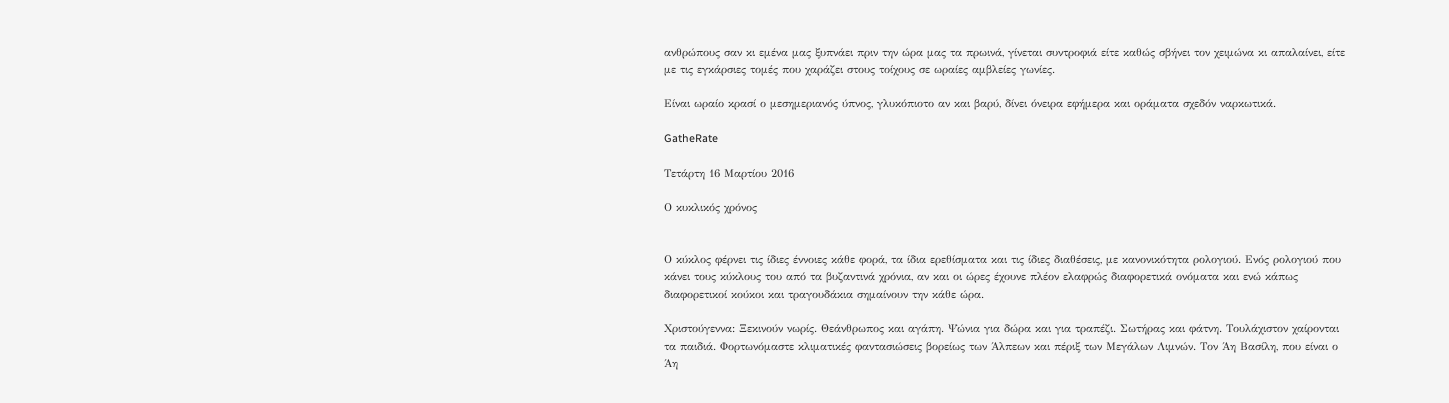ανθρώπους σαν κι εμένα μας ξυπνάει πριν την ώρα μας τα πρωινά, γίνεται συντροφιά είτε καθώς σβήνει τον χειμώνα κι απαλαίνει, είτε με τις εγκάρσιες τομές που χαράζει στους τοίχους σε ωραίες αμβλείες γωνίες.

Είναι ωραίο κρασί ο μεσημεριανός ύπνος, γλυκόπιοτο αν και βαρύ, δίνει όνειρα εφήμερα και οράματα σχεδόν ναρκωτικά.

GatheRate

Τετάρτη 16 Μαρτίου 2016

Ο κυκλικός χρόνος


Ο κύκλος φέρνει τις ίδιες έννοιες κάθε φορά, τα ίδια ερεθίσματα και τις ίδιες διαθέσεις, με κανονικότητα ρολογιού. Ενός ρολογιού που κάνει τους κύκλους του από τα βυζαντινά χρόνια, αν και οι ώρες έχουνε πλέον ελαφρώς διαφορετικά ονόματα και ενώ κάπως διαφορετικοί κούκοι και τραγουδάκια σημαίνουν την κάθε ώρα.

Χριστούγεννα: Ξεκινούν νωρίς. Θεάνθρωπος και αγάπη. Ψώνια για δώρα και για τραπέζι. Σωτήρας και φάτνη. Τουλάχιστον χαίρονται τα παιδιά. Φορτωνόμαστε κλιματικές φαντασιώσεις βορείως των Άλπεων και πέριξ των Μεγάλων Λιμνών. Τον Άη Βασίλη, που είναι ο Άη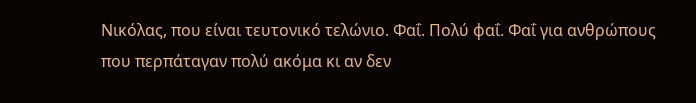Νικόλας, που είναι τευτονικό τελώνιο. Φαΐ. Πολύ φαΐ. Φαΐ για ανθρώπους που περπάταγαν πολύ ακόμα κι αν δεν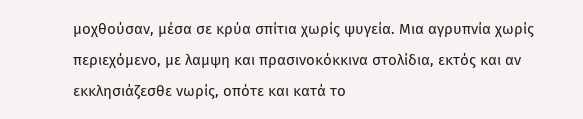μοχθούσαν, μέσα σε κρύα σπίτια χωρίς ψυγεία. Μια αγρυπνία χωρίς περιεχόμενο, με λαμψη και πρασινοκόκκινα στολίδια, εκτός και αν εκκλησιάζεσθε νωρίς, οπότε και κατά το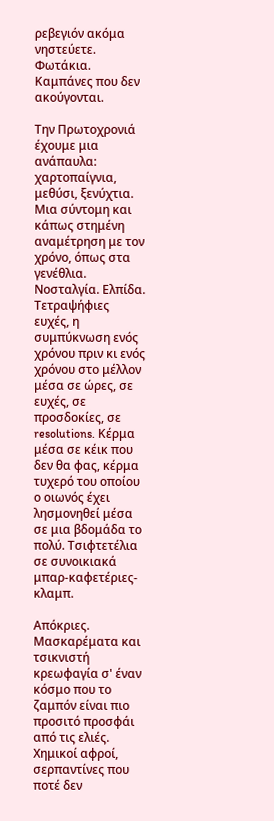ρεβεγιόν ακόμα νηστεύετε. Φωτάκια. Καμπάνες που δεν ακούγονται.

Την Πρωτοχρονιά έχουμε μια ανάπαυλα: χαρτοπαίγνια, μεθύσι, ξενύχτια. Μια σύντομη και κάπως στημένη αναμέτρηση με τον χρόνο, όπως στα γενέθλια. Νοσταλγία. Ελπίδα. Τετραψήφιες ευχές, η συμπύκνωση ενός χρόνου πριν κι ενός χρόνου στο μέλλον μέσα σε ώρες, σε ευχές, σε προσδοκίες, σε resolutions. Κέρμα μέσα σε κέικ που δεν θα φας, κέρμα τυχερό του οποίου ο οιωνός έχει λησμονηθεί μέσα σε μια βδομάδα το πολύ. Τσιφτετέλια σε συνοικιακά μπαρ-καφετέριες-κλαμπ.

Απόκριες. Μασκαρέματα και τσικνιστή κρεωφαγία σ' έναν κόσμο που το ζαμπόν είναι πιο προσιτό προσφάι από τις ελιές. Χημικοί αφροί, σερπαντίνες που ποτέ δεν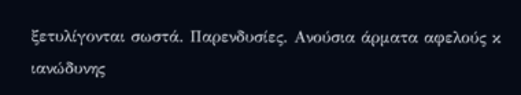ξετυλίγονται σωστά. Παρενδυσίες. Ανούσια άρματα αφελούς κ ιανώδυνης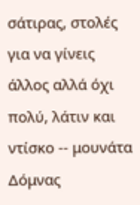σάτιρας, στολές για να γίνεις άλλος αλλά όχι πολύ, λάτιν και ντίσκο -- μουνάτα Δόμνας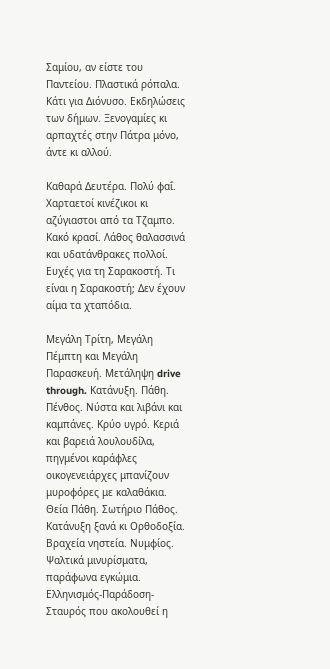Σαμίου, αν είστε του Παντείου. Πλαστικά ρόπαλα. Κάτι για Διόνυσο. Εκδηλώσεις των δήμων. Ξενογαμίες κι αρπαχτές στην Πάτρα μόνο, άντε κι αλλού.

Καθαρά Δευτέρα. Πολύ φαΐ. Χαρταετοί κινέζικοι κι αζύγιαστοι από τα Τζαμπο. Κακό κρασί. Λάθος θαλασσινά και υδατάνθρακες πολλοί. Ευχές για τη Σαρακοστή. Τι είναι η Σαρακοστή; Δεν έχουν αίμα τα χταπόδια.

Μεγάλη Τρίτη, Μεγάλη Πέμπτη και Μεγάλη Παρασκευή. Μετάληψη drive through. Κατάνυξη. Πάθη. Πένθος. Νύστα και λιβάνι και καμπάνες. Κρύο υγρό. Κεριά και βαρειά λουλουδίλα, πηγμένοι καράφλες οικογενειάρχες μπανίζουν μυροφόρες με καλαθάκια. Θεία Πάθη. Σωτήριο Πάθος. Κατάνυξη ξανά κι Ορθοδοξία. Βραχεία νηστεία. Νυμφίος. Ψαλτικά μινυρίσματα, παράφωνα εγκώμια. Ελληνισμός-Παράδοση-Σταυρός που ακολουθεί η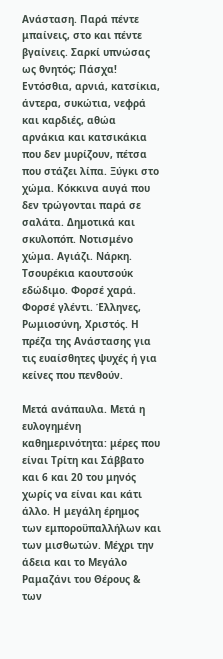Ανάσταση. Παρά πέντε μπαίνεις, στο και πέντε βγαίνεις. Σαρκί υπνώσας ως θνητός; Πάσχα! Εντόσθια, αρνιά, κατσίκια, άντερα, συκώτια, νεφρά και καρδιές, αθώα αρνάκια και κατσικάκια που δεν μυρίζουν, πέτσα που στάζει λίπα. Ξύγκι στο χώμα. Κόκκινα αυγά που δεν τρώγονται παρά σε σαλάτα. Δημοτικά και σκυλοπόπ. Νοτισμένο χώμα. Αγιάζι. Νάρκη. Τσουρέκια καουτσούκ εδώδιμο. Φορσέ χαρά. Φορσέ γλέντι. Έλληνες, Ρωμιοσύνη, Χριστός. Η πρέζα της Ανάστασης για τις ευαίσθητες ψυχές ή για κείνες που πενθούν.

Μετά ανάπαυλα. Μετά η ευλογημένη καθημερινότητα: μέρες που είναι Τρίτη και Σάββατο και 6 και 20 του μηνός χωρίς να είναι και κάτι άλλο. Η μεγάλη έρημος των εμποροϋπαλλήλων και των μισθωτών. Μέχρι την άδεια και το Μεγάλο Ραμαζάνι του Θέρους & των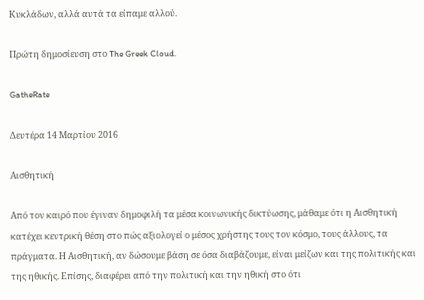Κυκλάδων, αλλά αυτά τα είπαμε αλλού.

Πρώτη δημοσίευση στο The Greek Cloud.

GatheRate

Δευτέρα 14 Μαρτίου 2016

Αισθητική

Από τον καιρό που έγιναν δημοφιλή τα μέσα κοινωνικής δικτύωσης, μάθαμε ότι η Αισθητική κατέχει κεντρική θέση στο πώς αξιολογεί ο μέσος χρήστης τους τον κόσμο, τους άλλους, τα πράγματα. Η Αισθητική, αν δώσουμε βάση σε όσα διαβάζουμε, είναι μείζων και της πολιτικής και της ηθικής. Επίσης, διαφέρει από την πολιτική και την ηθική στο ότι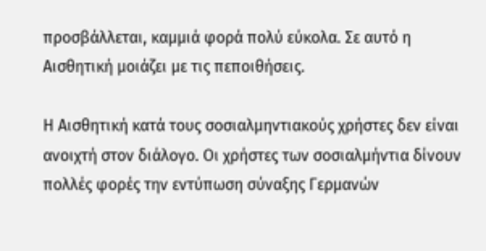προσβάλλεται, καμμιά φορά πολύ εύκολα. Σε αυτό η Αισθητική μοιάζει με τις πεποιθήσεις.

Η Αισθητική κατά τους σοσιαλμηντιακούς χρήστες δεν είναι ανοιχτή στον διάλογο. Οι χρήστες των σοσιαλμήντια δίνουν πολλές φορές την εντύπωση σύναξης Γερμανών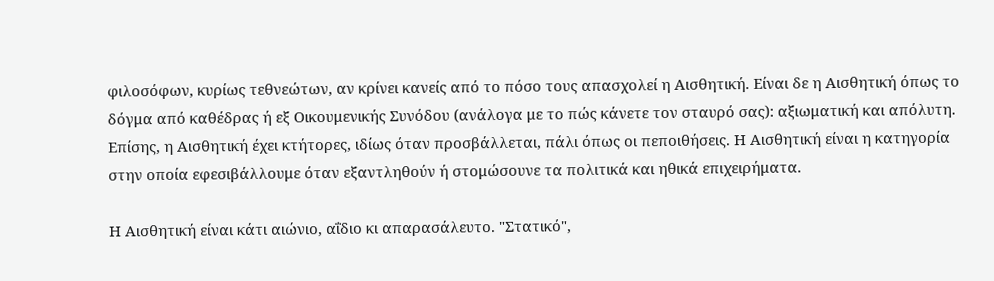φιλοσόφων, κυρίως τεθνεώτων, αν κρίνει κανείς από το πόσο τους απασχολεί η Αισθητική. Είναι δε η Αισθητική όπως το δόγμα από καθέδρας ή εξ Οικουμενικής Συνόδου (ανάλογα με το πώς κάνετε τον σταυρό σας): αξιωματική και απόλυτη. Επίσης, η Αισθητική έχει κτήτορες, ιδίως όταν προσβάλλεται, πάλι όπως οι πεποιθήσεις. Η Αισθητική είναι η κατηγορία στην οποία εφεσιβάλλουμε όταν εξαντληθούν ή στομώσουνε τα πολιτικά και ηθικά επιχειρήματα.

Η Αισθητική είναι κάτι αιώνιο, αΐδιο κι απαρασάλευτο. "Στατικό",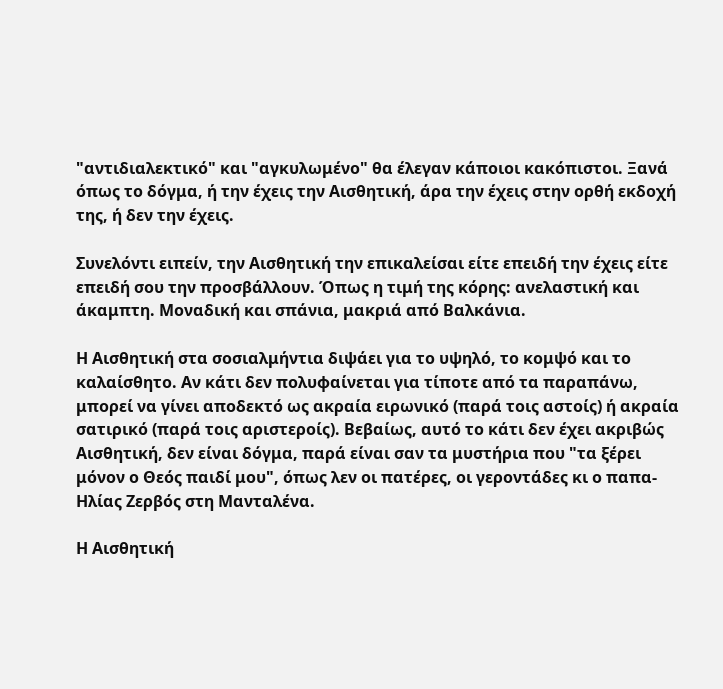"αντιδιαλεκτικό" και "αγκυλωμένο" θα έλεγαν κάποιοι κακόπιστοι. Ξανά όπως το δόγμα, ή την έχεις την Αισθητική, άρα την έχεις στην ορθή εκδοχή της, ή δεν την έχεις.

Συνελόντι ειπείν, την Αισθητική την επικαλείσαι είτε επειδή την έχεις είτε επειδή σου την προσβάλλουν. Όπως η τιμή της κόρης: ανελαστική και άκαμπτη. Μοναδική και σπάνια, μακριά από Βαλκάνια.

Η Αισθητική στα σοσιαλμήντια διψάει για το υψηλό, το κομψό και το καλαίσθητο. Αν κάτι δεν πολυφαίνεται για τίποτε από τα παραπάνω, μπορεί να γίνει αποδεκτό ως ακραία ειρωνικό (παρά τοις αστοίς) ή ακραία σατιρικό (παρά τοις αριστεροίς). Βεβαίως, αυτό το κάτι δεν έχει ακριβώς Αισθητική, δεν είναι δόγμα, παρά είναι σαν τα μυστήρια που "τα ξέρει μόνον ο Θεός παιδί μου", όπως λεν οι πατέρες, οι γεροντάδες κι ο παπα-Ηλίας Ζερβός στη Μανταλένα.

Η Αισθητική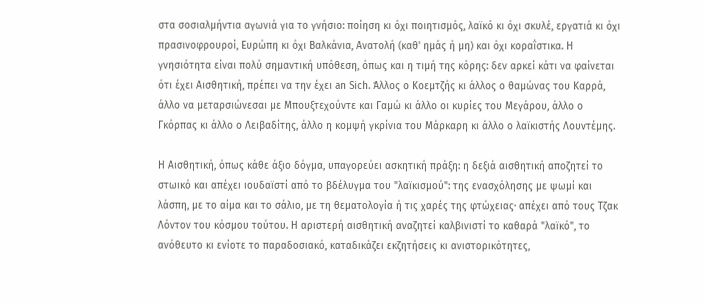στα σοσιαλμήντια αγωνιά για το γνήσιο: ποίηση κι όχι ποιητισμός, λαϊκό κι όχι σκυλέ, εργατιά κι όχι πρασινοφρουροί, Ευρώπη κι όχι Βαλκάνια, Ανατολή (καθ' ημάς ή μη) και όχι κοραΐστικα. Η γνησιότητα είναι πολύ σημαντική υπόθεση, όπως και η τιμή της κόρης: δεν αρκεί κάτι να φαίνεται ότι έχει Αισθητική, πρέπει να την έχει an Sich. Άλλος ο Κοεμτζής κι άλλος ο θαμώνας του Καρρά, άλλο να μεταρσιώνεσαι με Μπουξτεχούντε και Γαμώ κι άλλο οι κυρίες του Μεγάρου, άλλο ο Γκόρπας κι άλλο ο Λειβαδίτης, άλλο η κομψή γκρίνια του Μάρκαρη κι άλλο ο λαϊκιστής Λουντέμης.

Η Αισθητική, όπως κάθε άξιο δόγμα, υπαγορεύει ασκητική πράξη: η δεξιά αισθητική αποζητεί το στωικό και απέχει ιουδαϊστί από το βδέλυγμα του "λαϊκισμού": της ενασχόλησης με ψωμί και λάσπη, με το αίμα και το σάλιο, με τη θεματολογία ή τις χαρές της φτώχειας· απέχει από τους Τζακ Λόντον του κόσμου τούτου. Η αριστερή αισθητική αναζητεί καλβινιστί το καθαρά "λαϊκό", το ανόθευτο κι ενίοτε το παραδοσιακό, καταδικάζει εκζητήσεις κι ανιστορικότητες,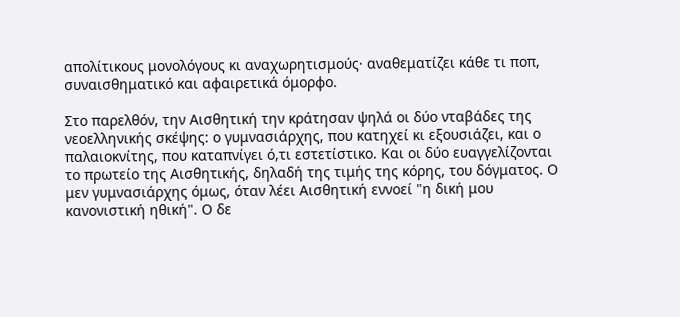απολίτικους μονολόγους κι αναχωρητισμούς· αναθεματίζει κάθε τι ποπ, συναισθηματικό και αφαιρετικά όμορφο.

Στο παρελθόν, την Αισθητική την κράτησαν ψηλά οι δύο νταβάδες της νεοελληνικής σκέψης: ο γυμνασιάρχης, που κατηχεί κι εξουσιάζει, και ο παλαιοκνίτης, που καταπνίγει ό,τι εστετίστικο. Και οι δύο ευαγγελίζονται το πρωτείο της Αισθητικής, δηλαδή της τιμής της κόρης, του δόγματος. Ο μεν γυμνασιάρχης όμως, όταν λέει Αισθητική εννοεί "η δική μου κανονιστική ηθική". Ο δε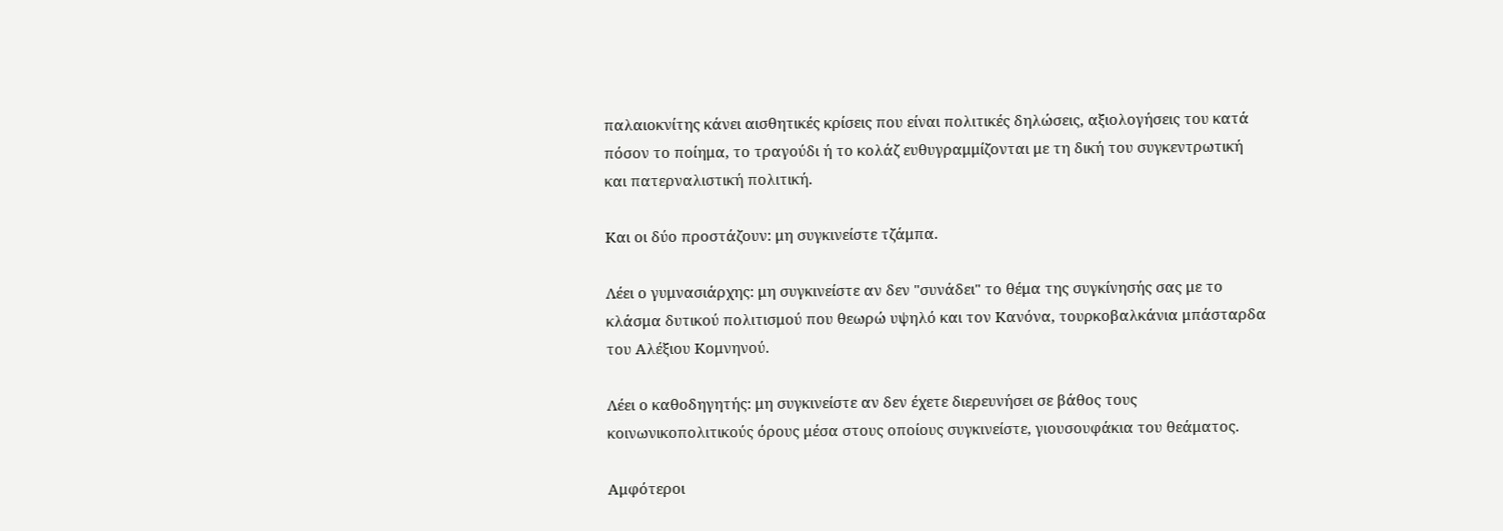παλαιοκνίτης κάνει αισθητικές κρίσεις που είναι πολιτικές δηλώσεις, αξιολογήσεις του κατά πόσον το ποίημα, το τραγούδι ή το κολάζ ευθυγραμμίζονται με τη δική του συγκεντρωτική και πατερναλιστική πολιτική.

Και οι δύο προστάζουν: μη συγκινείστε τζάμπα.

Λέει ο γυμνασιάρχης: μη συγκινείστε αν δεν "συνάδει" το θέμα της συγκίνησής σας με το κλάσμα δυτικού πολιτισμού που θεωρώ υψηλό και τον Κανόνα, τουρκοβαλκάνια μπάσταρδα του Αλέξιου Κομνηνού.

Λέει ο καθοδηγητής: μη συγκινείστε αν δεν έχετε διερευνήσει σε βάθος τους κοινωνικοπολιτικούς όρους μέσα στους οποίους συγκινείστε, γιουσουφάκια του θεάματος.

Αμφότεροι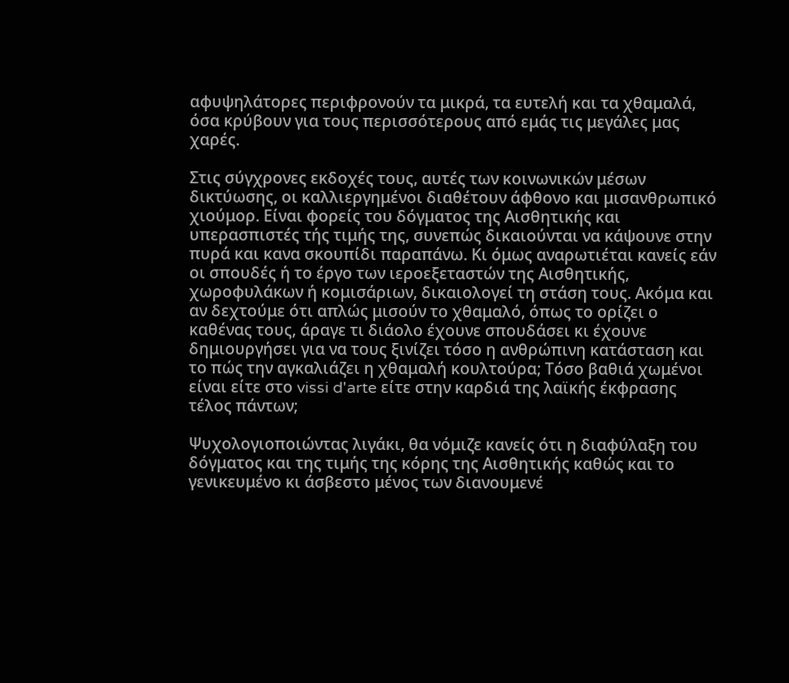αφυψηλάτορες περιφρονούν τα μικρά, τα ευτελή και τα χθαμαλά, όσα κρύβουν για τους περισσότερους από εμάς τις μεγάλες μας χαρές.

Στις σύγχρονες εκδοχές τους, αυτές των κοινωνικών μέσων δικτύωσης, οι καλλιεργημένοι διαθέτουν άφθονο και μισανθρωπικό χιούμορ. Είναι φορείς του δόγματος της Αισθητικής και υπερασπιστές τής τιμής της, συνεπώς δικαιούνται να κάψουνε στην πυρά και κανα σκουπίδι παραπάνω. Κι όμως αναρωτιέται κανείς εάν οι σπουδές ή το έργο των ιεροεξεταστών της Αισθητικής, χωροφυλάκων ή κομισάριων, δικαιολογεί τη στάση τους. Ακόμα και αν δεχτούμε ότι απλώς μισούν το χθαμαλό, όπως το ορίζει ο καθένας τους, άραγε τι διάολο έχουνε σπουδάσει κι έχουνε δημιουργήσει για να τους ξινίζει τόσο η ανθρώπινη κατάσταση και το πώς την αγκαλιάζει η χθαμαλή κουλτούρα; Τόσο βαθιά χωμένοι είναι είτε στο vissi d'arte είτε στην καρδιά της λαϊκής έκφρασης τέλος πάντων;

Ψυχολογιοποιώντας λιγάκι, θα νόμιζε κανείς ότι η διαφύλαξη του δόγματος και της τιμής της κόρης της Αισθητικής καθώς και το γενικευμένο κι άσβεστο μένος των διανουμενέ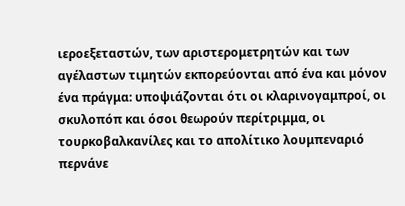ιεροεξεταστών, των αριστερομετρητών και των αγέλαστων τιμητών εκπορεύονται από ένα και μόνον ένα πράγμα: υποψιάζονται ότι οι κλαρινογαμπροί, οι σκυλοπόπ και όσοι θεωρούν περίτριμμα, οι τουρκοβαλκανίλες και το απολίτικο λουμπεναριό περνάνε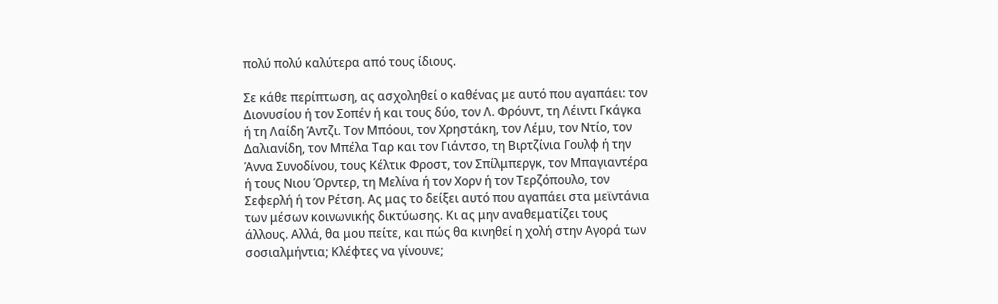πολύ πολύ καλύτερα από τους ίδιους.

Σε κάθε περίπτωση, ας ασχοληθεί ο καθένας με αυτό που αγαπάει: τον Διονυσίου ή τον Σοπέν ή και τους δύο, τον Λ. Φρόυντ, τη Λέιντι Γκάγκα ή τη Λαίδη Άντζι. Τον Μπόουι, τον Χρηστάκη, τον Λέμυ, τον Ντίο, τον Δαλιανίδη, τον Μπέλα Ταρ και τον Γιάντσο, τη Βιρτζίνια Γουλφ ή την Άννα Συνοδίνου, τους Κέλτικ Φροστ, τον Σπίλμπεργκ, τον Μπαγιαντέρα ή τους Νιου Όρντερ, τη Μελίνα ή τον Χορν ή τον Τερζόπουλο, τον Σεφερλή ή τον Ρέτση. Ας μας το δείξει αυτό που αγαπάει στα μεϊντάνια των μέσων κοινωνικής δικτύωσης. Κι ας μην αναθεματίζει τους άλλους. Αλλά, θα μου πείτε, και πώς θα κινηθεί η χολή στην Αγορά των σοσιαλμήντια; Κλέφτες να γίνουνε;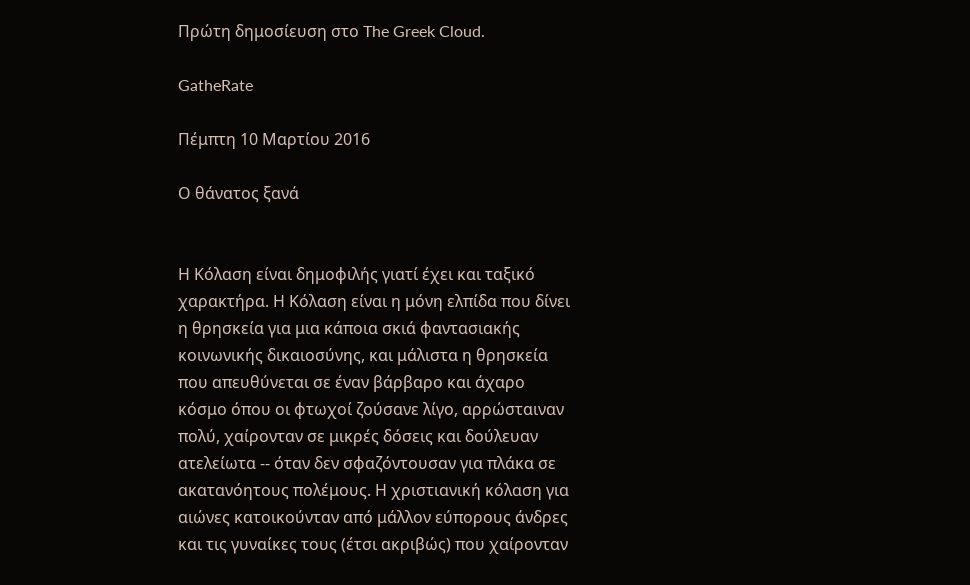Πρώτη δημοσίευση στο The Greek Cloud.

GatheRate

Πέμπτη 10 Μαρτίου 2016

Ο θάνατος ξανά


Η Κόλαση είναι δημοφιλής γιατί έχει και ταξικό χαρακτήρα. Η Κόλαση είναι η μόνη ελπίδα που δίνει η θρησκεία για μια κάποια σκιά φαντασιακής κοινωνικής δικαιοσύνης, και μάλιστα η θρησκεία που απευθύνεται σε έναν βάρβαρο και άχαρο κόσμο όπου οι φτωχοί ζούσανε λίγο, αρρώσταιναν πολύ, χαίρονταν σε μικρές δόσεις και δούλευαν ατελείωτα -- όταν δεν σφαζόντουσαν για πλάκα σε ακατανόητους πολέμους. Η χριστιανική κόλαση για αιώνες κατοικούνταν από μάλλον εύπορους άνδρες και τις γυναίκες τους (έτσι ακριβώς) που χαίρονταν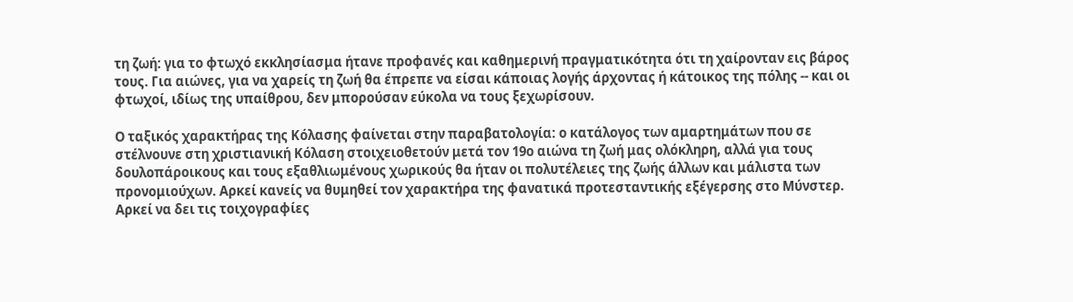τη ζωή: για το φτωχό εκκλησίασμα ήτανε προφανές και καθημερινή πραγματικότητα ότι τη χαίρονταν εις βάρος τους. Για αιώνες, για να χαρείς τη ζωή θα έπρεπε να είσαι κάποιας λογής άρχοντας ή κάτοικος της πόλης -- και οι φτωχοί, ιδίως της υπαίθρου, δεν μπορούσαν εύκολα να τους ξεχωρίσουν.

Ο ταξικός χαρακτήρας της Κόλασης φαίνεται στην παραβατολογία: ο κατάλογος των αμαρτημάτων που σε στέλνουνε στη χριστιανική Κόλαση στοιχειοθετούν μετά τον 19ο αιώνα τη ζωή μας ολόκληρη, αλλά για τους δουλοπάροικους και τους εξαθλιωμένους χωρικούς θα ήταν οι πολυτέλειες της ζωής άλλων και μάλιστα των προνομιούχων. Αρκεί κανείς να θυμηθεί τον χαρακτήρα της φανατικά προτεσταντικής εξέγερσης στο Μύνστερ. Αρκεί να δει τις τοιχογραφίες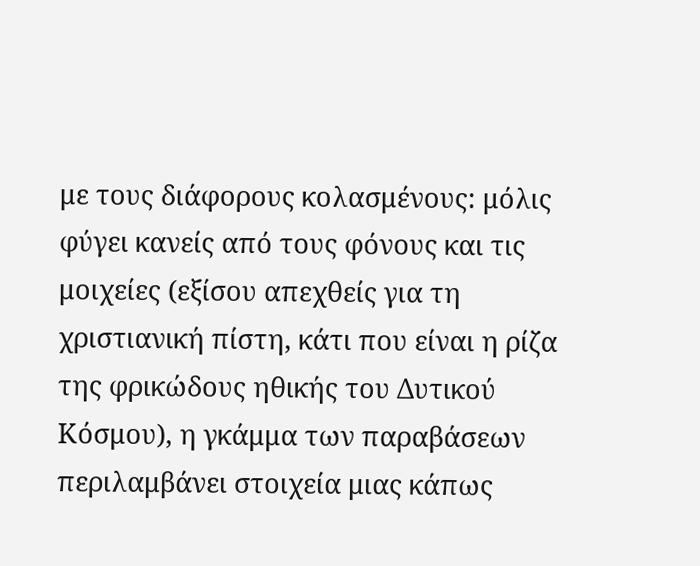με τους διάφορους κολασμένους: μόλις φύγει κανείς από τους φόνους και τις μοιχείες (εξίσου απεχθείς για τη χριστιανική πίστη, κάτι που είναι η ρίζα της φρικώδους ηθικής του Δυτικού Κόσμου), η γκάμμα των παραβάσεων περιλαμβάνει στοιχεία μιας κάπως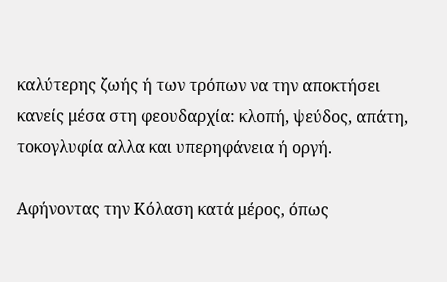καλύτερης ζωής ή των τρόπων να την αποκτήσει κανείς μέσα στη φεουδαρχία: κλοπή, ψεύδος, απάτη, τοκογλυφία αλλα και υπερηφάνεια ή οργή.

Αφήνοντας την Κόλαση κατά μέρος, όπως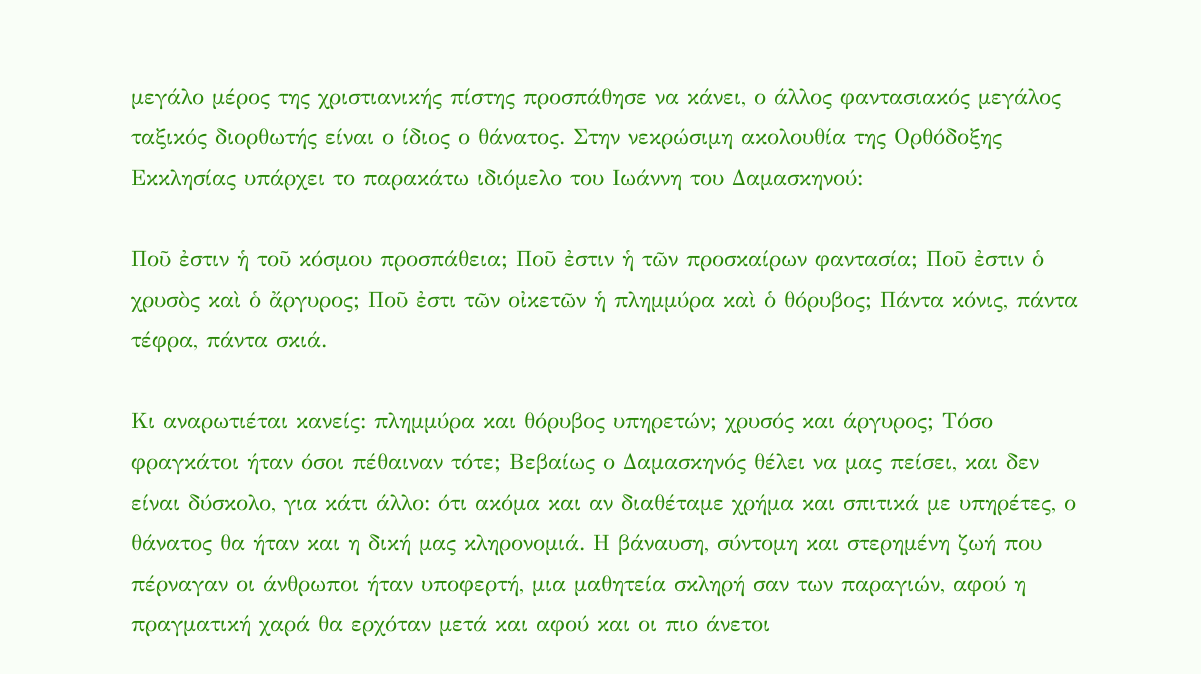μεγάλο μέρος της χριστιανικής πίστης προσπάθησε να κάνει, ο άλλος φαντασιακός μεγάλος ταξικός διορθωτής είναι ο ίδιος ο θάνατος. Στην νεκρώσιμη ακολουθία της Ορθόδοξης Εκκλησίας υπάρχει το παρακάτω ιδιόμελο του Ιωάννη του Δαμασκηνού:

Ποῦ ἐστιν ἡ τοῦ κόσμου προσπάθεια; Ποῦ ἐστιν ἡ τῶν προσκαίρων φαντασία; Ποῦ ἐστιν ὁ χρυσὸς καὶ ὁ ἄργυρος; Ποῦ ἐστι τῶν οἰκετῶν ἡ πλημμύρα καὶ ὁ θόρυβος; Πάντα κόνις, πάντα τέφρα, πάντα σκιά.

Κι αναρωτιέται κανείς: πλημμύρα και θόρυβος υπηρετών; χρυσός και άργυρος; Τόσο φραγκάτοι ήταν όσοι πέθαιναν τότε; Βεβαίως ο Δαμασκηνός θέλει να μας πείσει, και δεν είναι δύσκολο, για κάτι άλλο: ότι ακόμα και αν διαθέταμε χρήμα και σπιτικά με υπηρέτες, ο θάνατος θα ήταν και η δική μας κληρονομιά. Η βάναυση, σύντομη και στερημένη ζωή που πέρναγαν οι άνθρωποι ήταν υποφερτή, μια μαθητεία σκληρή σαν των παραγιών, αφού η πραγματική χαρά θα ερχόταν μετά και αφού και οι πιο άνετοι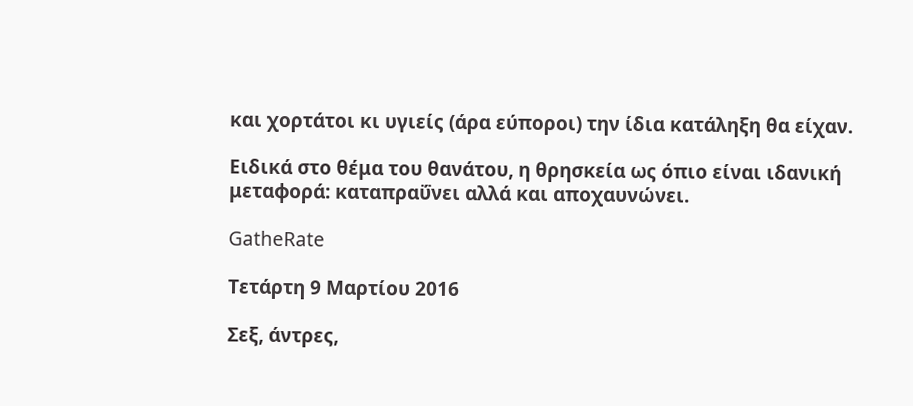και χορτάτοι κι υγιείς (άρα εύποροι) την ίδια κατάληξη θα είχαν.

Ειδικά στο θέμα του θανάτου, η θρησκεία ως όπιο είναι ιδανική μεταφορά: καταπραΰνει αλλά και αποχαυνώνει.

GatheRate

Τετάρτη 9 Μαρτίου 2016

Σεξ, άντρες,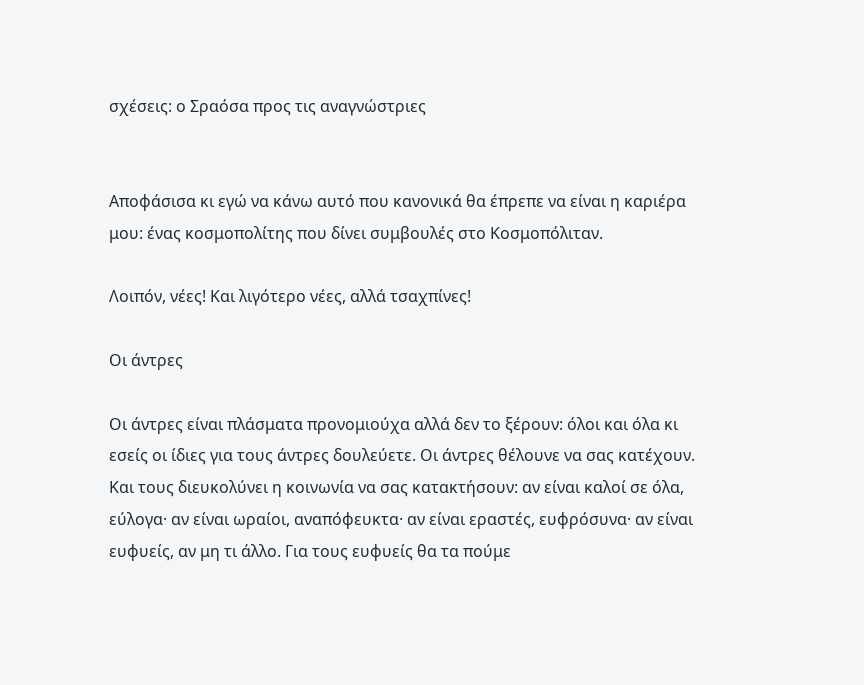σχέσεις: ο Σραόσα προς τις αναγνώστριες


Αποφάσισα κι εγώ να κάνω αυτό που κανονικά θα έπρεπε να είναι η καριέρα μου: ένας κοσμοπολίτης που δίνει συμβουλές στο Κοσμοπόλιταν.

Λοιπόν, νέες! Και λιγότερο νέες, αλλά τσαχπίνες!

Οι άντρες

Οι άντρες είναι πλάσματα προνομιούχα αλλά δεν το ξέρουν: όλοι και όλα κι εσείς οι ίδιες για τους άντρες δουλεύετε. Οι άντρες θέλουνε να σας κατέχουν. Και τους διευκολύνει η κοινωνία να σας κατακτήσουν: αν είναι καλοί σε όλα, εύλογα· αν είναι ωραίοι, αναπόφευκτα· αν είναι εραστές, ευφρόσυνα· αν είναι ευφυείς, αν μη τι άλλο. Για τους ευφυείς θα τα πούμε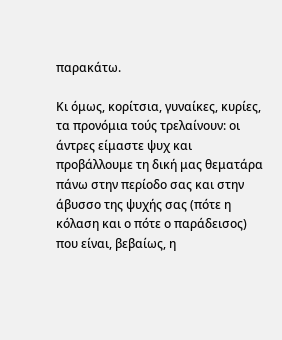παρακάτω.

Κι όμως, κορίτσια, γυναίκες, κυρίες, τα προνόμια τούς τρελαίνουν: οι άντρες είμαστε ψυχ και προβάλλουμε τη δική μας θεματάρα πάνω στην περίοδο σας και στην άβυσσο της ψυχής σας (πότε η κόλαση και ο πότε ο παράδεισος) που είναι, βεβαίως, η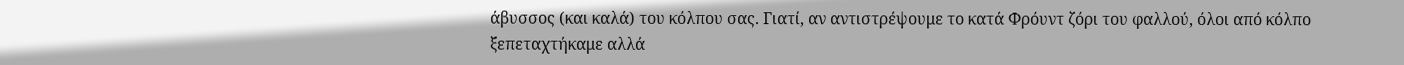άβυσσος (και καλά) του κόλπου σας. Γιατί, αν αντιστρέψουμε το κατά Φρόυντ ζόρι του φαλλού, όλοι από κόλπο ξεπεταχτήκαμε αλλά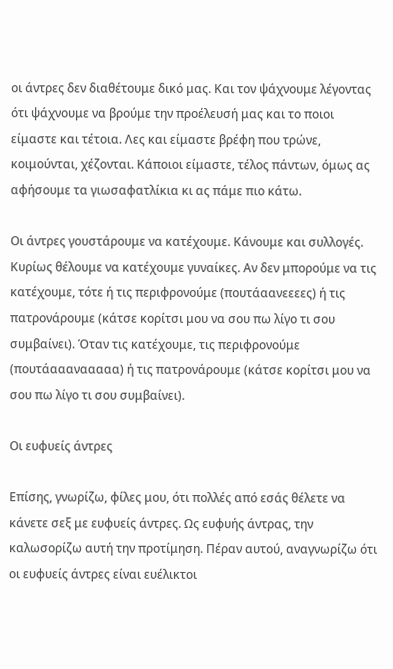οι άντρες δεν διαθέτουμε δικό μας. Και τον ψάχνουμε λέγοντας ότι ψάχνουμε να βρούμε την προέλευσή μας και το ποιοι είμαστε και τέτοια. Λες και είμαστε βρέφη που τρώνε, κοιμούνται, χέζονται. Κάποιοι είμαστε, τέλος πάντων, όμως ας αφήσουμε τα γιωσαφατλίκια κι ας πάμε πιο κάτω.

Οι άντρες γουστάρουμε να κατέχουμε. Κάνουμε και συλλογές. Κυρίως θέλουμε να κατέχουμε γυναίκες. Αν δεν μπορούμε να τις κατέχουμε, τότε ή τις περιφρονούμε (πουτάαανεεεες) ή τις πατρονάρουμε (κάτσε κορίτσι μου να σου πω λίγο τι σου συμβαίνει). Όταν τις κατέχουμε, τις περιφρονούμε (πουτάααανααααα) ή τις πατρονάρουμε (κάτσε κορίτσι μου να σου πω λίγο τι σου συμβαίνει).

Οι ευφυείς άντρες

Επίσης, γνωρίζω, φίλες μου, ότι πολλές από εσάς θέλετε να κάνετε σεξ με ευφυείς άντρες. Ως ευφυής άντρας, την καλωσορίζω αυτή την προτίμηση. Πέραν αυτού, αναγνωρίζω ότι οι ευφυείς άντρες είναι ευέλικτοι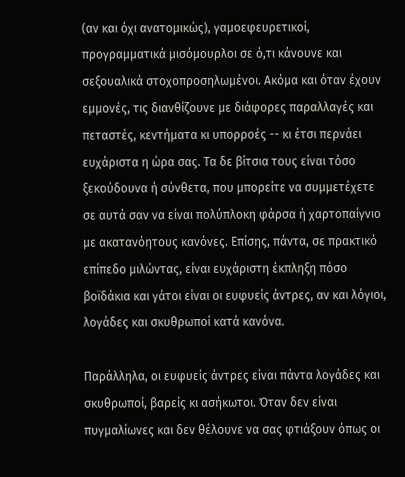(αν και όχι ανατομικώς), γαμοεφευρετικοί, προγραμματικά μισόμουρλοι σε ό,τι κάνουνε και σεξουαλικά στοχοπροσηλωμένοι. Ακόμα και όταν έχουν εμμονές, τις διανθίζουνε με διάφορες παραλλαγές και πεταστές, κεντήματα κι υπορροές -- κι έτσι περνάει ευχάριστα η ώρα σας. Τα δε βίτσια τους είναι τόσο ξεκούδουνα ή σύνθετα, που μπορείτε να συμμετέχετε σε αυτά σαν να είναι πολύπλοκη φάρσα ή χαρτοπαίγνιο με ακατανόητους κανόνες. Επίσης, πάντα, σε πρακτικό επίπεδο μιλώντας, είναι ευχάριστη έκπληξη πόσο βοϊδάκια και γάτοι είναι οι ευφυείς άντρες, αν και λόγιοι, λογάδες και σκυθρωποί κατά κανόνα.

Παράλληλα, οι ευφυείς άντρες είναι πάντα λογάδες και σκυθρωποί, βαρείς κι ασήκωτοι. Όταν δεν είναι πυγμαλίωνες και δεν θέλουνε να σας φτιάξουν όπως οι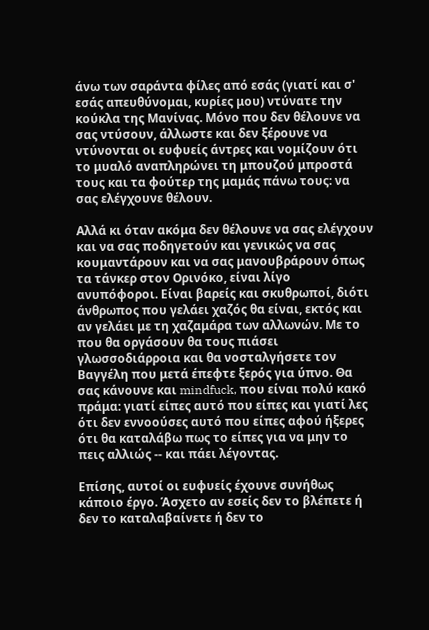άνω των σαράντα φίλες από εσάς (γιατί και σ' εσάς απευθύνομαι, κυρίες μου) ντύνατε την κούκλα της Μανίνας. Μόνο που δεν θέλουνε να σας ντύσουν, άλλωστε και δεν ξέρουνε να ντύνονται οι ευφυείς άντρες και νομίζουν ότι το μυαλό αναπληρώνει τη μπουζού μπροστά τους και τα φούτερ της μαμάς πάνω τους: να σας ελέγχουνε θέλουν.

Αλλά κι όταν ακόμα δεν θέλουνε να σας ελέγχουν και να σας ποδηγετούν και γενικώς να σας κουμαντάρουν και να σας μανουβράρουν όπως τα τάνκερ στον Ορινόκο, είναι λίγο ανυπόφοροι. Είναι βαρείς και σκυθρωποί, διότι άνθρωπος που γελάει χαζός θα είναι, εκτός και αν γελάει με τη χαζαμάρα των αλλωνών. Με το που θα οργάσουν θα τους πιάσει γλωσσοδιάρροια και θα νοσταλγήσετε τον Βαγγέλη που μετά έπεφτε ξερός για ύπνο. Θα σας κάνουνε και mindfuck, που είναι πολύ κακό πράμα: γιατί είπες αυτό που είπες και γιατί λες ότι δεν εννοούσες αυτό που είπες αφού ήξερες ότι θα καταλάβω πως το είπες για να μην το πεις αλλιώς -- και πάει λέγοντας.

Επίσης, αυτοί οι ευφυείς έχουνε συνήθως κάποιο έργο. Άσχετο αν εσείς δεν το βλέπετε ή δεν το καταλαβαίνετε ή δεν το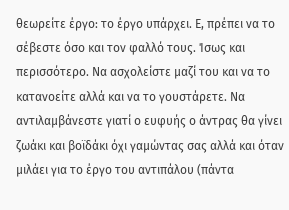θεωρείτε έργο: το έργο υπάρχει. Ε, πρέπει να το σέβεστε όσο και τον φαλλό τους. Ίσως και περισσότερο. Να ασχολείστε μαζί του και να το κατανοείτε αλλά και να το γουστάρετε. Να αντιλαμβάνεστε γιατί ο ευφυής ο άντρας θα γίνει ζωάκι και βοϊδάκι όχι γαμώντας σας αλλά και όταν μιλάει για το έργο του αντιπάλου (πάντα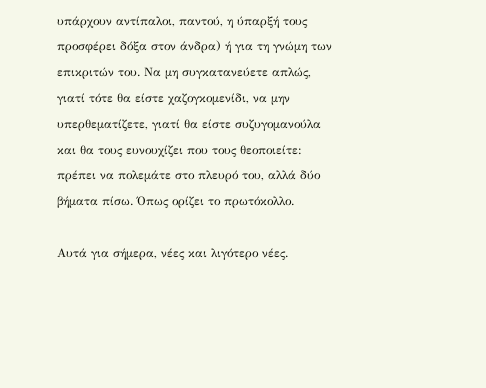υπάρχουν αντίπαλοι, παντού, η ύπαρξή τους προσφέρει δόξα στον άνδρα) ή για τη γνώμη των επικριτών του. Να μη συγκατανεύετε απλώς, γιατί τότε θα είστε χαζογκομενίδι, να μην υπερθεματίζετε, γιατί θα είστε συζυγομανούλα και θα τους ευνουχίζει που τους θεοποιείτε: πρέπει να πολεμάτε στο πλευρό του, αλλά δύο βήματα πίσω. Όπως ορίζει το πρωτόκολλο.

Αυτά για σήμερα, νέες και λιγότερο νέες.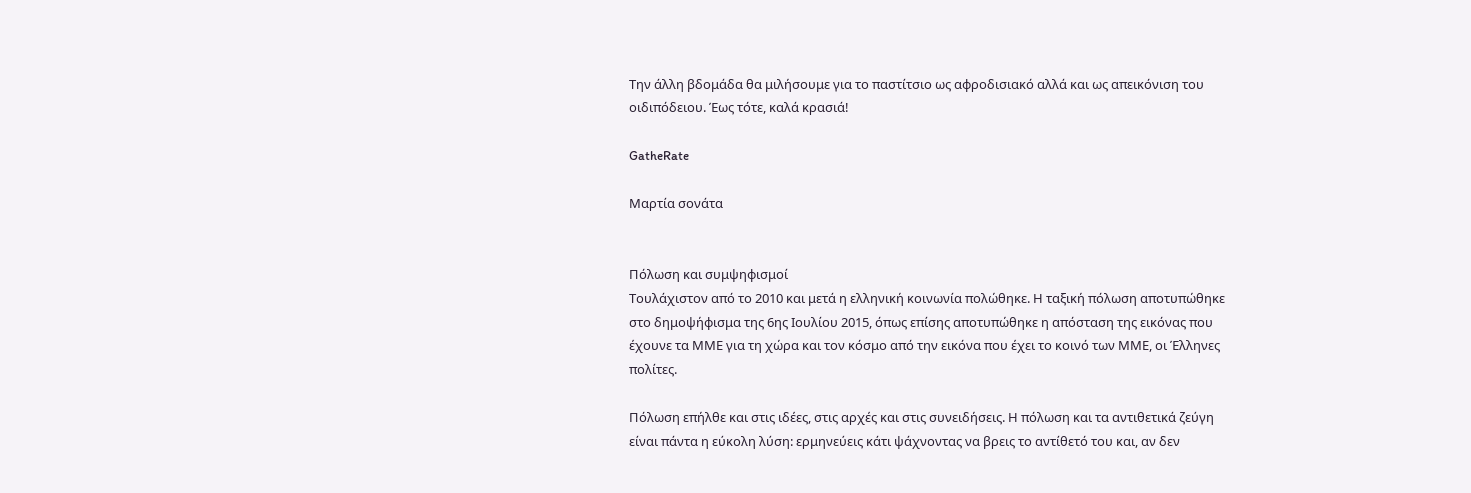Την άλλη βδομάδα θα μιλήσουμε για το παστίτσιο ως αφροδισιακό αλλά και ως απεικόνιση του οιδιπόδειου. Έως τότε, καλά κρασιά!

GatheRate

Μαρτία σονάτα


Πόλωση και συμψηφισμοί
Τουλάχιστον από το 2010 και μετά η ελληνική κοινωνία πολώθηκε. Η ταξική πόλωση αποτυπώθηκε στο δημοψήφισμα της 6ης Ιουλίου 2015, όπως επίσης αποτυπώθηκε η απόσταση της εικόνας που έχουνε τα ΜΜΕ για τη χώρα και τον κόσμο από την εικόνα που έχει το κοινό των ΜΜΕ, οι Έλληνες πολίτες.

Πόλωση επήλθε και στις ιδέες, στις αρχές και στις συνειδήσεις. Η πόλωση και τα αντιθετικά ζεύγη είναι πάντα η εύκολη λύση: ερμηνεύεις κάτι ψάχνοντας να βρεις το αντίθετό του και, αν δεν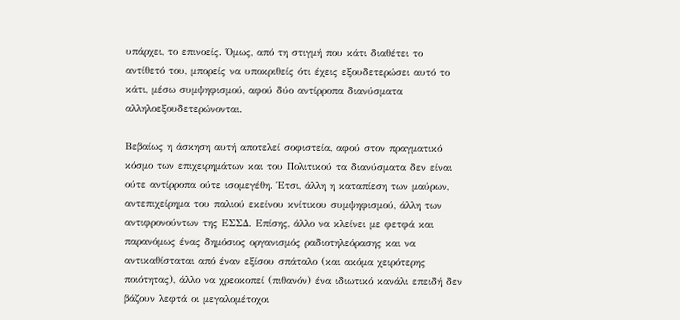υπάρχει, το επινοείς. Όμως, από τη στιγμή που κάτι διαθέτει το αντίθετό του, μπορείς να υποκριθείς ότι έχεις εξουδετερώσει αυτό το κάτι, μέσω συμψηφισμού, αφού δύο αντίρροπα διανύσματα αλληλοεξουδετερώνονται.

Βεβαίως η άσκηση αυτή αποτελεί σοφιστεία, αφού στον πραγματικό κόσμο των επιχειρημάτων και του Πολιτικού τα διανύσματα δεν είναι ούτε αντίρροπα ούτε ισομεγέθη. Έτσι, άλλη η καταπίεση των μαύρων, αντεπιχείρημα του παλιού εκείνου κνίτικου συμψηφισμού, άλλη των αντιφρονούντων της ΕΣΣΔ. Επίσης, άλλο να κλείνει με φετφά και παρανόμως ένας δημόσιος οργανισμός ραδιοτηλεόρασης και να αντικαθίσταται από έναν εξίσου σπάταλο (και ακόμα χειρότερης ποιότητας), άλλο να χρεοκοπεί (πιθανόν) ένα ιδιωτικό κανάλι επειδή δεν βάζουν λεφτά οι μεγαλομέτοχοι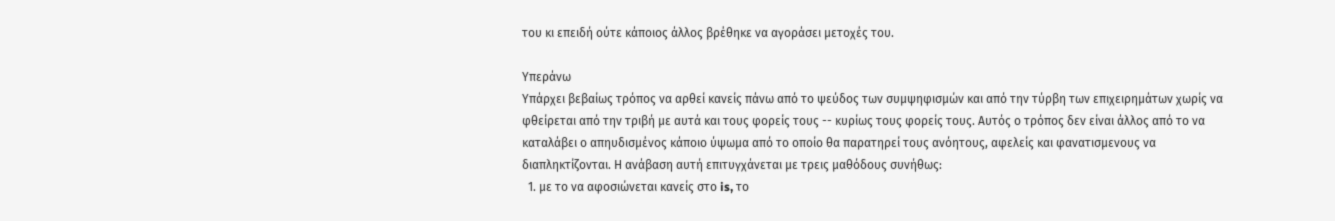του κι επειδή ούτε κάποιος άλλος βρέθηκε να αγοράσει μετοχές του.

Υπεράνω
Υπάρχει βεβαίως τρόπος να αρθεί κανείς πάνω από το ψεύδος των συμψηφισμών και από την τύρβη των επιχειρημάτων χωρίς να φθείρεται από την τριβή με αυτά και τους φορείς τους -- κυρίως τους φορείς τους. Αυτός ο τρόπος δεν είναι άλλος από το να καταλάβει ο απηυδισμένος κάποιο ύψωμα από το οποίο θα παρατηρεί τους ανόητους, αφελείς και φανατισμενους να διαπληκτίζονται. Η ανάβαση αυτή επιτυγχάνεται με τρεις μαθόδους συνήθως:
  1. με το να αφοσιώνεται κανείς στο is, το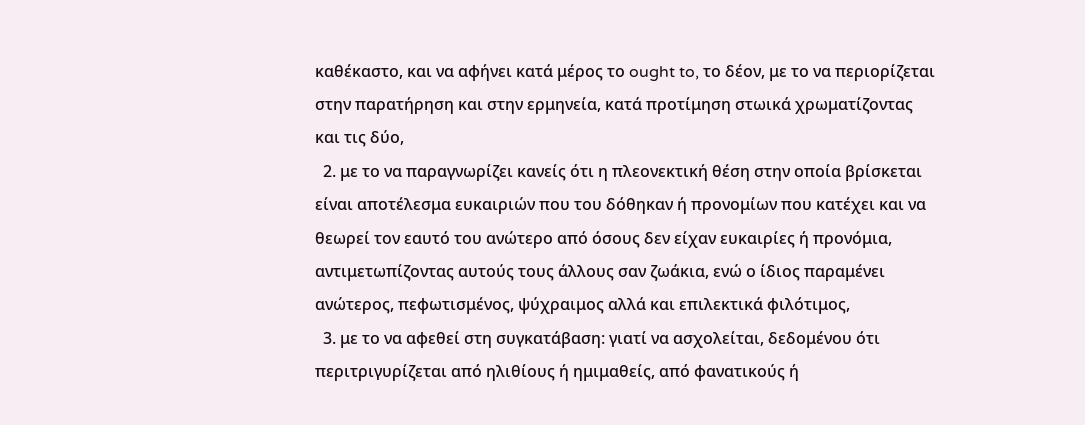καθέκαστο, και να αφήνει κατά μέρος το ought to, το δέον, με το να περιορίζεται στην παρατήρηση και στην ερμηνεία, κατά προτίμηση στωικά χρωματίζοντας και τις δύο,
  2. με το να παραγνωρίζει κανείς ότι η πλεονεκτική θέση στην οποία βρίσκεται είναι αποτέλεσμα ευκαιριών που του δόθηκαν ή προνομίων που κατέχει και να θεωρεί τον εαυτό του ανώτερο από όσους δεν είχαν ευκαιρίες ή προνόμια, αντιμετωπίζοντας αυτούς τους άλλους σαν ζωάκια, ενώ ο ίδιος παραμένει ανώτερος, πεφωτισμένος, ψύχραιμος αλλά και επιλεκτικά φιλότιμος,
  3. με το να αφεθεί στη συγκατάβαση: γιατί να ασχολείται, δεδομένου ότι περιτριγυρίζεται από ηλιθίους ή ημιμαθείς, από φανατικούς ή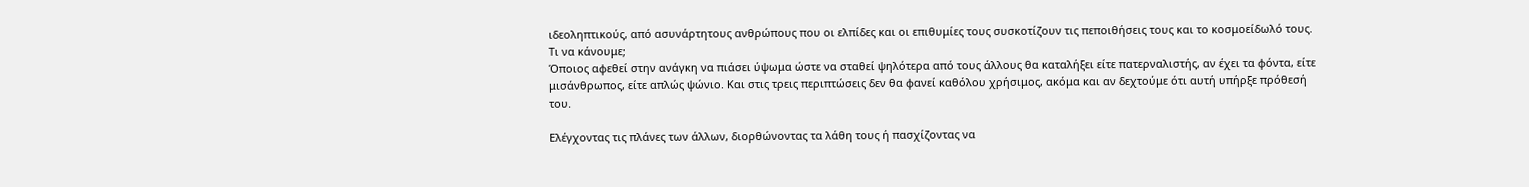ιδεοληπτικούς, από ασυνάρτητους ανθρώπους που οι ελπίδες και οι επιθυμίες τους συσκοτίζουν τις πεποιθήσεις τους και το κοσμοείδωλό τους.
Τι να κάνουμε;
Όποιος αφεθεί στην ανάγκη να πιάσει ύψωμα ώστε να σταθεί ψηλότερα από τους άλλους θα καταλήξει είτε πατερναλιστής, αν έχει τα φόντα, είτε μισάνθρωπος, είτε απλώς ψώνιο. Και στις τρεις περιπτώσεις δεν θα φανεί καθόλου χρήσιμος, ακόμα και αν δεχτούμε ότι αυτή υπήρξε πρόθεσή του.

Ελέγχοντας τις πλάνες των άλλων, διορθώνοντας τα λάθη τους ή πασχίζοντας να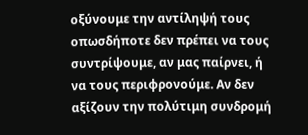οξύνουμε την αντίληψή τους οπωσδήποτε δεν πρέπει να τους συντρίψουμε, αν μας παίρνει, ή να τους περιφρονούμε. Αν δεν αξίζουν την πολύτιμη συνδρομή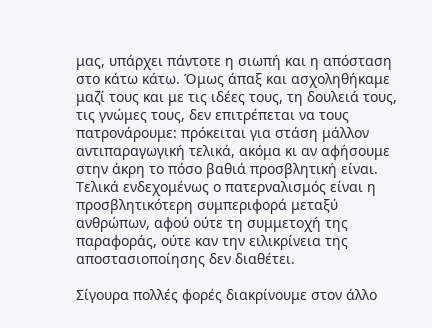μας, υπάρχει πάντοτε η σιωπή και η απόσταση στο κάτω κάτω. Όμως άπαξ και ασχοληθήκαμε μαζί τους και με τις ιδέες τους, τη δουλειά τους, τις γνώμες τους, δεν επιτρέπεται να τους πατρονάρουμε: πρόκειται για στάση μάλλον αντιπαραγωγική τελικά, ακόμα κι αν αφήσουμε στην άκρη το πόσο βαθιά προσβλητική είναι. Τελικά ενδεχομένως ο πατερναλισμός είναι η προσβλητικότερη συμπεριφορά μεταξύ ανθρώπων, αφού ούτε τη συμμετοχή της παραφοράς, ούτε καν την ειλικρίνεια της αποστασιοποίησης δεν διαθέτει.

Σίγουρα πολλές φορές διακρίνουμε στον άλλο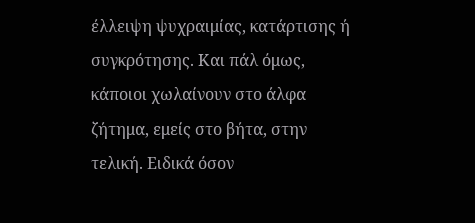έλλειψη ψυχραιμίας, κατάρτισης ή συγκρότησης. Και πάλ όμως, κάποιοι χωλαίνουν στο άλφα ζήτημα, εμείς στο βήτα, στην τελική. Ειδικά όσον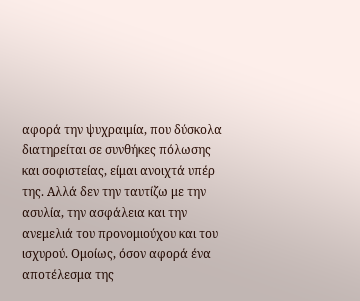αφορά την ψυχραιμία, που δύσκολα διατηρείται σε συνθήκες πόλωσης και σοφιστείας, είμαι ανοιχτά υπέρ της. Αλλά δεν την ταυτίζω με την ασυλία, την ασφάλεια και την ανεμελιά του προνομιούχου και του ισχυρού. Ομοίως, όσον αφορά ένα αποτέλεσμα της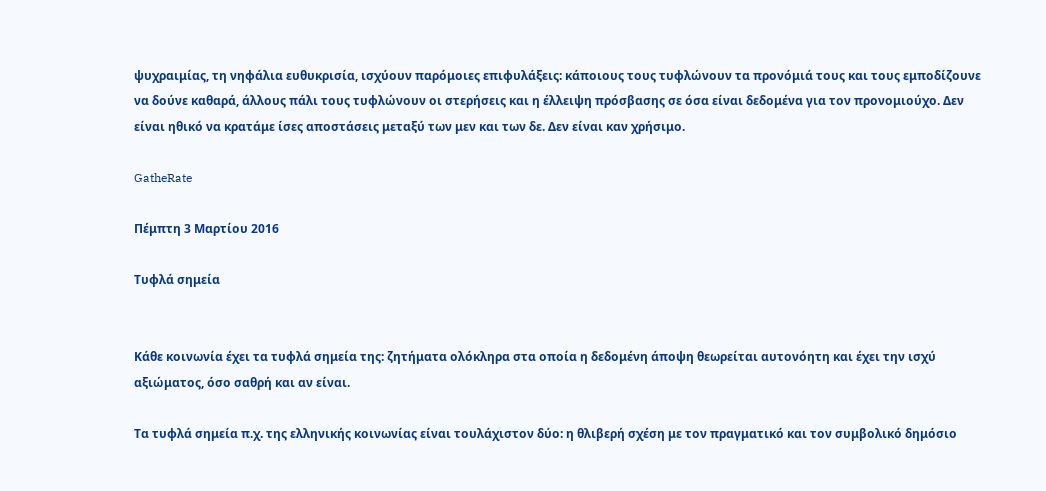ψυχραιμίας, τη νηφάλια ευθυκρισία, ισχύουν παρόμοιες επιφυλάξεις: κάποιους τους τυφλώνουν τα προνόμιά τους και τους εμποδίζουνε να δούνε καθαρά, άλλους πάλι τους τυφλώνουν οι στερήσεις και η έλλειψη πρόσβασης σε όσα είναι δεδομένα για τον προνομιούχο. Δεν είναι ηθικό να κρατάμε ίσες αποστάσεις μεταξύ των μεν και των δε. Δεν είναι καν χρήσιμο.

GatheRate

Πέμπτη 3 Μαρτίου 2016

Τυφλά σημεία


Κάθε κοινωνία έχει τα τυφλά σημεία της: ζητήματα ολόκληρα στα οποία η δεδομένη άποψη θεωρείται αυτονόητη και έχει την ισχύ αξιώματος, όσο σαθρή και αν είναι.

Τα τυφλά σημεία π.χ. της ελληνικής κοινωνίας είναι τουλάχιστον δύο: η θλιβερή σχέση με τον πραγματικό και τον συμβολικό δημόσιο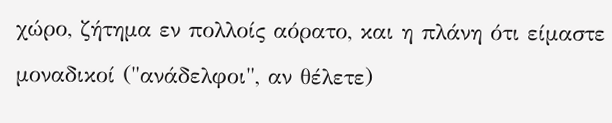χώρο, ζήτημα εν πολλοίς αόρατο, και η πλάνη ότι είμαστε μοναδικοί ("ανάδελφοι", αν θέλετε)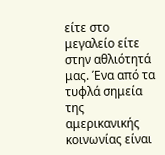είτε στο μεγαλείο είτε στην αθλιότητά μας. Ένα από τα τυφλά σημεία της αμερικανικής κοινωνίας είναι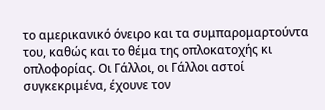το αμερικανικό όνειρο και τα συμπαρομαρτούντα του, καθώς και το θέμα της οπλοκατοχής κι οπλοφορίας. Οι Γάλλοι, οι Γάλλοι αστοί συγκεκριμένα, έχουνε τον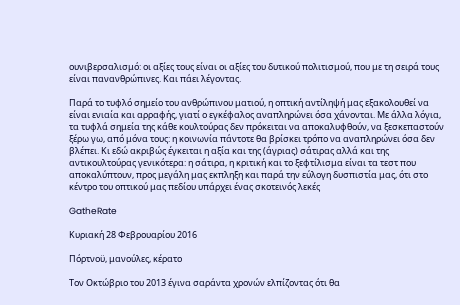ουνιβερσαλισμό: οι αξίες τους είναι οι αξίες του δυτικού πολιτισμού, που με τη σειρά τους είναι πανανθρώπινες. Και πάει λέγοντας.

Παρά το τυφλό σημείο του ανθρώπινου ματιού, η οπτική αντίληψή μας εξακολουθεί να είναι ενιαία και αρραφής, γιατί ο εγκέφαλος αναπληρώνει όσα χάνονται. Με άλλα λόγια, τα τυφλά σημεία της κάθε κουλτούρας δεν πρόκειται να αποκαλυφθούν, να ξεσκεπαστούν ξέρω γω, από μόνα τους: η κοινωνία πάντοτε θα βρίσκει τρόπο να αναπληρώνει όσα δεν βλέπει. Κι εδώ ακριβώς έγκειται η αξία και της (άγριας) σάτιρας αλλά και της αντικουλτούρας γενικότερα: η σάτιρα, η κριτική και το ξεφτίλισμα είναι τα τεστ που αποκαλύπτουν, προς μεγάλη μας εκπληξη και παρά την εύλογη δυσπιστία μας, ότι στο κέντρο του οπτικού μας πεδίου υπάρχει ένας σκοτεινός λεκές

GatheRate

Κυριακή 28 Φεβρουαρίου 2016

Πόρτνοϋ, μανούλες, κέρατο

Τον Οκτώβριο του 2013 έγινα σαράντα χρονών ελπίζοντας ότι θα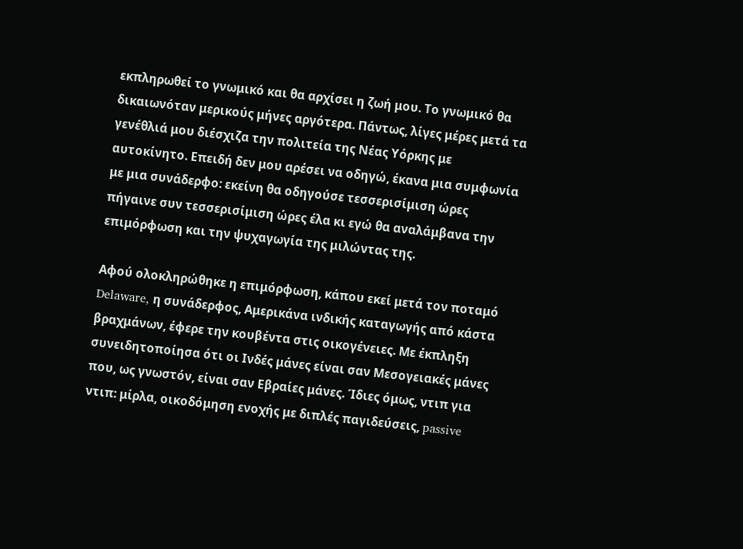εκπληρωθεί το γνωμικό και θα αρχίσει η ζωή μου. Το γνωμικό θα δικαιωνόταν μερικούς μήνες αργότερα. Πάντως, λίγες μέρες μετά τα γενέθλιά μου διέσχιζα την πολιτεία της Νέας Υόρκης με αυτοκίνητο. Επειδή δεν μου αρέσει να οδηγώ, έκανα μια συμφωνία με μια συνάδερφο: εκείνη θα οδηγούσε τεσσερισίμιση ώρες πήγαινε συν τεσσερισίμιση ώρες έλα κι εγώ θα αναλάμβανα την επιμόρφωση και την ψυχαγωγία της μιλώντας της.

Αφού ολοκληρώθηκε η επιμόρφωση, κάπου εκεί μετά τον ποταμό Delaware, η συνάδερφος, Αμερικάνα ινδικής καταγωγής από κάστα βραχμάνων, έφερε την κουβέντα στις οικογένειες. Με έκπληξη συνειδητοποίησα ότι οι Ινδές μάνες είναι σαν Μεσογειακές μάνες που, ως γνωστόν, είναι σαν Εβραίες μάνες. Ίδιες όμως, ντιπ για ντιπ: μίρλα, οικοδόμηση ενοχής με διπλές παγιδεύσεις, passive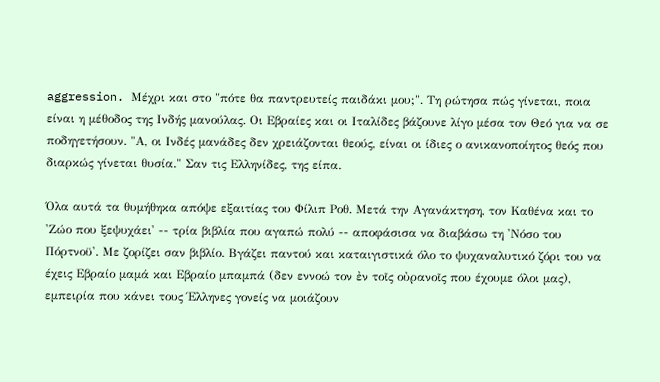aggression. Μέχρι και στο "πότε θα παντρευτείς παιδάκι μου;". Τη ρώτησα πώς γίνεται, ποια είναι η μέθοδος της Ινδής μανούλας. Οι Εβραίες και οι Ιταλίδες βάζουνε λίγο μέσα τον Θεό για να σε ποδηγετήσουν. "Α, οι Ινδές μανάδες δεν χρειάζονται θεούς, είναι οι ίδιες ο ανικανοποίητος θεός που διαρκώς γίνεται θυσία." Σαν τις Ελληνίδες, της είπα.

Όλα αυτά τα θυμήθηκα απόψε εξαιτίας του Φίλιπ Ροθ. Μετά την Αγανάκτηση, τον Καθένα και το 'Ζώο που ξεψυχάει' -- τρία βιβλία που αγαπώ πολύ -- αποφάσισα να διαβάσω τη 'Νόσο του Πόρτνοϋ'. Με ζορίζει σαν βιβλίο. Βγάζει παντού και καταιγιστικά όλο το ψυχαναλυτικό ζόρι του να έχεις Εβραίο μαμά και Εβραίο μπαμπά (δεν εννοώ τον ἐν τοῖς οὐρανοῖς που έχουμε όλοι μας), εμπειρία που κάνει τους Έλληνες γονείς να μοιάζουν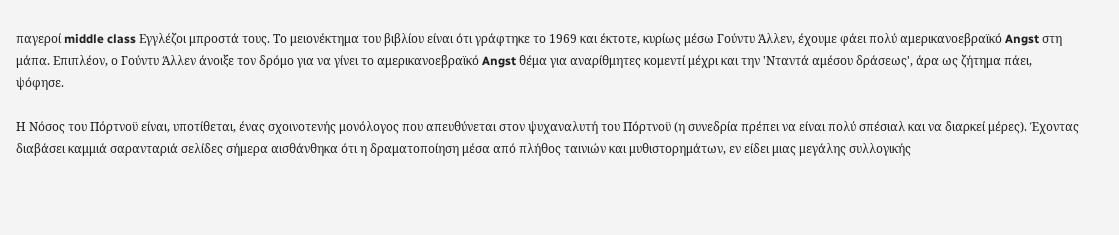παγεροί middle class Εγγλέζοι μπροστά τους. Το μειονέκτημα του βιβλίου είναι ότι γράφτηκε το 1969 και έκτοτε, κυρίως μέσω Γούντυ Άλλεν, έχουμε φάει πολύ αμερικανοεβραϊκό Angst στη μάπα. Επιπλέον, ο Γούντυ Άλλεν άνοιξε τον δρόμο για να γίνει το αμερικανοεβραϊκό Angst θέμα για αναρίθμητες κομεντί μέχρι και την 'Νταντά αμέσου δράσεως', άρα ως ζήτημα πάει, ψόφησε.

Η Νόσος του Πόρτνοϋ είναι, υποτίθεται, ένας σχοινοτενής μονόλογος που απευθύνεται στον ψυχαναλυτή του Πόρτνοϋ (η συνεδρία πρέπει να είναι πολύ σπέσιαλ και να διαρκεί μέρες). Έχοντας διαβάσει καμμιά σαρανταριά σελίδες σήμερα αισθάνθηκα ότι η δραματοποίηση μέσα από πλήθος ταινιών και μυθιστορημάτων, εν είδει μιας μεγάλης συλλογικής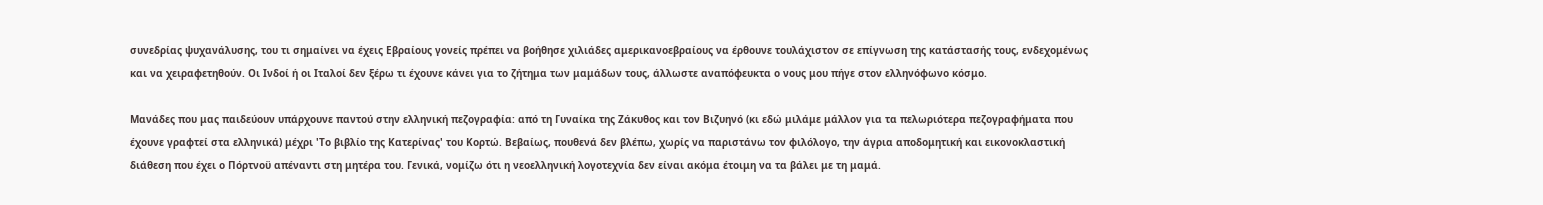συνεδρίας ψυχανάλυσης, του τι σημαίνει να έχεις Εβραίους γονείς πρέπει να βοήθησε χιλιάδες αμερικανοεβραίους να έρθουνε τουλάχιστον σε επίγνωση της κατάστασής τους, ενδεχομένως και να χειραφετηθούν. Οι Ινδοί ή οι Ιταλοί δεν ξέρω τι έχουνε κάνει για το ζήτημα των μαμάδων τους, άλλωστε αναπόφευκτα ο νους μου πήγε στον ελληνόφωνο κόσμο.

Μανάδες που μας παιδεύουν υπάρχουνε παντού στην ελληνική πεζογραφία: από τη Γυναίκα της Ζάκυθος και τον Βιζυηνό (κι εδώ μιλάμε μάλλον για τα πελωριότερα πεζογραφήματα που έχουνε γραφτεί στα ελληνικά) μέχρι 'Το βιβλίο της Κατερίνας' του Κορτώ. Βεβαίως, πουθενά δεν βλέπω, χωρίς να παριστάνω τον φιλόλογο, την άγρια αποδομητική και εικονοκλαστική διάθεση που έχει ο Πόρτνοϋ απέναντι στη μητέρα του. Γενικά, νομίζω ότι η νεοελληνική λογοτεχνία δεν είναι ακόμα έτοιμη να τα βάλει με τη μαμά.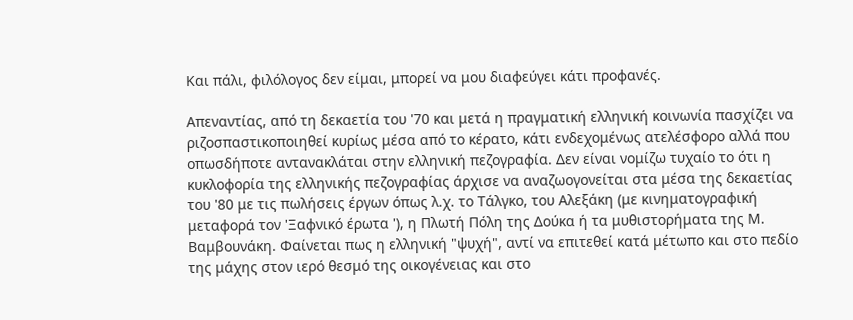Και πάλι, φιλόλογος δεν είμαι, μπορεί να μου διαφεύγει κάτι προφανές.

Απεναντίας, από τη δεκαετία του '70 και μετά η πραγματική ελληνική κοινωνία πασχίζει να ριζοσπαστικοποιηθεί κυρίως μέσα από το κέρατο, κάτι ενδεχομένως ατελέσφορο αλλά που οπωσδήποτε αντανακλάται στην ελληνική πεζογραφία. Δεν είναι νομίζω τυχαίο το ότι η κυκλοφορία της ελληνικής πεζογραφίας άρχισε να αναζωογονείται στα μέσα της δεκαετίας του '80 με τις πωλήσεις έργων όπως λ.χ. το Τάλγκο, του Αλεξάκη (με κινηματογραφική μεταφορά τον 'Ξαφνικό έρωτα '), η Πλωτή Πόλη της Δούκα ή τα μυθιστορήματα της Μ. Βαμβουνάκη. Φαίνεται πως η ελληνική "ψυχή", αντί να επιτεθεί κατά μέτωπο και στο πεδίο της μάχης στον ιερό θεσμό της οικογένειας και στο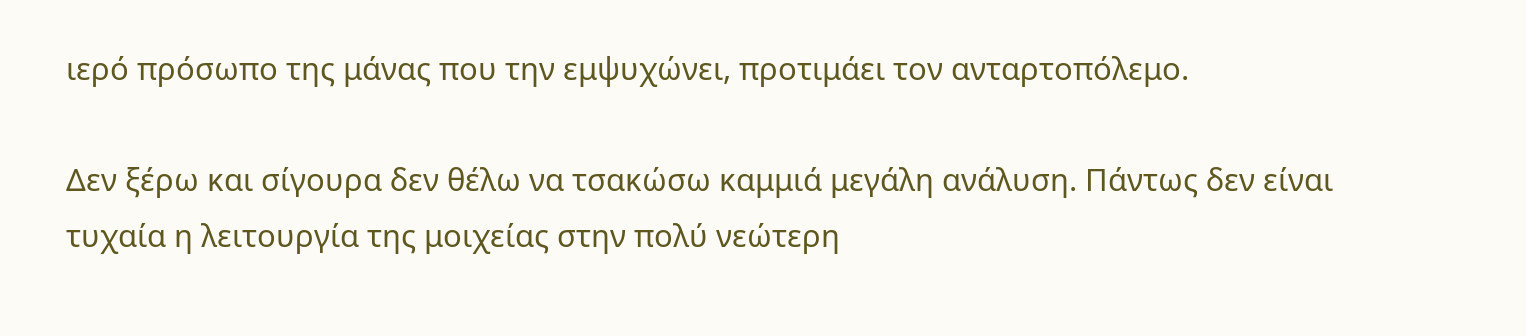ιερό πρόσωπο της μάνας που την εμψυχώνει, προτιμάει τον ανταρτοπόλεμο.

Δεν ξέρω και σίγουρα δεν θέλω να τσακώσω καμμιά μεγάλη ανάλυση. Πάντως δεν είναι τυχαία η λειτουργία της μοιχείας στην πολύ νεώτερη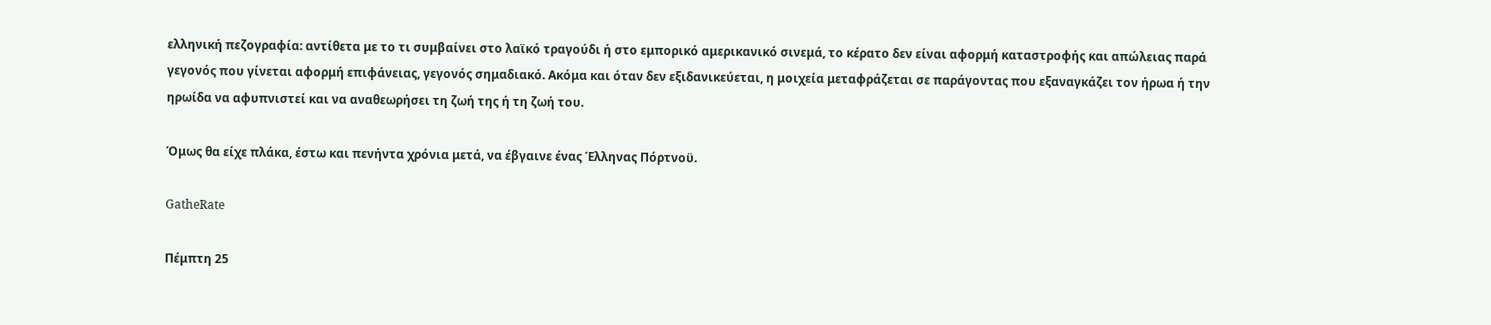ελληνική πεζογραφία: αντίθετα με το τι συμβαίνει στο λαϊκό τραγούδι ή στο εμπορικό αμερικανικό σινεμά, το κέρατο δεν είναι αφορμή καταστροφής και απώλειας παρά γεγονός που γίνεται αφορμή επιφάνειας, γεγονός σημαδιακό. Ακόμα και όταν δεν εξιδανικεύεται, η μοιχεία μεταφράζεται σε παράγοντας που εξαναγκάζει τον ήρωα ή την ηρωίδα να αφυπνιστεί και να αναθεωρήσει τη ζωή της ή τη ζωή του.

Όμως θα είχε πλάκα, έστω και πενήντα χρόνια μετά, να έβγαινε ένας Έλληνας Πόρτνοϋ.

GatheRate

Πέμπτη 25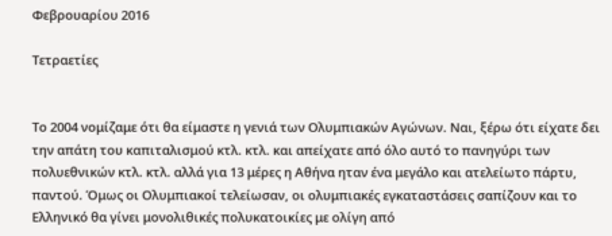Φεβρουαρίου 2016

Τετραετίες


Το 2004 νομίζαμε ότι θα είμαστε η γενιά των Ολυμπιακών Αγώνων. Ναι, ξέρω ότι είχατε δει την απάτη του καπιταλισμού κτλ. κτλ. και απείχατε από όλο αυτό το πανηγύρι των πολυεθνικών κτλ. κτλ. αλλά για 13 μέρες η Αθήνα ηταν ένα μεγάλο και ατελείωτο πάρτυ, παντού. Όμως οι Ολυμπιακοί τελείωσαν, οι ολυμπιακές εγκαταστάσεις σαπίζουν και το Ελληνικό θα γίνει μονολιθικές πολυκατοικίες με ολίγη από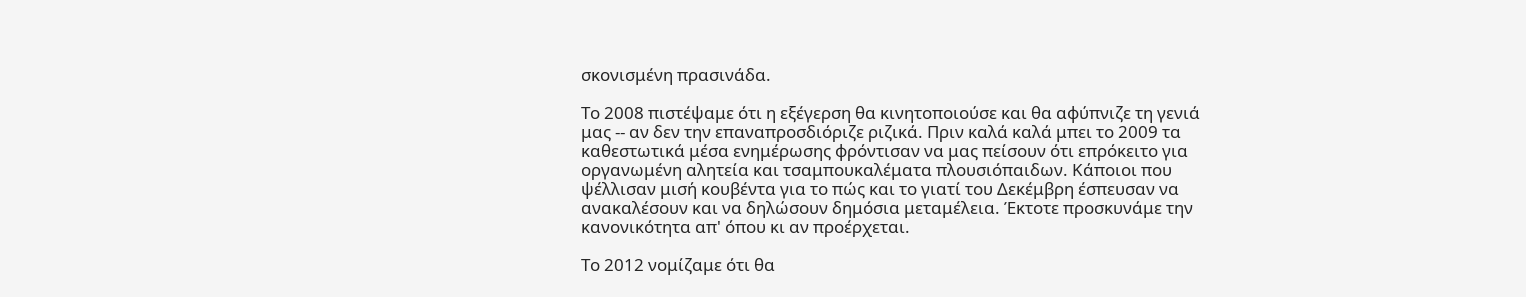σκονισμένη πρασινάδα.

Το 2008 πιστέψαμε ότι η εξέγερση θα κινητοποιούσε και θα αφύπνιζε τη γενιά μας -- αν δεν την επαναπροσδιόριζε ριζικά. Πριν καλά καλά μπει το 2009 τα καθεστωτικά μέσα ενημέρωσης φρόντισαν να μας πείσουν ότι επρόκειτο για οργανωμένη αλητεία και τσαμπουκαλέματα πλουσιόπαιδων. Κάποιοι που ψέλλισαν μισή κουβέντα για το πώς και το γιατί του Δεκέμβρη έσπευσαν να ανακαλέσουν και να δηλώσουν δημόσια μεταμέλεια. Έκτοτε προσκυνάμε την κανονικότητα απ' όπου κι αν προέρχεται.

Το 2012 νομίζαμε ότι θα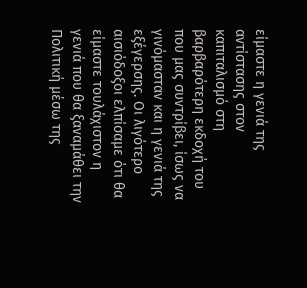είμαστε η γενιά της αντίστασης στον καπιταλισμό στη βαρβαρότερη εκδοχή του που μας συντρίβει, ίσως να γινόμασταν και η γενιά της εξέγερσης. Οι λιγότερο αισιόδοξοι ελπίσαμε ότι θα είμαστε τουλάχιστον η γενιά που θα ξαναμάθει την Πολιτική μέσω της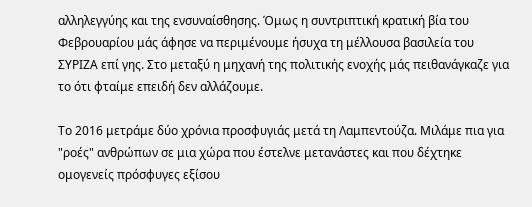αλληλεγγύης και της ενσυναίσθησης. Όμως η συντριπτική κρατική βία του Φεβρουαρίου μάς άφησε να περιμένουμε ήσυχα τη μέλλουσα βασιλεία του ΣΥΡΙΖΑ επί γης. Στο μεταξύ η μηχανή της πολιτικής ενοχής μάς πειθανάγκαζε για το ότι φταίμε επειδή δεν αλλάζουμε.

Το 2016 μετράμε δύο χρόνια προσφυγιάς μετά τη Λαμπεντούζα. Μιλάμε πια για "ροές" ανθρώπων σε μια χώρα που έστελνε μετανάστες και που δέχτηκε ομογενείς πρόσφυγες εξίσου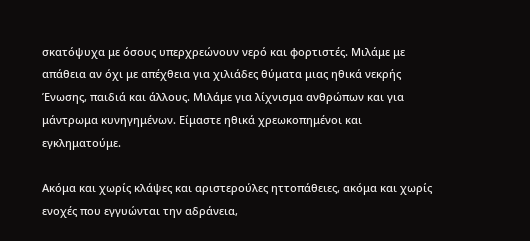σκατόψυχα με όσους υπερχρεώνουν νερό και φορτιστές. Μιλάμε με απάθεια αν όχι με απέχθεια για χιλιάδες θύματα μιας ηθικά νεκρής Ένωσης, παιδιά και άλλους. Μιλάμε για λίχνισμα ανθρώπων και για μάντρωμα κυνηγημένων. Είμαστε ηθικά χρεωκοπημένοι και εγκληματούμε.

Ακόμα και χωρίς κλάψες και αριστερούλες ηττοπάθειες, ακόμα και χωρίς ενοχές που εγγυώνται την αδράνεια,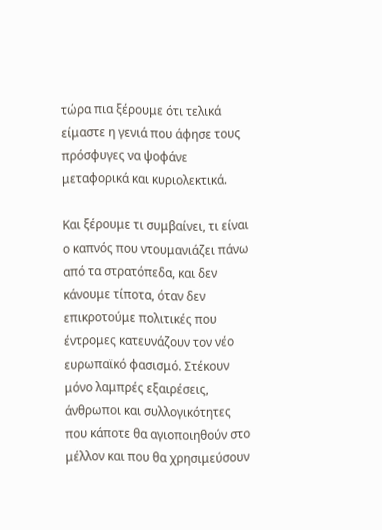τώρα πια ξέρουμε ότι τελικά είμαστε η γενιά που άφησε τους πρόσφυγες να ψοφάνε μεταφορικά και κυριολεκτικά.

Και ξέρουμε τι συμβαίνει, τι είναι ο καπνός που ντουμανιάζει πάνω από τα στρατόπεδα, και δεν κάνουμε τίποτα, όταν δεν επικροτούμε πολιτικές που έντρομες κατευνάζουν τον νέο ευρωπαϊκό φασισμό. Στέκουν μόνο λαμπρές εξαιρέσεις, άνθρωποι και συλλογικότητες που κάποτε θα αγιοποιηθούν στο μέλλον και που θα χρησιμεύσουν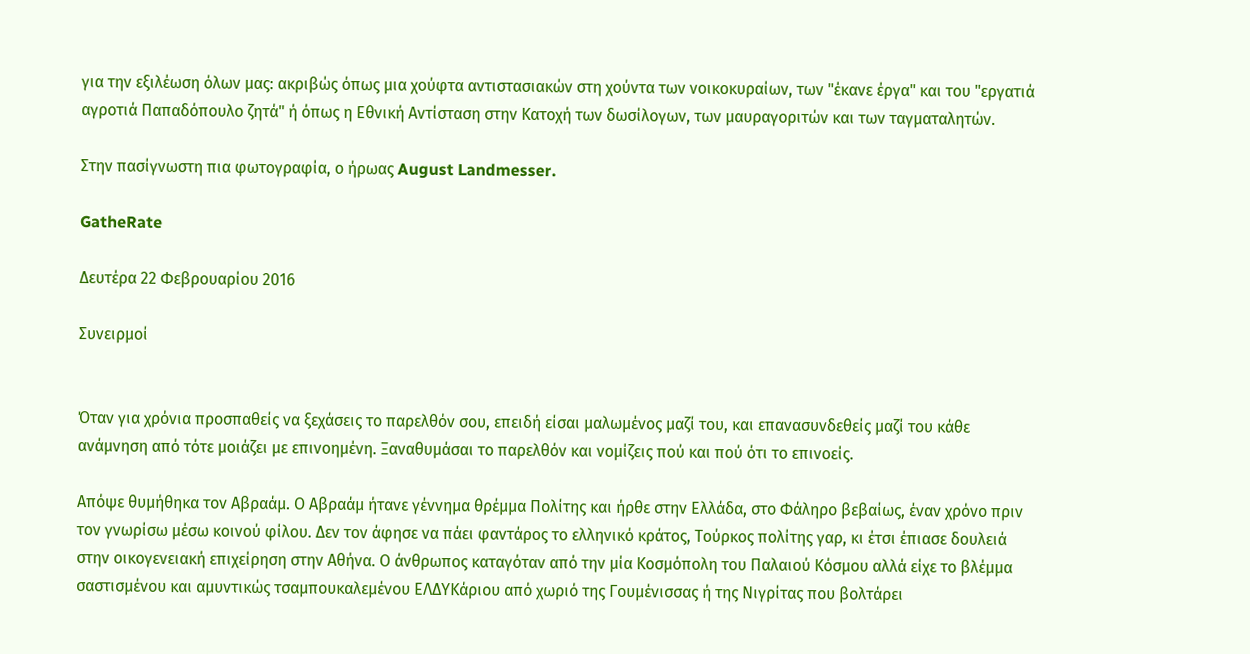για την εξιλέωση όλων μας: ακριβώς όπως μια χούφτα αντιστασιακών στη χούντα των νοικοκυραίων, των "έκανε έργα" και του "εργατιά αγροτιά Παπαδόπουλο ζητά" ή όπως η Εθνική Αντίσταση στην Κατοχή των δωσίλογων, των μαυραγοριτών και των ταγματαλητών.

Στην πασίγνωστη πια φωτογραφία, ο ήρωας August Landmesser.

GatheRate

Δευτέρα 22 Φεβρουαρίου 2016

Συνειρμοί


Όταν για χρόνια προσπαθείς να ξεχάσεις το παρελθόν σου, επειδή είσαι μαλωμένος μαζί του, και επανασυνδεθείς μαζί του κάθε ανάμνηση από τότε μοιάζει με επινοημένη. Ξαναθυμάσαι το παρελθόν και νομίζεις πού και πού ότι το επινοείς.

Απόψε θυμήθηκα τον Αβραάμ. Ο Αβραάμ ήτανε γέννημα θρέμμα Πολίτης και ήρθε στην Ελλάδα, στο Φάληρο βεβαίως, έναν χρόνο πριν τον γνωρίσω μέσω κοινού φίλου. Δεν τον άφησε να πάει φαντάρος το ελληνικό κράτος, Τούρκος πολίτης γαρ, κι έτσι έπιασε δουλειά στην οικογενειακή επιχείρηση στην Αθήνα. Ο άνθρωπος καταγόταν από την μία Κοσμόπολη του Παλαιού Κόσμου αλλά είχε το βλέμμα σαστισμένου και αμυντικώς τσαμπουκαλεμένου ΕΛΔΥΚάριου από χωριό της Γουμένισσας ή της Νιγρίτας που βολτάρει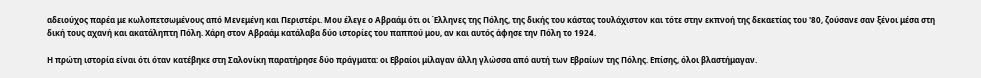αδειούχος παρέα με κωλοπετσωμένους από Μενεμένη και Περιστέρι. Μου έλεγε ο Αβραάμ ότι οι Έλληνες της Πόλης, της δικής του κάστας τουλάχιστον και τότε στην εκπνοή της δεκαετίας του '80, ζούσανε σαν ξένοι μέσα στη δική τους αχανή και ακατάληπτη Πόλη. Χάρη στον Αβραάμ κατάλαβα δύο ιστορίες του παππού μου, αν και αυτός άφησε την Πόλη το 1924.

Η πρώτη ιστορία είναι ότι όταν κατέβηκε στη Σαλονίκη παρατήρησε δύο πράγματα: οι Εβραίοι μίλαγαν άλλη γλώσσα από αυτή των Εβραίων της Πόλης. Επίσης, όλοι βλαστήμαγαν.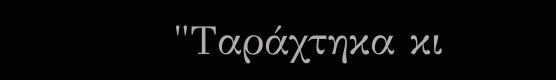"Ταράχτηκα κι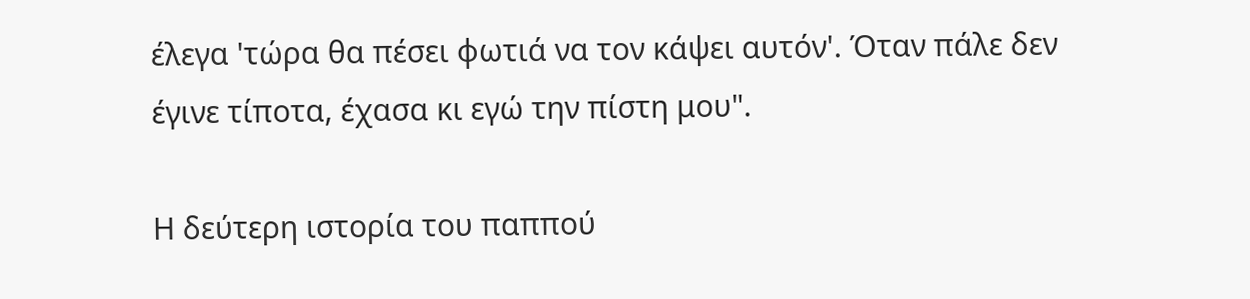έλεγα 'τώρα θα πέσει φωτιά να τον κάψει αυτόν'. Όταν πάλε δεν έγινε τίποτα, έχασα κι εγώ την πίστη μου".

Η δεύτερη ιστορία του παππού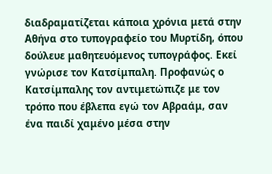διαδραματίζεται κάποια χρόνια μετά στην Αθήνα στο τυπογραφείο του Μυρτίδη, όπου δούλευε μαθητευόμενος τυπογράφος. Εκεί γνώρισε τον Κατσίμπαλη. Προφανώς ο Κατσίμπαλης τον αντιμετώπιζε με τον τρόπο που έβλεπα εγώ τον Αβραάμ, σαν ένα παιδί χαμένο μέσα στην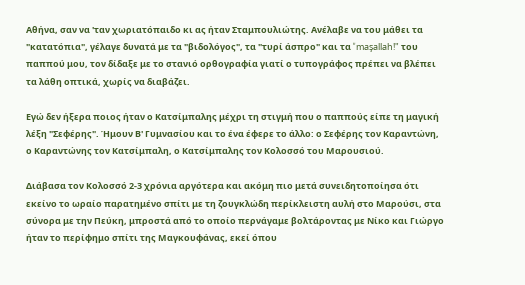Αθήνα, σαν να 'ταν χωριατόπαιδο κι ας ήταν Σταμπουλιώτης. Ανέλαβε να του μάθει τα "κατατόπια", γέλαγε δυνατά με τα "βιδολόγος", τα "τυρί άσπρο" και τα "maşallah!" του παππού μου, τον δίδαξε με το στανιό ορθογραφία γιατί ο τυπογράφος πρέπει να βλέπει τα λάθη οπτικά, χωρίς να διαβάζει.

Εγώ δεν ήξερα ποιος ήταν ο Κατσίμπαλης μέχρι τη στιγμή που ο παππούς είπε τη μαγική λέξη "Σεφέρης". Ήμουν Β' Γυμνασίου και το ένα έφερε το άλλο: ο Σεφέρης τον Καραντώνη, ο Καραντώνης τον Κατσίμπαλη, ο Κατσίμπαλης τον Κολοσσό του Μαρουσιού.

Διάβασα τον Κολοσσό 2-3 χρόνια αργότερα και ακόμη πιο μετά συνειδητοποίησα ότι εκείνο το ωραίο παρατημένο σπίτι με τη ζουγκλώδη περίκλειστη αυλή στο Μαρούσι, στα σύνορα με την Πεύκη, μπροστά από το οποίο περνάγαμε βολτάροντας με Νίκο και Γιώργο ήταν το περίφημο σπίτι της Μαγκουφάνας, εκεί όπου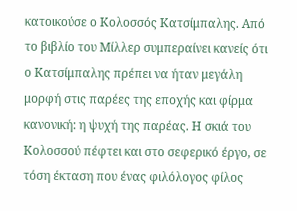κατοικούσε ο Κολοσσός Κατσίμπαλης. Από το βιβλίο του Μίλλερ συμπεραίνει κανείς ότι ο Κατσίμπαλης πρέπει να ήταν μεγάλη μορφή στις παρέες της εποχής και φίρμα κανονική: η ψυχή της παρέας. Η σκιά του Κολοσσού πέφτει και στο σεφερικό έργο, σε τόση έκταση που ένας φιλόλογος φίλος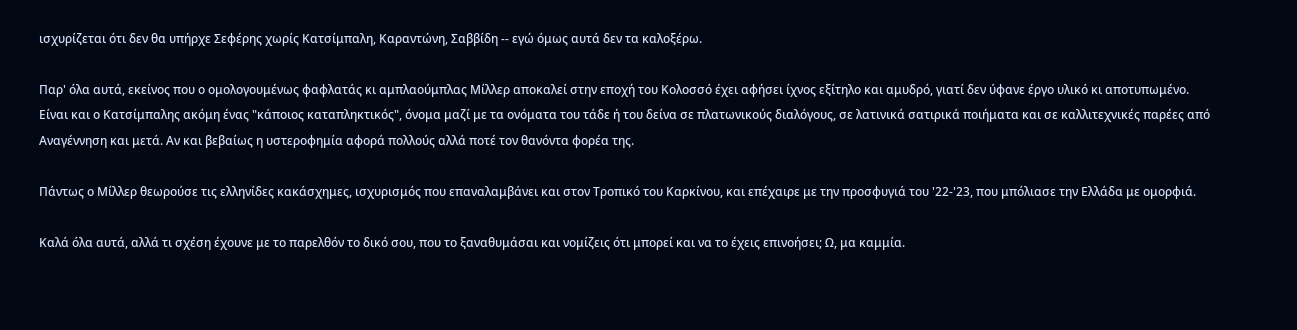ισχυρίζεται ότι δεν θα υπήρχε Σεφέρης χωρίς Κατσίμπαλη, Καραντώνη, Σαββίδη -- εγώ όμως αυτά δεν τα καλοξέρω.

Παρ' όλα αυτά, εκείνος που ο ομολογουμένως φαφλατάς κι αμπλαούμπλας Μίλλερ αποκαλεί στην εποχή του Κολοσσό έχει αφήσει ίχνος εξίτηλο και αμυδρό, γιατί δεν ύφανε έργο υλικό κι αποτυπωμένο. Είναι και ο Κατσίμπαλης ακόμη ένας "κάποιος καταπληκτικός", όνομα μαζί με τα ονόματα του τάδε ή του δείνα σε πλατωνικούς διαλόγους, σε λατινικά σατιρικά ποιήματα και σε καλλιτεχνικές παρέες από Αναγέννηση και μετά. Αν και βεβαίως η υστεροφημία αφορά πολλούς αλλά ποτέ τον θανόντα φορέα της.

Πάντως ο Μίλλερ θεωρούσε τις ελληνίδες κακάσχημες, ισχυρισμός που επαναλαμβάνει και στον Τροπικό του Καρκίνου, και επέχαιρε με την προσφυγιά του '22-'23, που μπόλιασε την Ελλάδα με ομορφιά.

Καλά όλα αυτά, αλλά τι σχέση έχουνε με το παρελθόν το δικό σου, που το ξαναθυμάσαι και νομίζεις ότι μπορεί και να το έχεις επινοήσει; Ω, μα καμμία.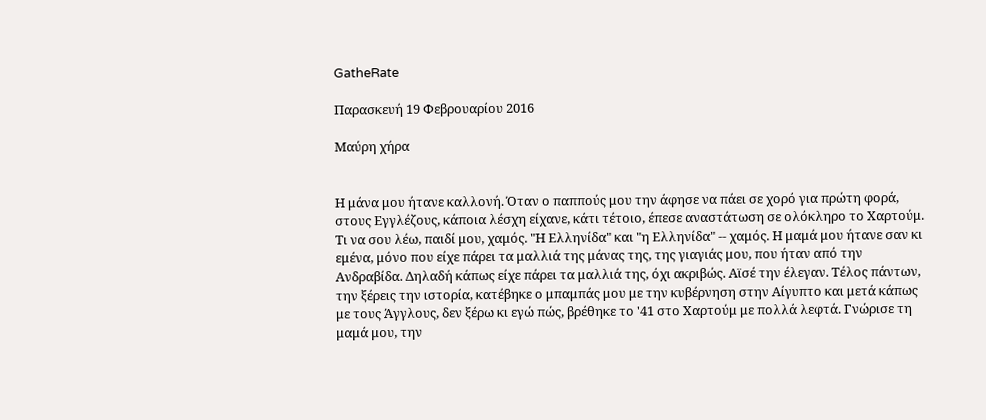GatheRate

Παρασκευή 19 Φεβρουαρίου 2016

Μαύρη χήρα


Η μάνα μου ήτανε καλλονή. Όταν ο παππούς μου την άφησε να πάει σε χορό για πρώτη φορά, στους Εγγλέζους, κάποια λέσχη είχανε, κάτι τέτοιο, έπεσε αναστάτωση σε ολόκληρο το Χαρτούμ. Τι να σου λέω, παιδί μου, χαμός. "Η Ελληνίδα" και "η Ελληνίδα" -- χαμός. Η μαμά μου ήτανε σαν κι εμένα, μόνο που είχε πάρει τα μαλλιά της μάνας της, της γιαγιάς μου, που ήταν από την Ανδραβίδα. Δηλαδή κάπως είχε πάρει τα μαλλιά της, όχι ακριβώς. Αϊσέ την έλεγαν. Τέλος πάντων, την ξέρεις την ιστορία, κατέβηκε ο μπαμπάς μου με την κυβέρνηση στην Αίγυπτο και μετά κάπως με τους Άγγλους, δεν ξέρω κι εγώ πώς, βρέθηκε το '41 στο Χαρτούμ με πολλά λεφτά. Γνώρισε τη μαμά μου, την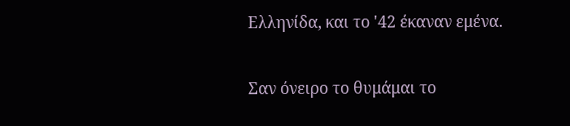Ελληνίδα, και το '42 έκαναν εμένα.

Σαν όνειρο το θυμάμαι το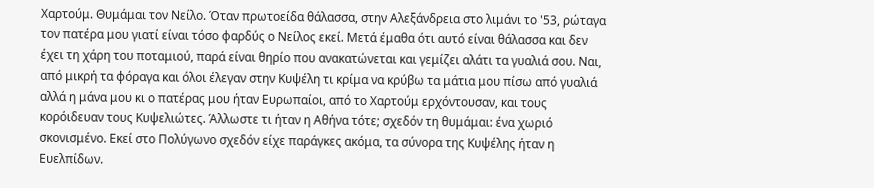Χαρτούμ. Θυμάμαι τον Νείλο. Όταν πρωτοείδα θάλασσα, στην Αλεξάνδρεια στο λιμάνι το '53, ρώταγα τον πατέρα μου γιατί είναι τόσο φαρδύς ο Νείλος εκεί. Μετά έμαθα ότι αυτό είναι θάλασσα και δεν έχει τη χάρη του ποταμιού, παρά είναι θηρίο που ανακατώνεται και γεμίζει αλάτι τα γυαλιά σου. Ναι, από μικρή τα φόραγα και όλοι έλεγαν στην Κυψέλη τι κρίμα να κρύβω τα μάτια μου πίσω από γυαλιά αλλά η μάνα μου κι ο πατέρας μου ήταν Ευρωπαίοι, από το Χαρτούμ ερχόντουσαν, και τους κορόιδευαν τους Κυψελιώτες. Άλλωστε τι ήταν η Αθήνα τότε; σχεδόν τη θυμάμαι: ένα χωριό σκονισμένο. Εκεί στο Πολύγωνο σχεδόν είχε παράγκες ακόμα, τα σύνορα της Κυψέλης ήταν η Ευελπίδων.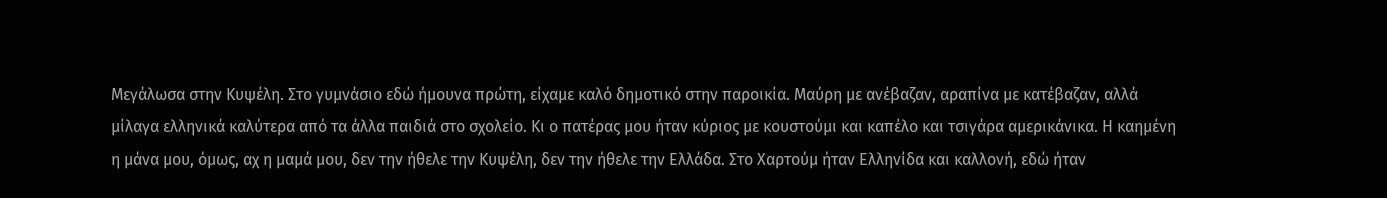Μεγάλωσα στην Κυψέλη. Στο γυμνάσιο εδώ ήμουνα πρώτη, είχαμε καλό δημοτικό στην παροικία. Μαύρη με ανέβαζαν, αραπίνα με κατέβαζαν, αλλά μίλαγα ελληνικά καλύτερα από τα άλλα παιδιά στο σχολείο. Κι ο πατέρας μου ήταν κύριος με κουστούμι και καπέλο και τσιγάρα αμερικάνικα. Η καημένη η μάνα μου, όμως, αχ η μαμά μου, δεν την ήθελε την Κυψέλη, δεν την ήθελε την Ελλάδα. Στο Χαρτούμ ήταν Ελληνίδα και καλλονή, εδώ ήταν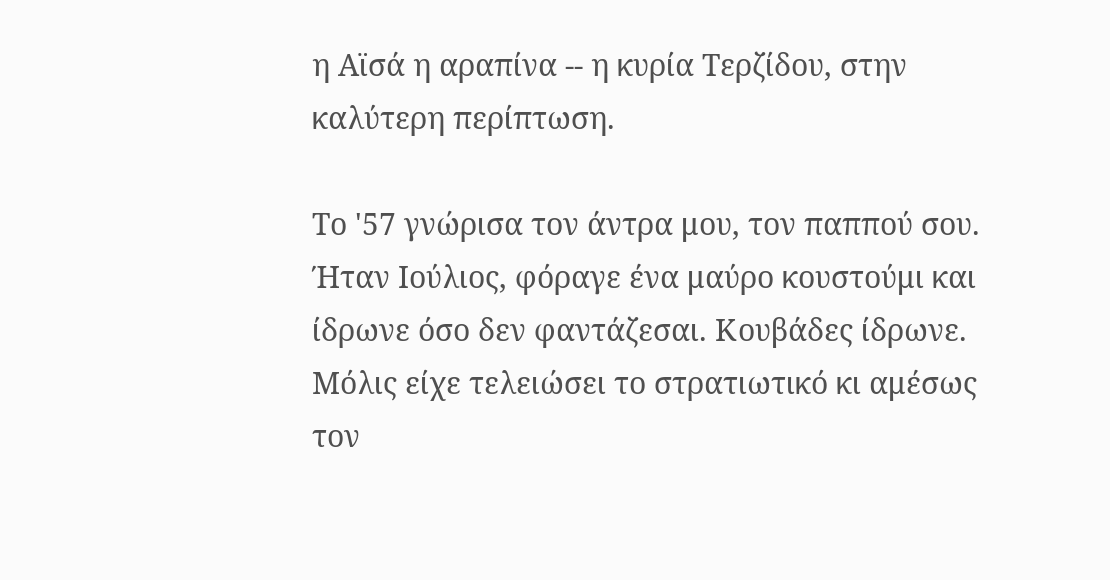η Αϊσά η αραπίνα -- η κυρία Τερζίδου, στην καλύτερη περίπτωση.

Το '57 γνώρισα τον άντρα μου, τον παππού σου. Ήταν Ιούλιος, φόραγε ένα μαύρο κουστούμι και ίδρωνε όσο δεν φαντάζεσαι. Κουβάδες ίδρωνε. Μόλις είχε τελειώσει το στρατιωτικό κι αμέσως τον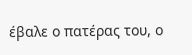έβαλε ο πατέρας του, ο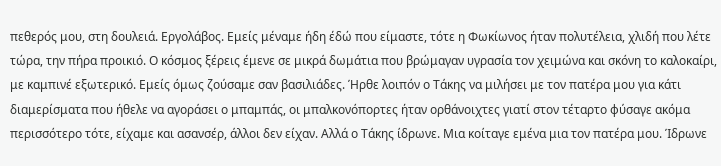πεθερός μου, στη δουλειά. Εργολάβος. Εμείς μέναμε ήδη έδώ που είμαστε, τότε η Φωκίωνος ήταν πολυτέλεια, χλιδή που λέτε τώρα, την πήρα προικιό. Ο κόσμος ξέρεις έμενε σε μικρά δωμάτια που βρώμαγαν υγρασία τον χειμώνα και σκόνη το καλοκαίρι, με καμπινέ εξωτερικό. Εμείς όμως ζούσαμε σαν βασιλιάδες. Ήρθε λοιπόν ο Τάκης να μιλήσει με τον πατέρα μου για κάτι διαμερίσματα που ήθελε να αγοράσει ο μπαμπάς, οι μπαλκονόπορτες ήταν ορθάνοιχτες γιατί στον τέταρτο φύσαγε ακόμα περισσότερο τότε, είχαμε και ασανσέρ, άλλοι δεν είχαν. Αλλά ο Τάκης ίδρωνε. Μια κοίταγε εμένα μια τον πατέρα μου. Ίδρωνε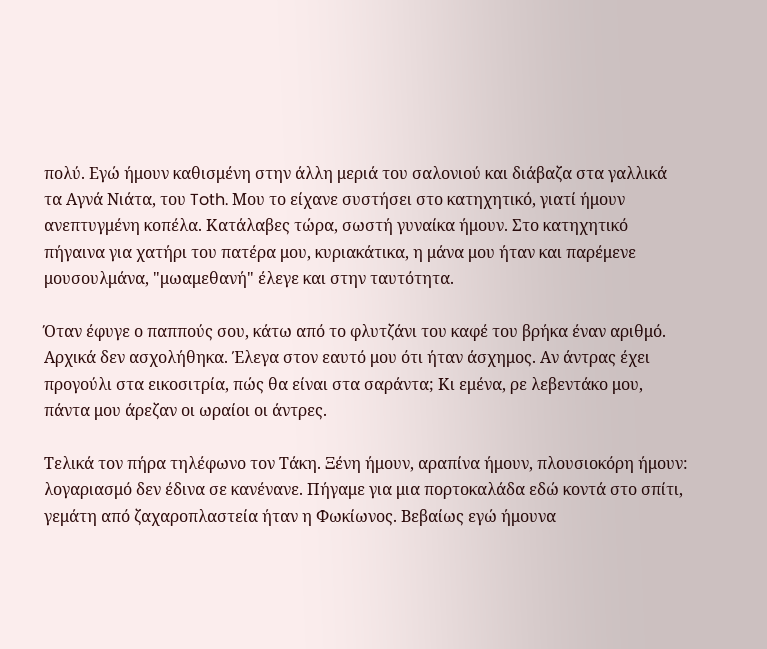πολύ. Εγώ ήμουν καθισμένη στην άλλη μεριά του σαλονιού και διάβαζα στα γαλλικά τα Αγνά Νιάτα, του Toth. Μου το είχανε συστήσει στο κατηχητικό, γιατί ήμουν ανεπτυγμένη κοπέλα. Κατάλαβες τώρα, σωστή γυναίκα ήμουν. Στο κατηχητικό πήγαινα για χατήρι του πατέρα μου, κυριακάτικα, η μάνα μου ήταν και παρέμενε μουσουλμάνα, "μωαμεθανή" έλεγε και στην ταυτότητα.

Όταν έφυγε ο παππούς σου, κάτω από το φλυτζάνι του καφέ του βρήκα έναν αριθμό. Αρχικά δεν ασχολήθηκα. Έλεγα στον εαυτό μου ότι ήταν άσχημος. Αν άντρας έχει προγούλι στα εικοσιτρία, πώς θα είναι στα σαράντα; Κι εμένα, ρε λεβεντάκο μου, πάντα μου άρεζαν οι ωραίοι οι άντρες.

Τελικά τον πήρα τηλέφωνο τον Τάκη. Ξένη ήμουν, αραπίνα ήμουν, πλουσιοκόρη ήμουν: λογαριασμό δεν έδινα σε κανένανε. Πήγαμε για μια πορτοκαλάδα εδώ κοντά στο σπίτι, γεμάτη από ζαχαροπλαστεία ήταν η Φωκίωνος. Βεβαίως εγώ ήμουνα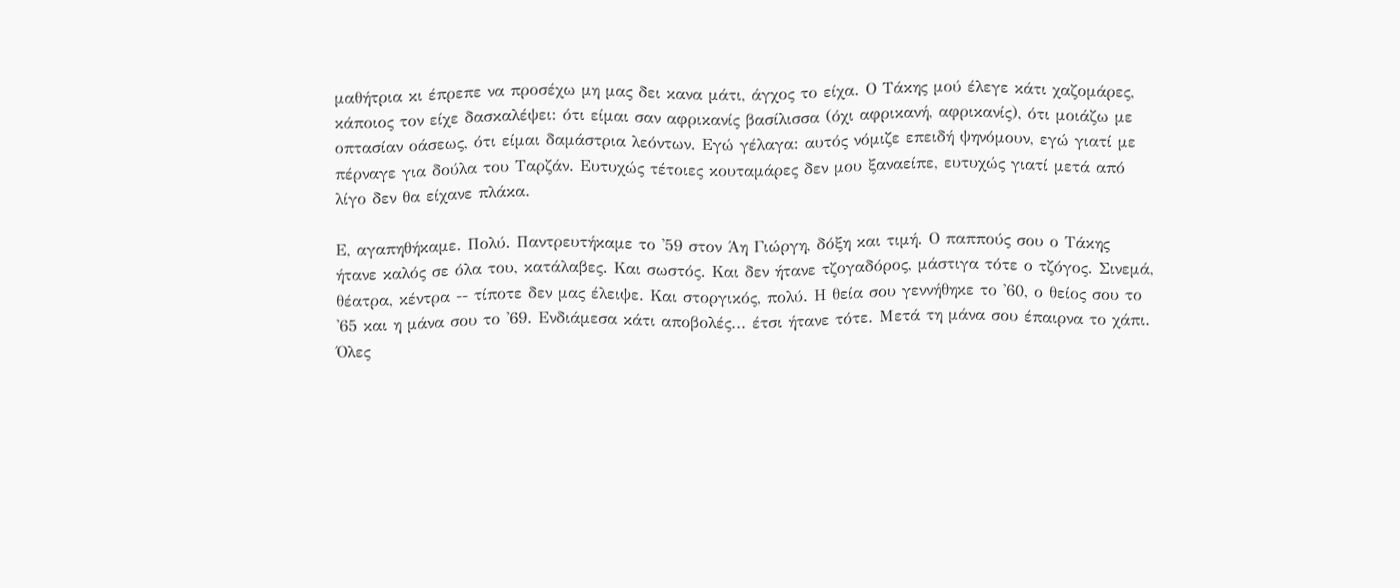μαθήτρια κι έπρεπε να προσέχω μη μας δει κανα μάτι, άγχος το είχα. Ο Τάκης μού έλεγε κάτι χαζομάρες, κάποιος τον είχε δασκαλέψει: ότι είμαι σαν αφρικανίς βασίλισσα (όχι αφρικανή, αφρικανίς), ότι μοιάζω με οπτασίαν οάσεως, ότι είμαι δαμάστρια λεόντων. Εγώ γέλαγα: αυτός νόμιζε επειδή ψηνόμουν, εγώ γιατί με πέρναγε για δούλα του Ταρζάν. Ευτυχώς τέτοιες κουταμάρες δεν μου ξαναείπε, ευτυχώς γιατί μετά από λίγο δεν θα είχανε πλάκα.

Ε, αγαπηθήκαμε. Πολύ. Παντρευτήκαμε το '59 στον Άη Γιώργη, δόξη και τιμή. Ο παππούς σου ο Τάκης ήτανε καλός σε όλα του, κατάλαβες. Και σωστός. Και δεν ήτανε τζογαδόρος, μάστιγα τότε ο τζόγος. Σινεμά, θέατρα, κέντρα -- τίποτε δεν μας έλειψε. Και στοργικός, πολύ. Η θεία σου γεννήθηκε το '60, ο θείος σου το '65 και η μάνα σου το '69. Ενδιάμεσα κάτι αποβολές... έτσι ήτανε τότε. Μετά τη μάνα σου έπαιρνα το χάπι. Όλες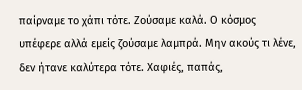παίρναμε το χάπι τότε. Ζούσαμε καλά. Ο κόσμος υπέφερε αλλά εμείς ζούσαμε λαμπρά. Μην ακούς τι λένε, δεν ήτανε καλύτερα τότε. Χαφιές, παπάς,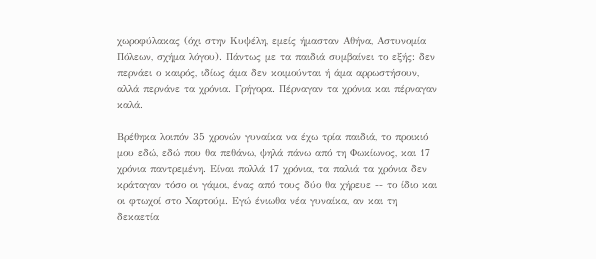χωροφύλακας (όχι στην Κυψέλη, εμείς ήμασταν Αθήνα, Αστυνομία Πόλεων, σχήμα λόγου). Πάντως με τα παιδιά συμβαίνει το εξής: δεν περνάει ο καιρός, ιδίως άμα δεν κοιμούνται ή άμα αρρωστήσουν, αλλά περνάνε τα χρόνια. Γρήγορα. Πέρναγαν τα χρόνια και πέρναγαν καλά.

Βρέθηκα λοιπόν 35 χρονών γυναίκα να έχω τρία παιδιά, το προικιό μου εδώ, εδώ που θα πεθάνω, ψηλά πάνω από τη Φωκίωνος, και 17 χρόνια παντρεμένη. Είναι πολλά 17 χρόνια, τα παλιά τα χρόνια δεν κράταγαν τόσο οι γάμοι, ένας από τους δύο θα χήρευε -- το ίδιο και οι φτωχοί στο Χαρτούμ. Εγώ ένιωθα νέα γυναίκα, αν και τη δεκαετία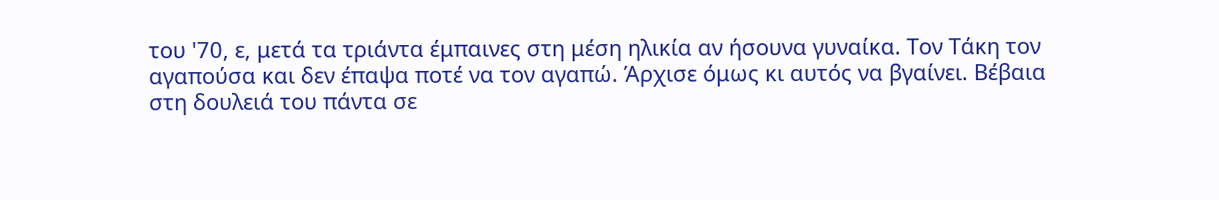του '70, ε, μετά τα τριάντα έμπαινες στη μέση ηλικία αν ήσουνα γυναίκα. Τον Τάκη τον αγαπούσα και δεν έπαψα ποτέ να τον αγαπώ. Άρχισε όμως κι αυτός να βγαίνει. Βέβαια στη δουλειά του πάντα σε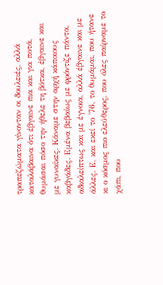τραπεζώματα γίνονταν οι δουλειές, αλλά καταλάβαινα ότι έβγαινε πια και για ποτά, θυμάσαι πόσο την ήθελε τη βότκα, έβγαινε και με γυναίκες. Κάναμε στην αρχή κάποιους καβγάδες. Εμένα βεβαίως με φρόντιζε πάντα, αδιαλείπτως και με έγνοια, αλλά έβγαινε και με άλλες. Ε, και εκεί το '76, το θυμάμαι, που ήτανε κι ο κόσμος πιο ελεύθερος, που όλες παίρναμε το χάπι, που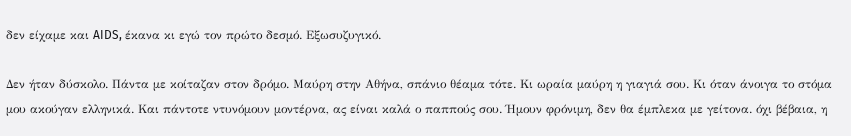δεν είχαμε και AIDS, έκανα κι εγώ τον πρώτο δεσμό. Εξωσυζυγικό.

Δεν ήταν δύσκολο. Πάντα με κοίταζαν στον δρόμο. Μαύρη στην Αθήνα, σπάνιο θέαμα τότε. Κι ωραία μαύρη η γιαγιά σου. Κι όταν άνοιγα το στόμα μου ακούγαν ελληνικά. Και πάντοτε ντυνόμουν μοντέρνα, ας είναι καλά ο παππούς σου. Ήμουν φρόνιμη, δεν θα έμπλεκα με γείτονα. όχι βέβαια, η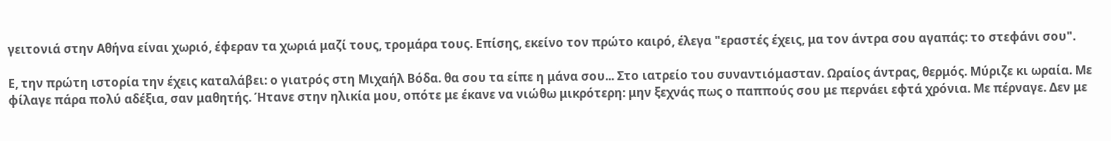γειτονιά στην Αθήνα είναι χωριό, έφεραν τα χωριά μαζί τους, τρομάρα τους. Επίσης, εκείνο τον πρώτο καιρό, έλεγα "εραστές έχεις, μα τον άντρα σου αγαπάς: το στεφάνι σου".

Ε, την πρώτη ιστορία την έχεις καταλάβει: ο γιατρός στη Μιχαήλ Βόδα. θα σου τα είπε η μάνα σου... Στο ιατρείο του συναντιόμασταν. Ωραίος άντρας, θερμός. Μύριζε κι ωραία. Με φίλαγε πάρα πολύ αδέξια, σαν μαθητής. Ήτανε στην ηλικία μου, οπότε με έκανε να νιώθω μικρότερη: μην ξεχνάς πως ο παππούς σου με περνάει εφτά χρόνια. Με πέρναγε. Δεν με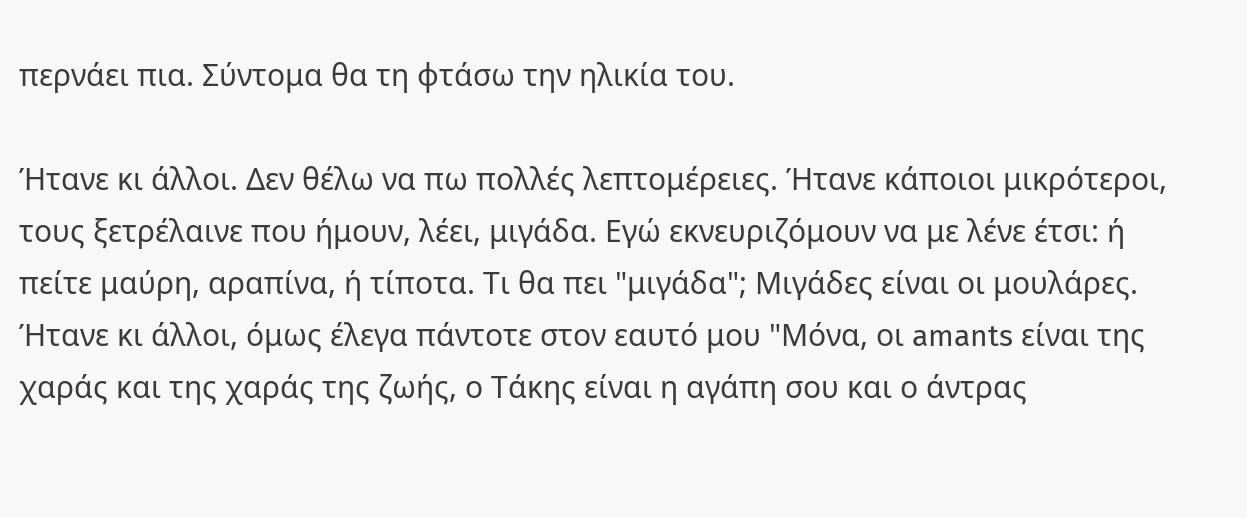περνάει πια. Σύντομα θα τη φτάσω την ηλικία του.

Ήτανε κι άλλοι. Δεν θέλω να πω πολλές λεπτομέρειες. Ήτανε κάποιοι μικρότεροι, τους ξετρέλαινε που ήμουν, λέει, μιγάδα. Εγώ εκνευριζόμουν να με λένε έτσι: ή πείτε μαύρη, αραπίνα, ή τίποτα. Τι θα πει "μιγάδα"; Μιγάδες είναι οι μουλάρες. Ήτανε κι άλλοι, όμως έλεγα πάντοτε στον εαυτό μου "Μόνα, οι amants είναι της χαράς και της χαράς της ζωής, ο Τάκης είναι η αγάπη σου και ο άντρας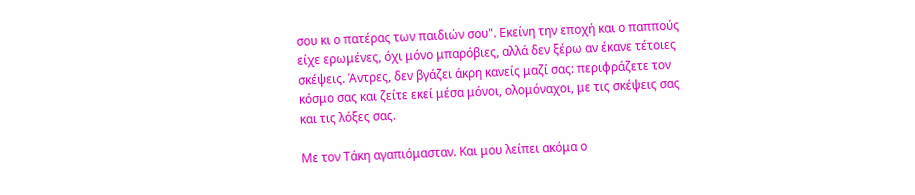σου κι ο πατέρας των παιδιών σου". Εκείνη την εποχή και ο παππούς είχε ερωμένες, όχι μόνο μπαρόβιες, αλλά δεν ξέρω αν έκανε τέτοιες σκέψεις. Άντρες, δεν βγάζει άκρη κανείς μαζί σας: περιφράζετε τον κόσμο σας και ζείτε εκεί μέσα μόνοι, ολομόναχοι, με τις σκέψεις σας και τις λόξες σας.

Με τον Τάκη αγαπιόμασταν. Και μου λείπει ακόμα ο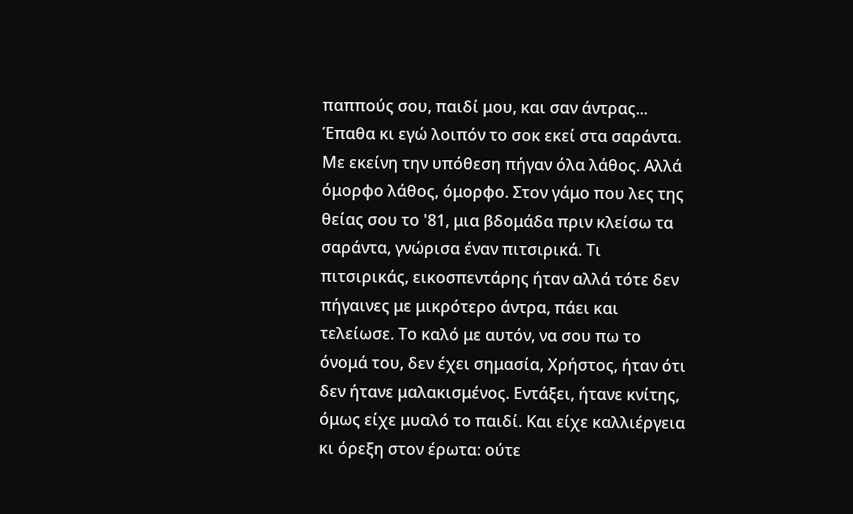παππούς σου, παιδί μου, και σαν άντρας... Έπαθα κι εγώ λοιπόν το σοκ εκεί στα σαράντα. Με εκείνη την υπόθεση πήγαν όλα λάθος. Αλλά όμορφο λάθος, όμορφο. Στον γάμο που λες της θείας σου το '81, μια βδομάδα πριν κλείσω τα σαράντα, γνώρισα έναν πιτσιρικά. Τι πιτσιρικάς, εικοσπεντάρης ήταν αλλά τότε δεν πήγαινες με μικρότερο άντρα, πάει και τελείωσε. Το καλό με αυτόν, να σου πω το όνομά του, δεν έχει σημασία, Χρήστος, ήταν ότι δεν ήτανε μαλακισμένος. Εντάξει, ήτανε κνίτης, όμως είχε μυαλό το παιδί. Και είχε καλλιέργεια κι όρεξη στον έρωτα: ούτε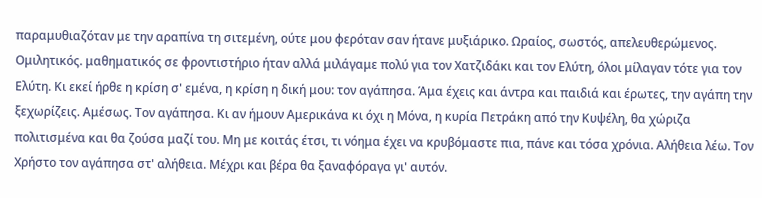παραμυθιαζόταν με την αραπίνα τη σιτεμένη, ούτε μου φερόταν σαν ήτανε μυξιάρικο. Ωραίος, σωστός, απελευθερώμενος. Ομιλητικός. μαθηματικός σε φροντιστήριο ήταν αλλά μιλάγαμε πολύ για τον Χατζιδάκι και τον Ελύτη, όλοι μίλαγαν τότε για τον Ελύτη. Κι εκεί ήρθε η κρίση σ' εμένα, η κρίση η δική μου: τον αγάπησα. Άμα έχεις και άντρα και παιδιά και έρωτες, την αγάπη την ξεχωρίζεις. Αμέσως. Τον αγάπησα. Κι αν ήμουν Αμερικάνα κι όχι η Μόνα, η κυρία Πετράκη από την Κυψέλη, θα χώριζα πολιτισμένα και θα ζούσα μαζί του. Μη με κοιτάς έτσι, τι νόημα έχει να κρυβόμαστε πια, πάνε και τόσα χρόνια. Αλήθεια λέω. Τον Χρήστο τον αγάπησα στ' αλήθεια. Μέχρι και βέρα θα ξαναφόραγα γι' αυτόν.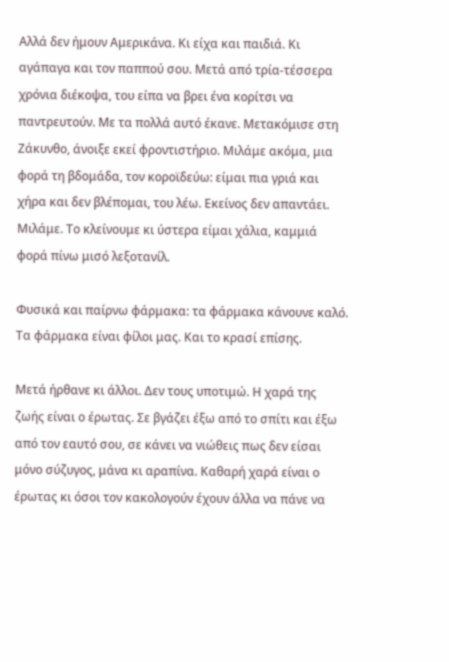Αλλά δεν ήμουν Αμερικάνα. Κι είχα και παιδιά. Κι αγάπαγα και τον παππού σου. Μετά από τρία-τέσσερα χρόνια διέκοψα, του είπα να βρει ένα κορίτσι να παντρευτούν. Με τα πολλά αυτό έκανε. Μετακόμισε στη Ζάκυνθο, άνοιξε εκεί φροντιστήριο. Μιλάμε ακόμα, μια φορά τη βδομάδα, τον κοροϊδεύω: είμαι πια γριά και χήρα και δεν βλέπομαι, του λέω. Εκείνος δεν απαντάει. Μιλάμε. Το κλείνουμε κι ύστερα είμαι χάλια, καμμιά φορά πίνω μισό λεξοτανίλ.

Φυσικά και παίρνω φάρμακα: τα φάρμακα κάνουνε καλό. Τα φάρμακα είναι φίλοι μας. Και το κρασί επίσης.

Μετά ήρθανε κι άλλοι. Δεν τους υποτιμώ. Η χαρά της ζωής είναι ο έρωτας. Σε βγάζει έξω από το σπίτι και έξω από τον εαυτό σου, σε κάνει να νιώθεις πως δεν είσαι μόνο σύζυγος, μάνα κι αραπίνα. Καθαρή χαρά είναι ο έρωτας κι όσοι τον κακολογούν έχουν άλλα να πάνε να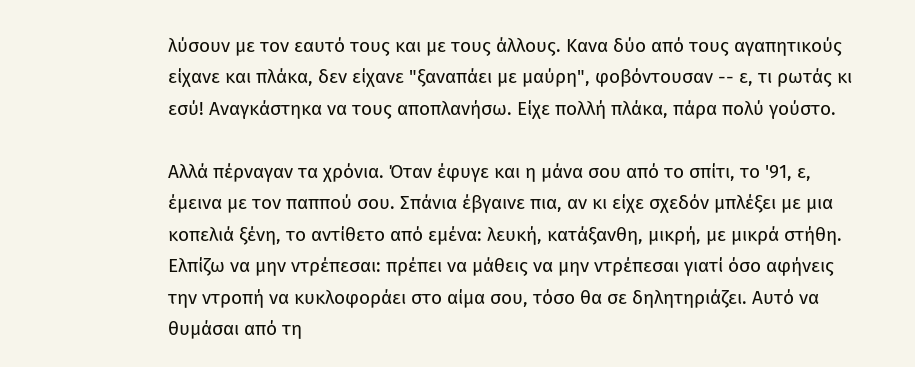λύσουν με τον εαυτό τους και με τους άλλους. Κανα δύο από τους αγαπητικούς είχανε και πλάκα, δεν είχανε "ξαναπάει με μαύρη", φοβόντουσαν -- ε, τι ρωτάς κι εσύ! Αναγκάστηκα να τους αποπλανήσω. Είχε πολλή πλάκα, πάρα πολύ γούστο.

Αλλά πέρναγαν τα χρόνια. Όταν έφυγε και η μάνα σου από το σπίτι, το '91, ε, έμεινα με τον παππού σου. Σπάνια έβγαινε πια, αν κι είχε σχεδόν μπλέξει με μια κοπελιά ξένη, το αντίθετο από εμένα: λευκή, κατάξανθη, μικρή, με μικρά στήθη. Ελπίζω να μην ντρέπεσαι: πρέπει να μάθεις να μην ντρέπεσαι γιατί όσο αφήνεις την ντροπή να κυκλοφοράει στο αίμα σου, τόσο θα σε δηλητηριάζει. Αυτό να θυμάσαι από τη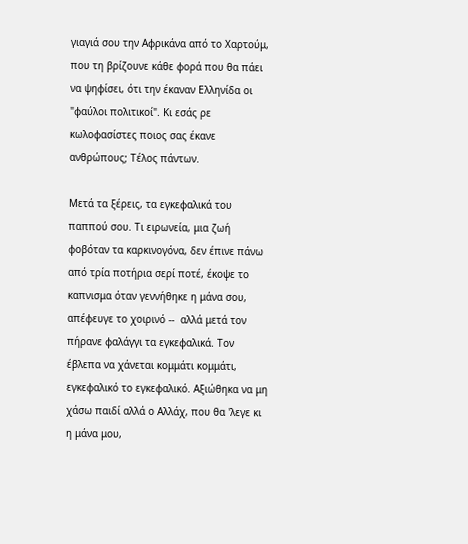γιαγιά σου την Αφρικάνα από το Χαρτούμ, που τη βρίζουνε κάθε φορά που θα πάει να ψηφίσει, ότι την έκαναν Ελληνίδα οι "φαύλοι πολιτικοί". Κι εσάς ρε κωλοφασίστες ποιος σας έκανε ανθρώπους; Τέλος πάντων.

Μετά τα ξέρεις, τα εγκεφαλικά του παππού σου. Τι ειρωνεία, μια ζωή φοβόταν τα καρκινογόνα, δεν έπινε πάνω από τρία ποτήρια σερί ποτέ, έκοψε το καπνισμα όταν γεννήθηκε η μάνα σου, απέφευγε το χοιρινό --  αλλά μετά τον πήρανε φαλάγγι τα εγκεφαλικά. Τον έβλεπα να χάνεται κομμάτι κομμάτι, εγκεφαλικό το εγκεφαλικό. Αξιώθηκα να μη χάσω παιδί αλλά ο Αλλάχ, που θα 'λεγε κι η μάνα μου,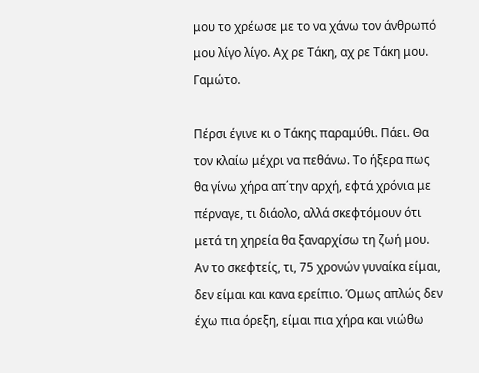μου το χρέωσε με το να χάνω τον άνθρωπό μου λίγο λίγο. Αχ ρε Τάκη, αχ ρε Τάκη μου. Γαμώτο.

Πέρσι έγινε κι ο Τάκης παραμύθι. Πάει. Θα τον κλαίω μέχρι να πεθάνω. Το ήξερα πως θα γίνω χήρα απ΄την αρχή, εφτά χρόνια με πέρναγε, τι διάολο, αλλά σκεφτόμουν ότι μετά τη χηρεία θα ξαναρχίσω τη ζωή μου. Αν το σκεφτείς, τι, 75 χρονών γυναίκα είμαι, δεν είμαι και κανα ερείπιο. Όμως απλώς δεν έχω πια όρεξη, είμαι πια χήρα και νιώθω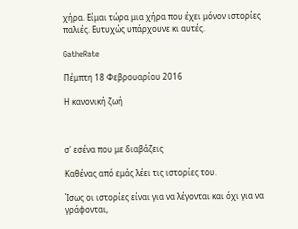χήρα. Είμαι τώρα μια χήρα που έχει μόνον ιστορίες παλιές. Ευτυχώς υπάρχουνε κι αυτές.

GatheRate

Πέμπτη 18 Φεβρουαρίου 2016

Η κανονική ζωή



σ' εσένα που με διαβάζεις

Καθένας από εμάς λέει τις ιστορίες του.

Ίσως οι ιστορίες είναι για να λέγονται και όχι για να γράφονται,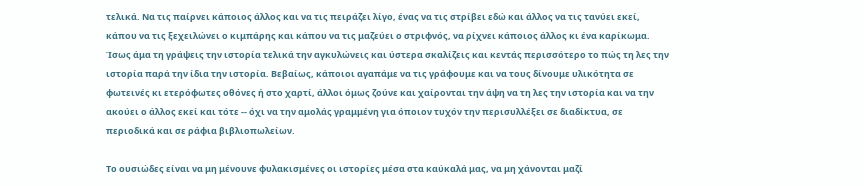τελικά. Να τις παίρνει κάποιος άλλος και να τις πειράζει λίγο, ένας να τις στρίβει εδώ και άλλος να τις τανύει εκεί, κάπου να τις ξεχειλώνει ο κιμπάρης και κάπου να τις μαζεύει ο στριφνός, να ρίχνει κάποιος άλλος κι ένα καρίκωμα. Ίσως άμα τη γράψεις την ιστορία τελικά την αγκυλώνεις και ύστερα σκαλίζεις και κεντάς περισσότερο το πώς τη λες την ιστορία παρά την ίδια την ιστορία. Βεβαίως, κάποιοι αγαπάμε να τις γράφουμε και να τους δίνουμε υλικότητα σε φωτεινές κι ετερόφωτες οθόνες ή στο χαρτί, άλλοι όμως ζούνε και χαίρονται την άψη να τη λες την ιστορία και να την ακούει ο άλλος εκεί και τότε -- όχι να την αμολάς γραμμένη για όποιον τυχόν την περισυλλέξει σε διαδίκτυα, σε περιοδικά και σε ράφια βιβλιοπωλείων.

Το ουσιώδες είναι να μη μένουνε φυλακισμένες οι ιστορίες μέσα στα καύκαλά μας, να μη χάνονται μαζί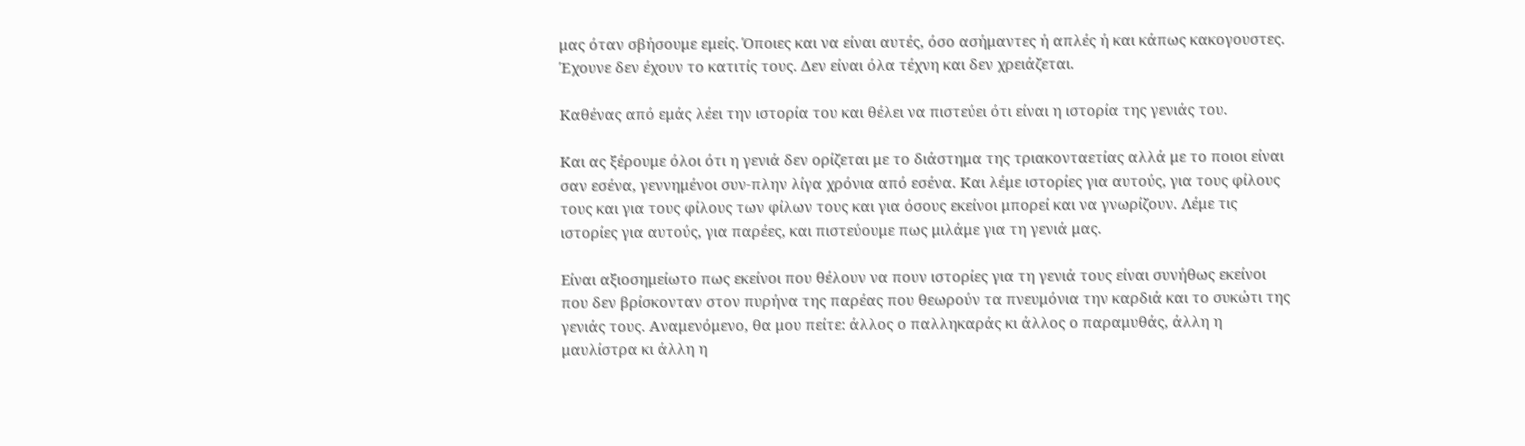μας όταν σβήσουμε εμείς. Όποιες και να είναι αυτές, όσο ασήμαντες ή απλές ή και κάπως κακογουστες. Έχουνε δεν έχουν το κατιτίς τους. Δεν είναι όλα τέχνη και δεν χρειάζεται.

Καθένας από εμάς λέει την ιστορία του και θέλει να πιστεύει ότι είναι η ιστορία της γενιάς του.

Και ας ξέρουμε όλοι ότι η γενιά δεν ορίζεται με το διάστημα της τριακονταετίας αλλά με το ποιοι είναι σαν εσένα, γεννημένοι συν-πλην λίγα χρόνια από εσένα. Και λέμε ιστορίες για αυτούς, για τους φίλους τους και για τους φίλους των φίλων τους και για όσους εκείνοι μπορεί και να γνωρίζουν. Λέμε τις ιστορίες για αυτούς, για παρέες, και πιστεύουμε πως μιλάμε για τη γενιά μας.

Είναι αξιοσημείωτο πως εκείνοι που θέλουν να πουν ιστορίες για τη γενιά τους είναι συνήθως εκείνοι που δεν βρίσκονταν στον πυρήνα της παρέας που θεωρούν τα πνευμόνια την καρδιά και το συκώτι της γενιάς τους. Αναμενόμενο, θα μου πείτε: άλλος ο παλληκαράς κι άλλος ο παραμυθάς, άλλη η μαυλίστρα κι άλλη η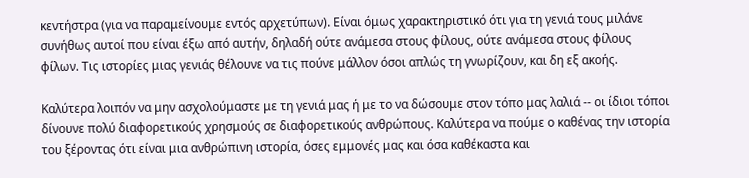κεντήστρα (για να παραμείνουμε εντός αρχετύπων). Είναι όμως χαρακτηριστικό ότι για τη γενιά τους μιλάνε συνήθως αυτοί που είναι έξω από αυτήν, δηλαδή ούτε ανάμεσα στους φίλους, ούτε ανάμεσα στους φίλους φίλων. Τις ιστορίες μιας γενιάς θέλουνε να τις πούνε μάλλον όσοι απλώς τη γνωρίζουν, και δη εξ ακοής.

Καλύτερα λοιπόν να μην ασχολούμαστε με τη γενιά μας ή με το να δώσουμε στον τόπο μας λαλιά -- οι ίδιοι τόποι δίνουνε πολύ διαφορετικούς χρησμούς σε διαφορετικούς ανθρώπους. Καλύτερα να πούμε ο καθένας την ιστορία του ξέροντας ότι είναι μια ανθρώπινη ιστορία, όσες εμμονές μας και όσα καθέκαστα και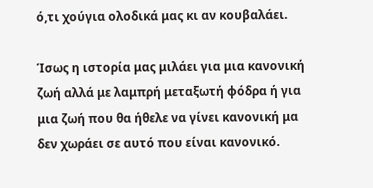ό,τι χούγια ολοδικά μας κι αν κουβαλάει.

Ίσως η ιστορία μας μιλάει για μια κανονική ζωή αλλά με λαμπρή μεταξωτή φόδρα ή για μια ζωή που θα ήθελε να γίνει κανονική μα δεν χωράει σε αυτό που είναι κανονικό.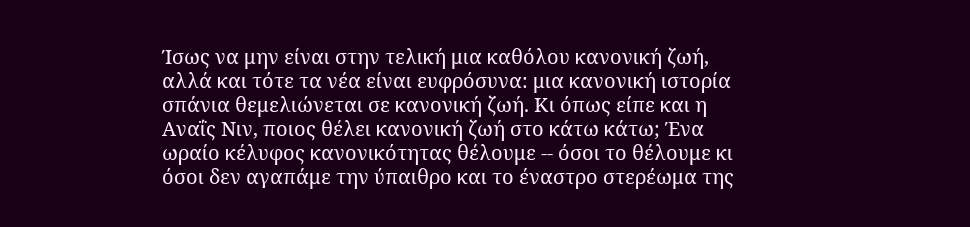Ίσως να μην είναι στην τελική μια καθόλου κανονική ζωή, αλλά και τότε τα νέα είναι ευφρόσυνα: μια κανονική ιστορία σπάνια θεμελιώνεται σε κανονική ζωή. Κι όπως είπε και η Αναΐς Νιν, ποιος θέλει κανονική ζωή στο κάτω κάτω; Ένα ωραίο κέλυφος κανονικότητας θέλουμε -- όσοι το θέλουμε κι όσοι δεν αγαπάμε την ύπαιθρο και το έναστρο στερέωμα της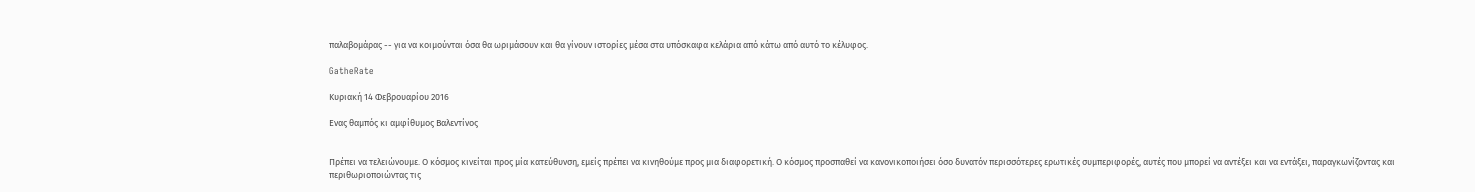παλαβομάρας -- για να κοιμούνται όσα θα ωριμάσουν και θα γίνουν ιστορίες μέσα στα υπόσκαφα κελάρια από κάτω από αυτό το κέλυφος.

GatheRate

Κυριακή 14 Φεβρουαρίου 2016

Ενας θαμπός κι αμφίθυμος Βαλεντίνος


Πρέπει να τελειώνουμε. Ο κόσμος κινείται προς μία κατεύθυνση, εμείς πρέπει να κινηθούμε προς μια διαφορετική. Ο κόσμος προσπαθεί να κανονικοποιήσει όσο δυνατόν περισσότερες ερωτικές συμπεριφορές, αυτές που μπορεί να αντέξει και να εντάξει, παραγκωνίζοντας και περιθωριοποιώντας τις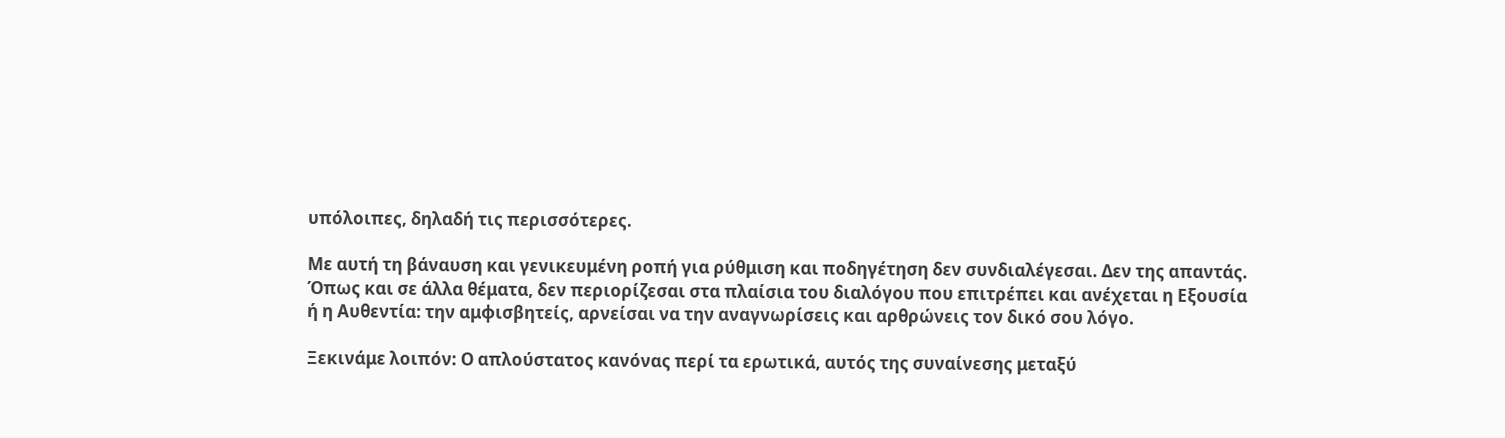υπόλοιπες, δηλαδή τις περισσότερες.

Με αυτή τη βάναυση και γενικευμένη ροπή για ρύθμιση και ποδηγέτηση δεν συνδιαλέγεσαι. Δεν της απαντάς. Όπως και σε άλλα θέματα, δεν περιορίζεσαι στα πλαίσια του διαλόγου που επιτρέπει και ανέχεται η Εξουσία ή η Αυθεντία: την αμφισβητείς, αρνείσαι να την αναγνωρίσεις και αρθρώνεις τον δικό σου λόγο.

Ξεκινάμε λοιπόν: Ο απλούστατος κανόνας περί τα ερωτικά, αυτός της συναίνεσης μεταξύ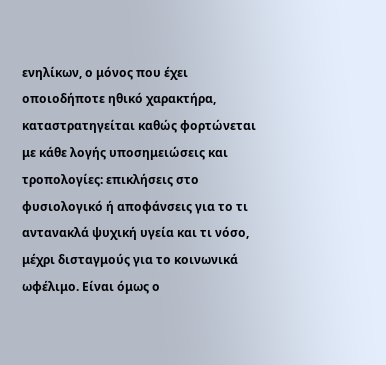ενηλίκων, ο μόνος που έχει οποιοδήποτε ηθικό χαρακτήρα, καταστρατηγείται καθώς φορτώνεται με κάθε λογής υποσημειώσεις και τροπολογίες: επικλήσεις στο φυσιολογικό ή αποφάνσεις για το τι αντανακλά ψυχική υγεία και τι νόσο,  μέχρι δισταγμούς για το κοινωνικά ωφέλιμο. Είναι όμως ο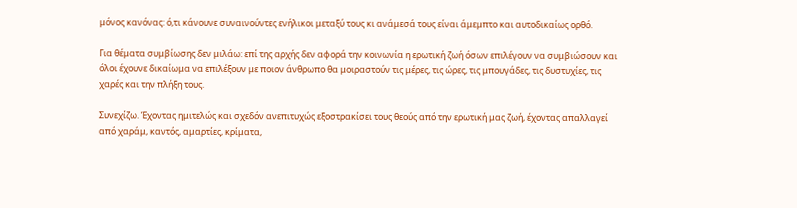μόνος κανόνας: ό,τι κάνουνε συναινούντες ενήλικοι μεταξύ τους κι ανάμεσά τους είναι άμεμπτο και αυτοδικαίως ορθό.

Για θέματα συμβίωσης δεν μιλάω: επί της αρχής δεν αφορά την κοινωνία η ερωτική ζωή όσων επιλέγουν να συμβιώσουν και όλοι έχουνε δικαίωμα να επιλέξουν με ποιον άνθρωπο θα μοιραστούν τις μέρες, τις ώρες, τις μπουγάδες, τις δυστυχίες, τις χαρές και την πλήξη τους.

Συνεχίζω. Έχοντας ημιτελώς και σχεδόν ανεπιτυχώς εξοστρακίσει τους θεούς από την ερωτική μας ζωή, έχοντας απαλλαγεί από χαράμ, καντός, αμαρτίες, κρίματα,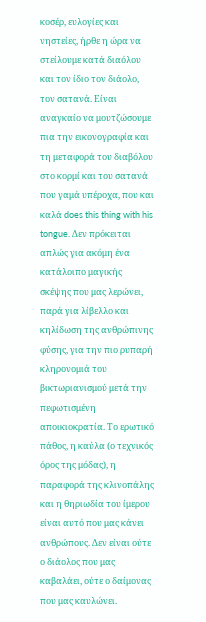κοσέρ, ευλογίες και νηστείες, ήρθε η ώρα να στείλουμε κατά διαόλου και τον ίδιο τον διάολο, τον σατανά. Είναι αναγκαίο να μουτζώσουμε πια την εικονογραφία και τη μεταφορά του διαβόλου στο κορμί και του σατανά που γαμά υπέροχα, που και καλά does this thing with his tongue. Δεν πρόκειται απλώς για ακόμη ένα κατάλοιπο μαγικής σκέψης που μας λερώνει, παρά για λίβελλο και κηλίδωση της ανθρώπινης φύσης, για την πιο ρυπαρή κληρονομιά του βικτωριανισμού μετά την πεφωτισμένη αποικιοκρατία. Το ερωτικό πάθος, η καύλα (ο τεχνικός όρος της μόδας), η παραφορά της κλινοπάλης και η θηριωδία του ίμερου είναι αυτό που μας κάνει ανθρώπους. Δεν είναι ούτε ο διάολος που μας καβαλάει, ούτε ο δαίμονας που μας καυλώνει.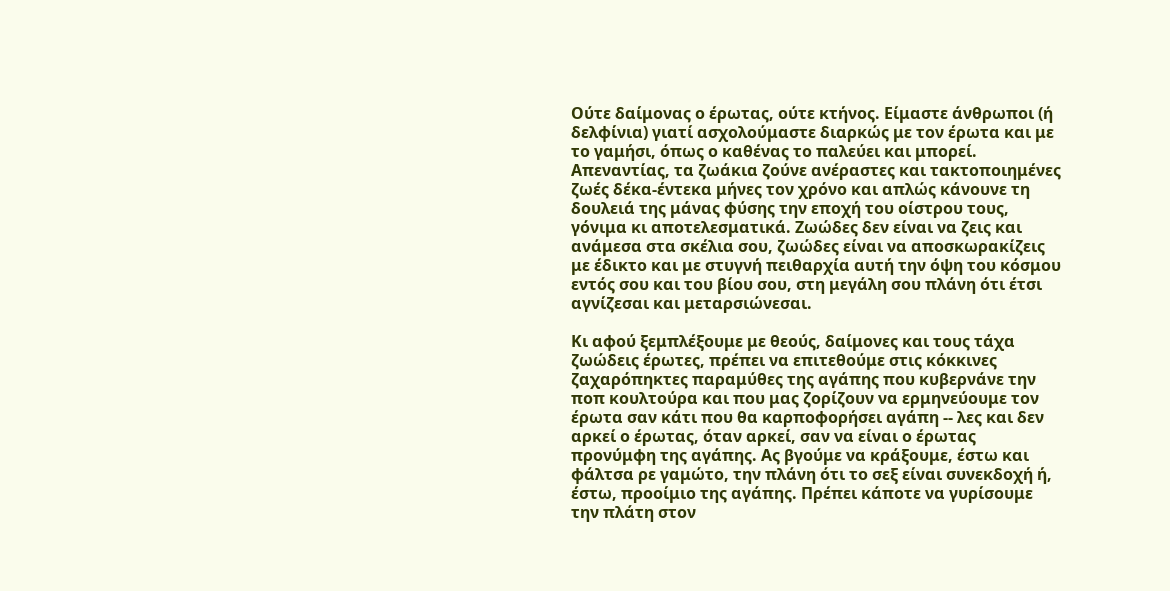Ούτε δαίμονας ο έρωτας, ούτε κτήνος. Είμαστε άνθρωποι (ή δελφίνια) γιατί ασχολούμαστε διαρκώς με τον έρωτα και με το γαμήσι, όπως ο καθένας το παλεύει και μπορεί. Απεναντίας, τα ζωάκια ζούνε ανέραστες και τακτοποιημένες ζωές δέκα-έντεκα μήνες τον χρόνο και απλώς κάνουνε τη δουλειά της μάνας φύσης την εποχή του οίστρου τους, γόνιμα κι αποτελεσματικά. Ζωώδες δεν είναι να ζεις και ανάμεσα στα σκέλια σου, ζωώδες είναι να αποσκωρακίζεις με έδικτο και με στυγνή πειθαρχία αυτή την όψη του κόσμου εντός σου και του βίου σου, στη μεγάλη σου πλάνη ότι έτσι αγνίζεσαι και μεταρσιώνεσαι.

Κι αφού ξεμπλέξουμε με θεούς, δαίμονες και τους τάχα ζωώδεις έρωτες, πρέπει να επιτεθούμε στις κόκκινες ζαχαρόπηκτες παραμύθες της αγάπης που κυβερνάνε την ποπ κουλτούρα και που μας ζορίζουν να ερμηνεύουμε τον έρωτα σαν κάτι που θα καρποφορήσει αγάπη -- λες και δεν αρκεί ο έρωτας, όταν αρκεί, σαν να είναι ο έρωτας προνύμφη της αγάπης. Ας βγούμε να κράξουμε, έστω και φάλτσα ρε γαμώτο, την πλάνη ότι το σεξ είναι συνεκδοχή ή, έστω, προοίμιο της αγάπης. Πρέπει κάποτε να γυρίσουμε την πλάτη στον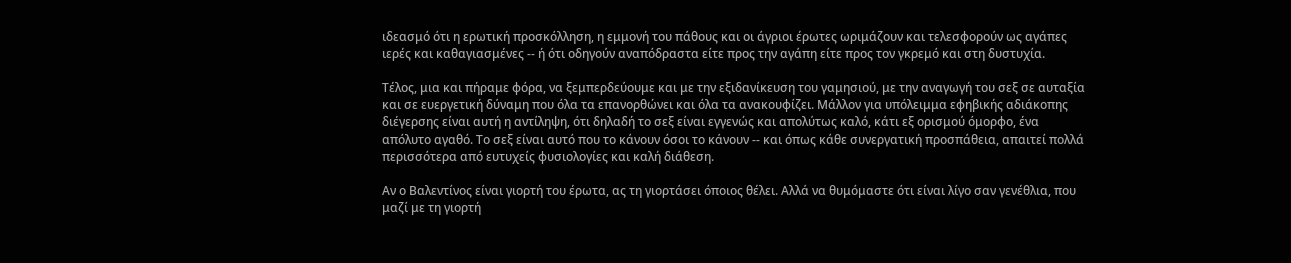ιδεασμό ότι η ερωτική προσκόλληση, η εμμονή του πάθους και οι άγριοι έρωτες ωριμάζουν και τελεσφορούν ως αγάπες ιερές και καθαγιασμένες -- ή ότι οδηγούν αναπόδραστα είτε προς την αγάπη είτε προς τον γκρεμό και στη δυστυχία.

Τέλος, μια και πήραμε φόρα, να ξεμπερδεύουμε και με την εξιδανίκευση του γαμησιού, με την αναγωγή του σεξ σε αυταξία και σε ευεργετική δύναμη που όλα τα επανορθώνει και όλα τα ανακουφίζει. Μάλλον για υπόλειμμα εφηβικής αδιάκοπης διέγερσης είναι αυτή η αντίληψη, ότι δηλαδή το σεξ είναι εγγενώς και απολύτως καλό, κάτι εξ ορισμού όμορφο, ένα απόλυτο αγαθό. Το σεξ είναι αυτό που το κάνουν όσοι το κάνουν -- και όπως κάθε συνεργατική προσπάθεια, απαιτεί πολλά περισσότερα από ευτυχείς φυσιολογίες και καλή διάθεση.

Αν ο Βαλεντίνος είναι γιορτή του έρωτα, ας τη γιορτάσει όποιος θέλει. Αλλά να θυμόμαστε ότι είναι λίγο σαν γενέθλια, που μαζί με τη γιορτή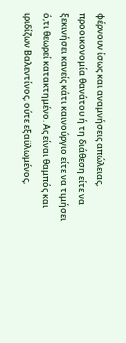φέρνουν ίσως και αναμνήσεις απώλειας, προοικονομία θανάτου ή τη διάθεση είτε να ξεκινήσει κανείς κάτι καινούργιο είτε να τιμήσει ό,τι θεωρεί κατακτημένο. Ας είναι θαμπός και ιριδίζων Βαλεντίνος, ούτε εξαϋλωμένος,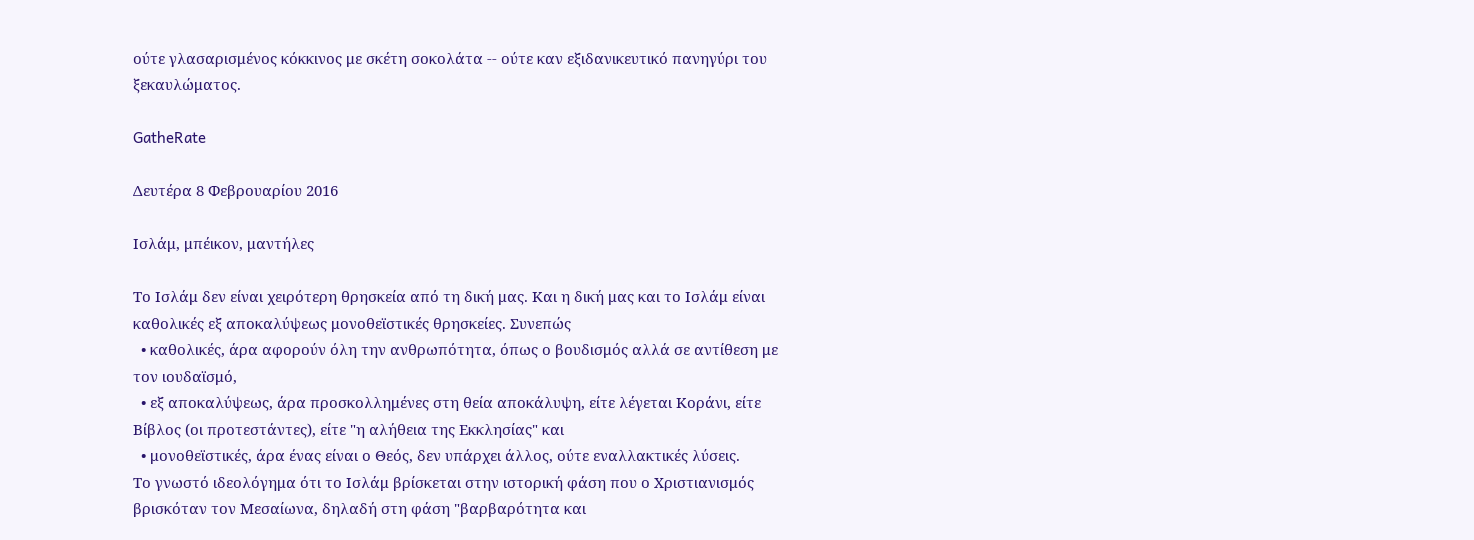ούτε γλασαρισμένος κόκκινος με σκέτη σοκολάτα -- ούτε καν εξιδανικευτικό πανηγύρι του ξεκαυλώματος.

GatheRate

Δευτέρα 8 Φεβρουαρίου 2016

Ισλάμ, μπέικον, μαντήλες

Το Ισλάμ δεν είναι χειρότερη θρησκεία από τη δική μας. Και η δική μας και το Ισλάμ είναι καθολικές εξ αποκαλύψεως μονοθεϊστικές θρησκείες. Συνεπώς
  • καθολικές, άρα αφορούν όλη την ανθρωπότητα, όπως ο βουδισμός αλλά σε αντίθεση με τον ιουδαϊσμό,
  • εξ αποκαλύψεως, άρα προσκολλημένες στη θεία αποκάλυψη, είτε λέγεται Κοράνι, είτε Βίβλος (οι προτεστάντες), είτε "η αλήθεια της Εκκλησίας" και
  • μονοθεϊστικές, άρα ένας είναι ο Θεός, δεν υπάρχει άλλος, ούτε εναλλακτικές λύσεις.
Το γνωστό ιδεολόγημα ότι το Ισλάμ βρίσκεται στην ιστορική φάση που ο Χριστιανισμός βρισκόταν τον Μεσαίωνα, δηλαδή στη φάση "βαρβαρότητα και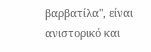βαρβατίλα", είναι ανιστορικό και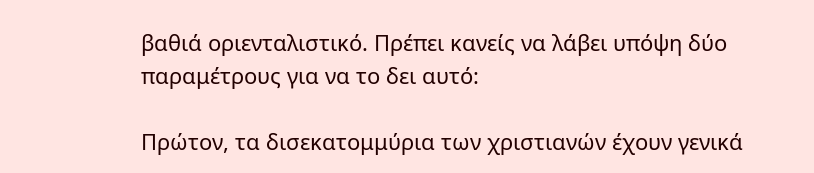βαθιά οριενταλιστικό. Πρέπει κανείς να λάβει υπόψη δύο παραμέτρους για να το δει αυτό:

Πρώτον, τα δισεκατομμύρια των χριστιανών έχουν γενικά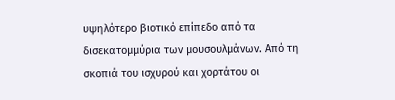υψηλότερο βιοτικό επίπεδο από τα δισεκατομμύρια των μουσουλμάνων. Από τη σκοπιά του ισχυρού και χορτάτου οι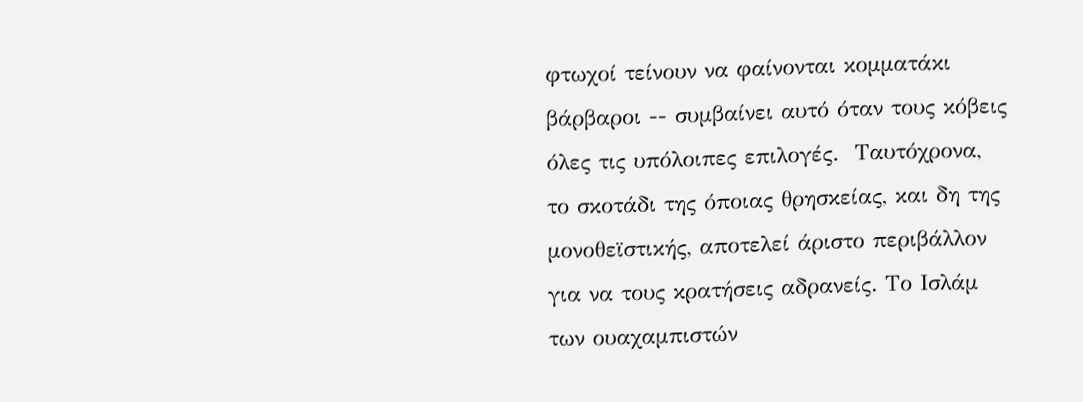φτωχοί τείνουν να φαίνονται κομματάκι βάρβαροι -- συμβαίνει αυτό όταν τους κόβεις όλες τις υπόλοιπες επιλογές.  Ταυτόχρονα, το σκοτάδι της όποιας θρησκείας, και δη της μονοθεϊστικής, αποτελεί άριστο περιβάλλον για να τους κρατήσεις αδρανείς. Το Ισλάμ των ουαχαμπιστών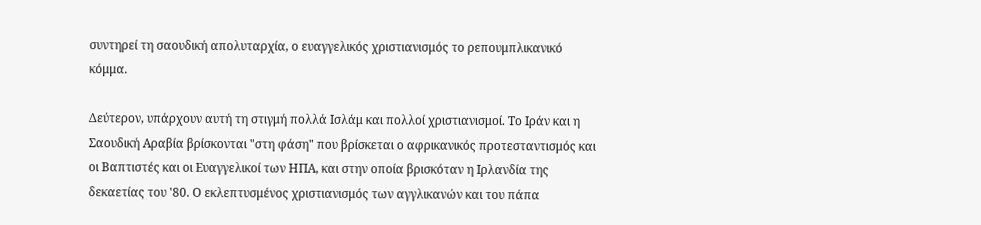συντηρεί τη σαουδική απολυταρχία, ο ευαγγελικός χριστιανισμός το ρεπουμπλικανικό κόμμα.

Δεύτερον, υπάρχουν αυτή τη στιγμή πολλά Ισλάμ και πολλοί χριστιανισμοί. Το Ιράν και η Σαουδική Αραβία βρίσκονται "στη φάση" που βρίσκεται ο αφρικανικός προτεσταντισμός και οι Βαπτιστές και οι Ευαγγελικοί των ΗΠΑ, και στην οποία βρισκόταν η Ιρλανδία της δεκαετίας του '80. Ο εκλεπτυσμένος χριστιανισμός των αγγλικανών και του πάπα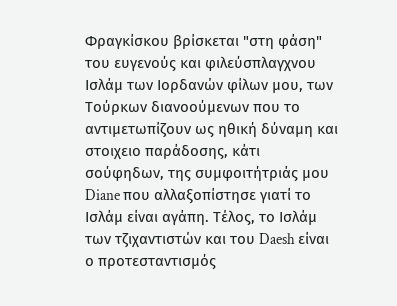Φραγκίσκου βρίσκεται "στη φάση" του ευγενούς και φιλεύσπλαγχνου Ισλάμ των Ιορδανών φίλων μου, των Τούρκων διανοούμενων που το αντιμετωπίζουν ως ηθική δύναμη και στοιχειο παράδοσης, κάτι σούφηδων, της συμφοιτήτριάς μου Diane που αλλαξοπίστησε γιατί το Ισλάμ είναι αγάπη. Τέλος, το Ισλάμ των τζιχαντιστών και του Daesh είναι ο προτεσταντισμός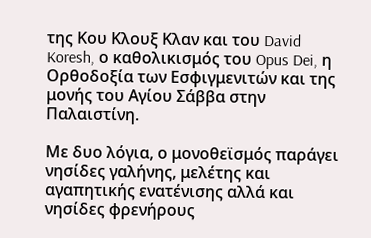της Κου Κλουξ Κλαν και του David Koresh, ο καθολικισμός του Opus Dei, η Ορθοδοξία των Εσφιγμενιτών και της μονής του Αγίου Σάββα στην Παλαιστίνη.

Με δυο λόγια, ο μονοθεϊσμός παράγει νησίδες γαλήνης, μελέτης και αγαπητικής ενατένισης αλλά και νησίδες φρενήρους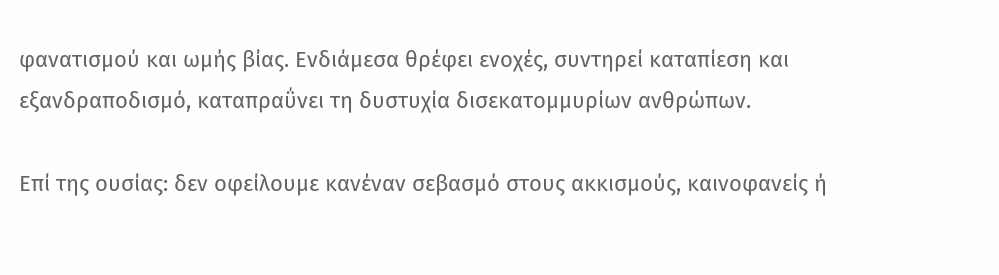φανατισμού και ωμής βίας. Ενδιάμεσα θρέφει ενοχές, συντηρεί καταπίεση και εξανδραποδισμό, καταπραΰνει τη δυστυχία δισεκατομμυρίων ανθρώπων.

Επί της ουσίας: δεν οφείλουμε κανέναν σεβασμό στους ακκισμούς, καινοφανείς ή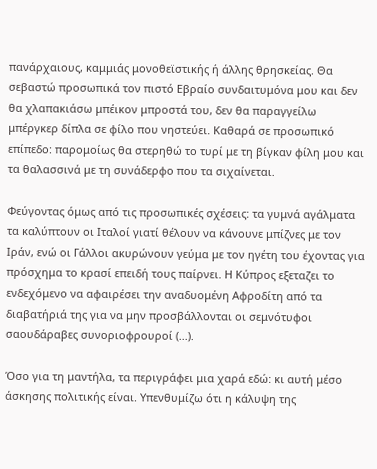πανάρχαιους, καμμιάς μονοθεϊστικής ή άλλης θρησκείας. Θα σεβαστώ προσωπικά τον πιστό Εβραίο συνδαιτυμόνα μου και δεν θα χλαπακιάσω μπέικον μπροστά του, δεν θα παραγγείλω μπέργκερ δίπλα σε φίλο που νηστεύει. Καθαρά σε προσωπικό επίπεδο: παρομοίως θα στερηθώ το τυρί με τη βίγκαν φίλη μου και τα θαλασσινά με τη συνάδερφο που τα σιχαίνεται.

Φεύγοντας όμως από τις προσωπικές σχέσεις: τα γυμνά αγάλματα τα καλύπτουν οι Ιταλοί γιατί θέλουν να κάνουνε μπίζνες με τον Ιράν, ενώ οι Γάλλοι ακυρώνουν γεύμα με τον ηγέτη του έχοντας για πρόσχημα το κρασί επειδή τους παίρνει. Η Κύπρος εξεταζει το ενδεχόμενο να αφαιρέσει την αναδυομένη Αφροδίτη από τα διαβατήριά της για να μην προσβάλλονται οι σεμνότυφοι σαουδάραβες συνοριοφρουροί (...).

Όσο για τη μαντήλα, τα περιγράφει μια χαρά εδώ: κι αυτή μέσο άσκησης πολιτικής είναι. Υπενθυμίζω ότι η κάλυψη της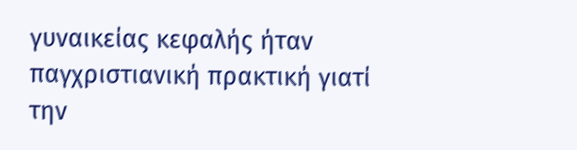γυναικείας κεφαλής ήταν παγχριστιανική πρακτική γιατί την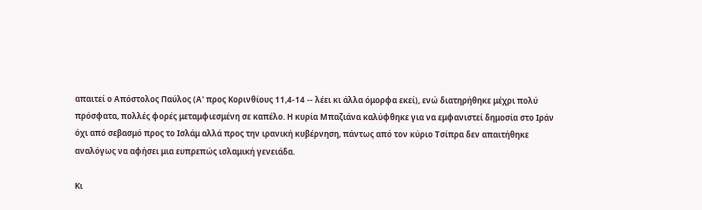απαιτεί ο Απόστολος Παύλος (Α' προς Κορινθίους 11,4-14 -- λέει κι άλλα όμορφα εκεί), ενώ διατηρήθηκε μέχρι πολύ πρόσφατα, πολλές φορές μεταμφιεσμένη σε καπέλο. Η κυρία Μπαζιάνα καλύφθηκε για να εμφανιστεί δημοσία στο Ιράν όχι από σεβασμό προς το Ισλάμ αλλά προς την ιρανική κυβέρνηση, πάντως από τον κύριο Τσίπρα δεν απαιτήθηκε αναλόγως να αφήσει μια ευπρεπώς ισλαμική γενειάδα.

Κι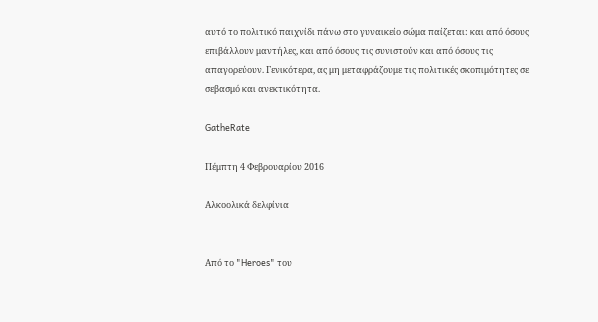αυτό το πολιτικό παιχνίδι πάνω στο γυναικείο σώμα παίζεται: και από όσους επιβάλλουν μαντήλες, και από όσους τις συνιστούν και από όσους τις απαγορεύουν. Γενικότερα, ας μη μεταφράζουμε τις πολιτικές σκοπιμότητες σε σεβασμό και ανεκτικότητα.

GatheRate

Πέμπτη 4 Φεβρουαρίου 2016

Αλκοολικά δελφίνια


Από το "Heroes" του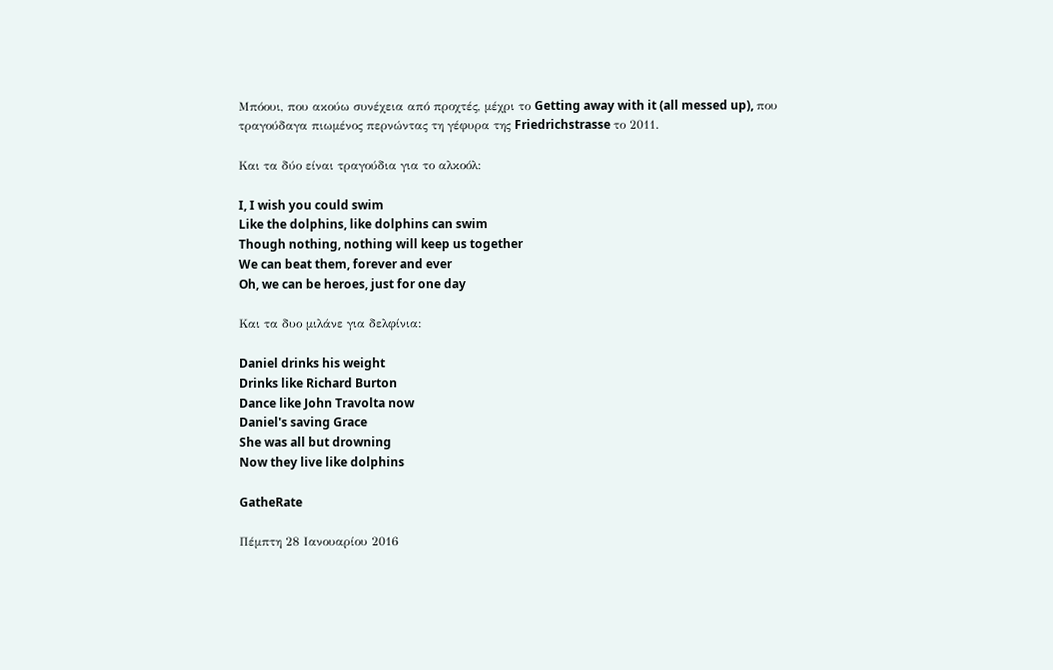Μπόουι, που ακούω συνέχεια από προχτές, μέχρι το Getting away with it (all messed up), που τραγούδαγα πιωμένος περνώντας τη γέφυρα της Friedrichstrasse το 2011.

Και τα δύο είναι τραγούδια για το αλκοόλ:

I, I wish you could swim
Like the dolphins, like dolphins can swim
Though nothing, nothing will keep us together
We can beat them, forever and ever
Oh, we can be heroes, just for one day

Και τα δυο μιλάνε για δελφίνια:

Daniel drinks his weight
Drinks like Richard Burton
Dance like John Travolta now
Daniel's saving Grace
She was all but drowning
Now they live like dolphins

GatheRate

Πέμπτη 28 Ιανουαρίου 2016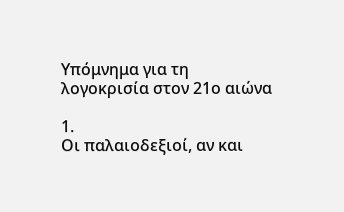Υπόμνημα για τη λογοκρισία στον 21ο αιώνα

1.
Οι παλαιοδεξιοί, αν και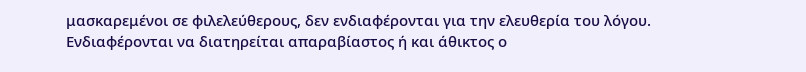μασκαρεμένοι σε φιλελεύθερους, δεν ενδιαφέρονται για την ελευθερία του λόγου. Ενδιαφέρονται να διατηρείται απαραβίαστος ή και άθικτος ο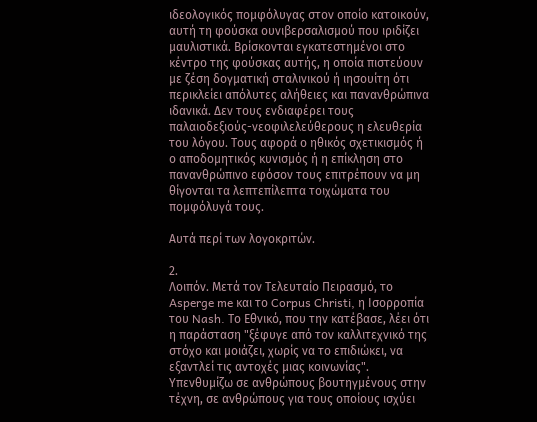ιδεολογικός πομφόλυγας στον οποίο κατοικούν, αυτή τη φούσκα ουνιβερσαλισμού που ιριδίζει μαυλιστικά. Βρίσκονται εγκατεστημένοι στο κέντρο της φούσκας αυτής, η οποία πιστεύουν με ζέση δογματική σταλινικού ή ιησουίτη ότι περικλείει απόλυτες αλήθειες και πανανθρώπινα ιδανικά. Δεν τους ενδιαφέρει τους παλαιοδεξιούς-νεοφιλελεύθερους η ελευθερία του λόγου. Τους αφορά ο ηθικός σχετικισμός ή ο αποδομητικός κυνισμός ή η επίκληση στο πανανθρώπινο εφόσον τους επιτρέπουν να μη θίγονται τα λεπτεπίλεπτα τοιχώματα του πομφόλυγά τους.

Αυτά περί των λογοκριτών.

2.
Λοιπόν. Μετά τον Τελευταίο Πειρασμό, το Asperge me και το Corpus Christi, η Ισορροπία του Nash. Το Εθνικό, που την κατέβασε, λέει ότι η παράσταση "ξέφυγε από τον καλλιτεχνικό της στόχο και μοιάζει, χωρίς να το επιδιώκει, να εξαντλεί τις αντοχές μιας κοινωνίας". Υπενθυμίζω σε ανθρώπους βουτηγμένους στην τέχνη, σε ανθρώπους για τους οποίους ισχύει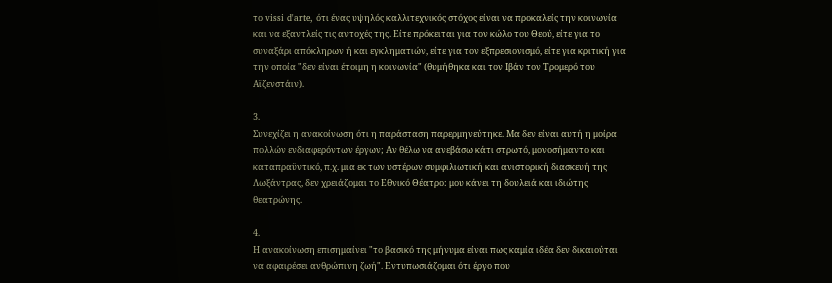το vissi d'arte, ότι ένας υψηλός καλλιτεχνικός στόχος είναι να προκαλείς την κοινωνία και να εξαντλείς τις αντοχές της. Είτε πρόκειται για τον κώλο του Θεού, είτε για το συναξάρι απόκληρων ή και εγκληματιών, είτε για τον εξπρεσιονισμό, είτε για κριτική για την οποία "δεν είναι έτοιμη η κοινωνία" (θυμήθηκα και τον Ιβάν τον Τρομερό του Αϊζενστάιν).

3.
Συνεχίζει η ανακοίνωση ότι η παράσταση παρερμηνεύτηκε. Μα δεν είναι αυτή η μοίρα πολλών ενδιαφερόντων έργων; Αν θέλω να ανεβάσω κάτι στρωτό, μονοσήμαντο και καταπραϋντικό, π.χ. μια εκ των υστέρων συμφιλιωτική και ανιστορική διασκευή της Λωξάντρας, δεν χρειάζομαι το Εθνικό Θέατρο: μου κάνει τη δουλειά και ιδιώτης θεατρώνης.

4.
Η ανακοίνωση επισημαίνει "το βασικό της μήνυμα είναι πως καμία ιδέα δεν δικαιούται να αφαιρέσει ανθρώπινη ζωή". Εντυπωσιάζομαι ότι έργο που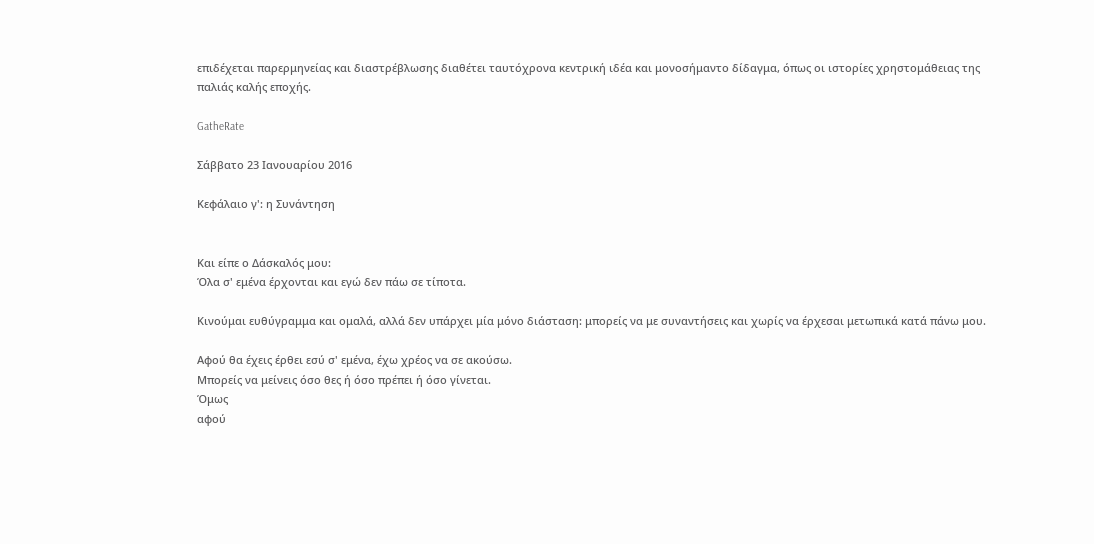επιδέχεται παρερμηνείας και διαστρέβλωσης διαθέτει ταυτόχρονα κεντρική ιδέα και μονοσήμαντο δίδαγμα, όπως οι ιστορίες χρηστομάθειας της παλιάς καλής εποχής.

GatheRate

Σάββατο 23 Ιανουαρίου 2016

Κεφάλαιο γ': η Συνάντηση


Και είπε ο Δάσκαλός μου:
Όλα σ' εμένα έρχονται και εγώ δεν πάω σε τίποτα.

Κινούμαι ευθύγραμμα και ομαλά, αλλά δεν υπάρχει μία μόνο διάσταση: μπορείς να με συναντήσεις και χωρίς να έρχεσαι μετωπικά κατά πάνω μου.

Αφού θα έχεις έρθει εσύ σ' εμένα, έχω χρέος να σε ακούσω.
Μπορείς να μείνεις όσο θες ή όσο πρέπει ή όσο γίνεται.
Όμως
αφού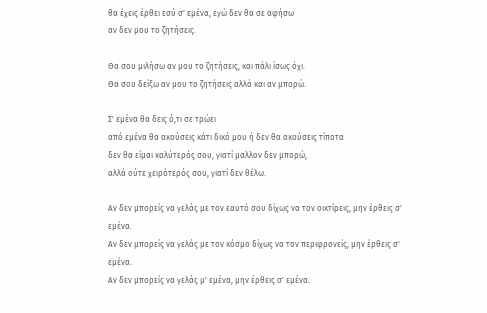θα έχεις έρθει εσύ σ' εμένα, εγώ δεν θα σε αφήσω
αν δεν μου το ζητήσεις.

Θα σου μιλήσω αν μου το ζητήσεις, και πάλι ίσως όχι.
Θα σου δείξω αν μου το ζητήσεις αλλά και αν μπορώ.

Σ' εμένα θα δεις ό,τι σε τρώει
από εμένα θα ακούσεις κάτι δικό μου ή δεν θα ακούσεις τίποτα
δεν θα είμαι καλύτερός σου, γιατί μαλλον δεν μπορώ,
αλλά ούτε χειρότερός σου, γιατί δεν θέλω.

Αν δεν μπορείς να γελάς με τον εαυτό σου δίχως να τον οικτίρεις, μην έρθεις σ' εμένα.
Αν δεν μπορείς να γελάς με τον κόσμο δίχως να τον περιφρονείς, μην έρθεις σ' εμένα.
Αν δεν μπορείς να γελάς μ' εμένα, μην έρθεις σ' εμένα.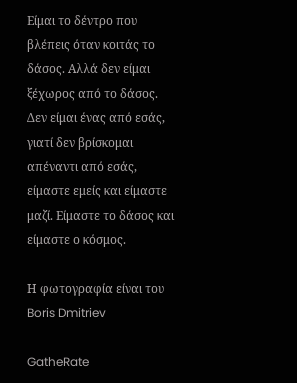Είμαι το δέντρο που βλέπεις όταν κοιτάς το δάσος. Αλλά δεν είμαι ξέχωρος από το δάσος.
Δεν είμαι ένας από εσάς, γιατί δεν βρίσκομαι απέναντι από εσάς, είμαστε εμείς και είμαστε μαζί. Είμαστε το δάσος και είμαστε ο κόσμος.

Η φωτογραφία είναι του Boris Dmitriev

GatheRate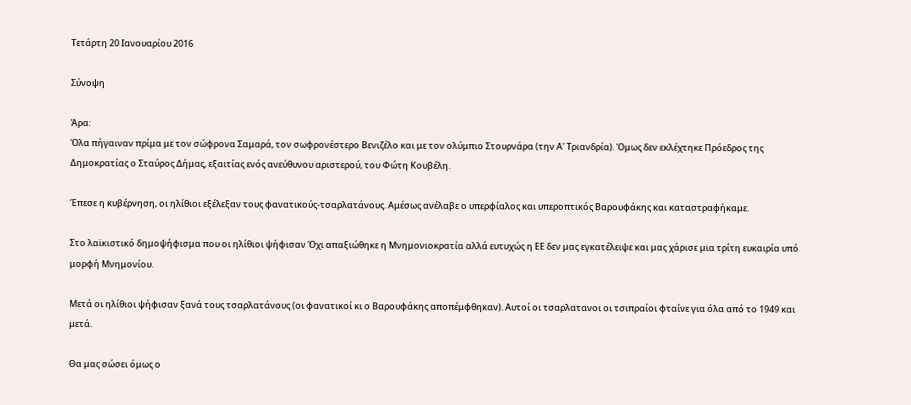Τετάρτη 20 Ιανουαρίου 2016

Σύνοψη

Άρα:
Όλα πήγαιναν πρίμα με τον σώφρονα Σαμαρά, τον σωφρονέστερο Βενιζέλο και με τον ολύμπιο Στουρνάρα (την Α' Τριανδρία). Όμως δεν εκλέχτηκε Πρόεδρος της Δημοκρατίας ο Σταύρος Δήμας, εξαιτίας ενός ανεύθυνου αριστερού, του Φώτη Κουβέλη.

Έπεσε η κυβέρνηση, οι ηλίθιοι εξέλεξαν τους φανατικούς-τσαρλατάνους. Αμέσως ανέλαβε ο υπερφίαλος και υπεροπτικός Βαρουφάκης και καταστραφήκαμε.

Στο λαϊκιστικό δημοψήφισμα που οι ηλίθιοι ψήφισαν Όχι απαξιώθηκε η Μνημονιοκρατία αλλά ευτυχώς η ΕΕ δεν μας εγκατέλειψε και μας χάρισε μια τρίτη ευκαιρία υπό μορφή Μνημονίου.

Μετά οι ηλίθιοι ψήφισαν ξανά τους τσαρλατάνους (οι φανατικοί κι ο Βαρουφάκης αποπέμφθηκαν). Αυτοί οι τσαρλατανοι οι τσιπραίοι φταίνε για όλα από το 1949 και μετά.

Θα μας σώσει όμως ο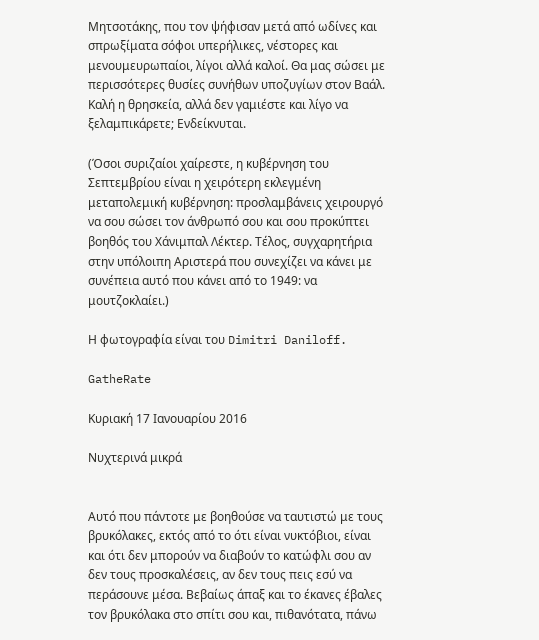Μητσοτάκης, που τον ψήφισαν μετά από ωδίνες και σπρωξίματα σόφοι υπερήλικες, νέστορες και μενουμευρωπαίοι, λίγοι αλλά καλοί. Θα μας σώσει με περισσότερες θυσίες συνήθων υποζυγίων στον Βαάλ.
Καλή η θρησκεία, αλλά δεν γαμιέστε και λίγο να ξελαμπικάρετε; Ενδείκνυται.

(Όσοι συριζαίοι χαίρεστε, η κυβέρνηση του Σεπτεμβρίου είναι η χειρότερη εκλεγμένη μεταπολεμική κυβέρνηση: προσλαμβάνεις χειρουργό να σου σώσει τον άνθρωπό σου και σου προκύπτει βοηθός του Χάνιμπαλ Λέκτερ. Τέλος, συγχαρητήρια στην υπόλοιπη Αριστερά που συνεχίζει να κάνει με συνέπεια αυτό που κάνει από το 1949: να μουτζοκλαίει.)

Η φωτογραφία είναι του Dimitri Daniloff.

GatheRate

Κυριακή 17 Ιανουαρίου 2016

Νυχτερινά μικρά


Αυτό που πάντοτε με βοηθούσε να ταυτιστώ με τους βρυκόλακες, εκτός από το ότι είναι νυκτόβιοι, είναι και ότι δεν μπορούν να διαβούν το κατώφλι σου αν δεν τους προσκαλέσεις, αν δεν τους πεις εσύ να περάσουνε μέσα. Βεβαίως άπαξ και το έκανες έβαλες τον βρυκόλακα στο σπίτι σου και, πιθανότατα, πάνω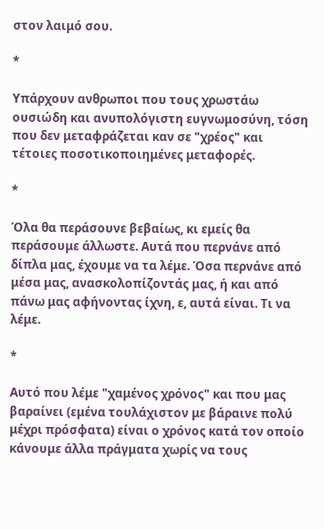στον λαιμό σου.

*

Υπάρχουν ανθρωποι που τους χρωστάω ουσιώδη και ανυπολόγιστη ευγνωμοσύνη, τόση που δεν μεταφράζεται καν σε "χρέος" και τέτοιες ποσοτικοποιημένες μεταφορές.

*

Όλα θα περάσουνε βεβαίως, κι εμείς θα περάσουμε άλλωστε. Αυτά που περνάνε από δίπλα μας, έχουμε να τα λέμε. Όσα περνάνε από μέσα μας, ανασκολοπίζοντάς μας, ή και από πάνω μας αφήνοντας ίχνη, ε, αυτά είναι. Τι να λέμε.

*

Αυτό που λέμε "χαμένος χρόνος" και που μας βαραίνει (εμένα τουλάχιστον με βάραινε πολύ μέχρι πρόσφατα) είναι ο χρόνος κατά τον οποίο κάνουμε άλλα πράγματα χωρίς να τους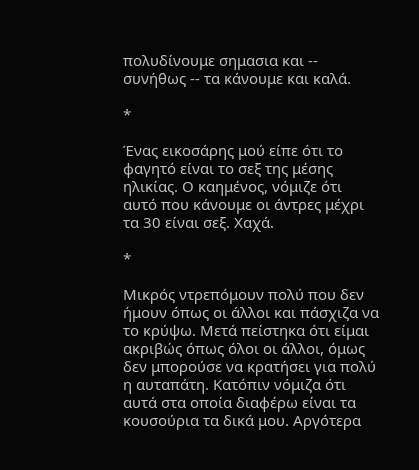πολυδίνουμε σημασια και -- συνήθως -- τα κάνουμε και καλά.

*

Ένας εικοσάρης μού είπε ότι το φαγητό είναι το σεξ της μέσης ηλικίας. Ο καημένος, νόμιζε ότι αυτό που κάνουμε οι άντρες μέχρι τα 30 είναι σεξ. Χαχά.

*

Μικρός ντρεπόμουν πολύ που δεν ήμουν όπως οι άλλοι και πάσχιζα να το κρύψω. Μετά πείστηκα ότι είμαι ακριβώς όπως όλοι οι άλλοι, όμως δεν μπορούσε να κρατήσει για πολύ η αυταπάτη. Κατόπιν νόμιζα ότι αυτά στα οποία διαφέρω είναι τα κουσούρια τα δικά μου. Αργότερα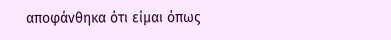αποφάνθηκα ότι είμαι όπως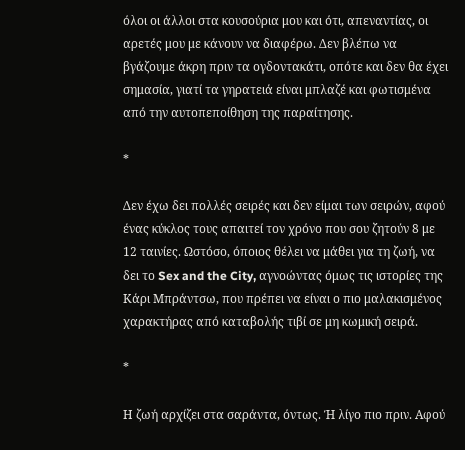όλοι οι άλλοι στα κουσούρια μου και ότι, απεναντίας, οι αρετές μου με κάνουν να διαφέρω. Δεν βλέπω να βγάζουμε άκρη πριν τα ογδοντακάτι, οπότε και δεν θα έχει σημασία, γιατί τα γηρατειά είναι μπλαζέ και φωτισμένα από την αυτοπεποίθηση της παραίτησης.

*

Δεν έχω δει πολλές σειρές και δεν είμαι των σειρών, αφού ένας κύκλος τους απαιτεί τον χρόνο που σου ζητούν 8 με 12 ταινίες. Ωστόσο, όποιος θέλει να μάθει για τη ζωή, να δει το Sex and the City, αγνοώντας όμως τις ιστορίες της Κάρι Μπράντσω, που πρέπει να είναι ο πιο μαλακισμένος χαρακτήρας από καταβολής τιβί σε μη κωμική σειρά.

*

Η ζωή αρχίζει στα σαράντα, όντως. Ή λίγο πιο πριν. Αφού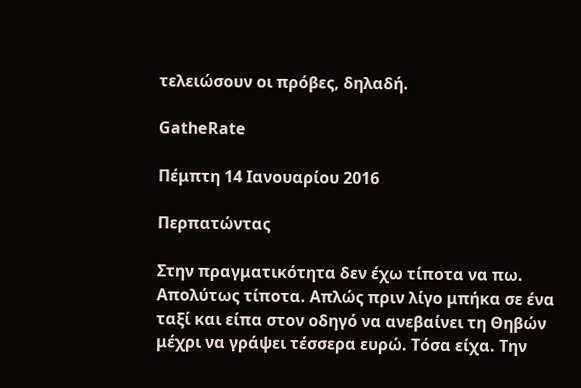τελειώσουν οι πρόβες, δηλαδή.

GatheRate

Πέμπτη 14 Ιανουαρίου 2016

Περπατώντας

Στην πραγματικότητα δεν έχω τίποτα να πω. Απολύτως τίποτα. Απλώς πριν λίγο μπήκα σε ένα ταξί και είπα στον οδηγό να ανεβαίνει τη Θηβών μέχρι να γράψει τέσσερα ευρώ. Τόσα είχα. Την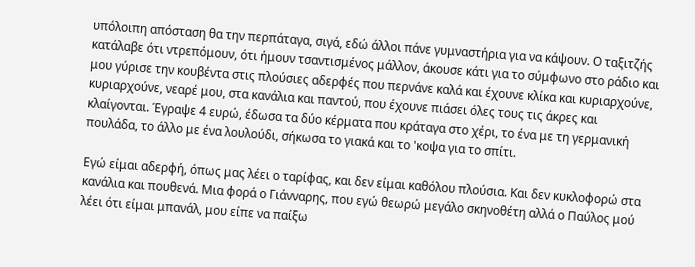υπόλοιπη απόσταση θα την περπάταγα, σιγά, εδώ άλλοι πάνε γυμναστήρια για να κάψουν. Ο ταξιτζής κατάλαβε ότι ντρεπόμουν, ότι ήμουν τσαντισμένος μάλλον, άκουσε κάτι για το σύμφωνο στο ράδιο και μου γύρισε την κουβέντα στις πλούσιες αδερφές που περνάνε καλά και έχουνε κλίκα και κυριαρχούνε, κυριαρχούνε, νεαρέ μου, στα κανάλια και παντού, που έχουνε πιάσει όλες τους τις άκρες και κλαίγονται. Έγραψε 4 ευρώ, έδωσα τα δύο κέρματα που κράταγα στο χέρι, το ένα με τη γερμανική πουλάδα, το άλλο με ένα λουλούδι, σήκωσα το γιακά και το 'κοψα για το σπίτι.

Εγώ είμαι αδερφή, όπως μας λέει ο ταρίφας, και δεν είμαι καθόλου πλούσια. Και δεν κυκλοφορώ στα κανάλια και πουθενά. Μια φορά ο Γιάνναρης, που εγώ θεωρώ μεγάλο σκηνοθέτη αλλά ο Παύλος μού λέει ότι είμαι μπανάλ, μου είπε να παίξω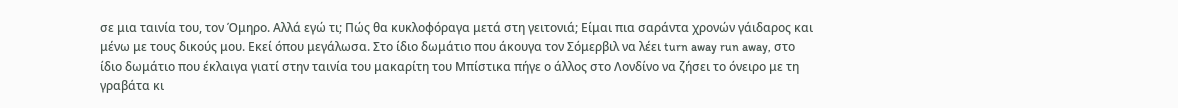σε μια ταινία του, τον Όμηρο. Αλλά εγώ τι; Πώς θα κυκλοφόραγα μετά στη γειτονιά; Είμαι πια σαράντα χρονών γάιδαρος και μένω με τους δικούς μου. Εκεί όπου μεγάλωσα. Στο ίδιο δωμάτιο που άκουγα τον Σόμερβιλ να λέει turn away run away, στο ίδιο δωμάτιο που έκλαιγα γιατί στην ταινία του μακαρίτη του Μπίστικα πήγε ο άλλος στο Λονδίνο να ζήσει το όνειρο με τη γραβάτα κι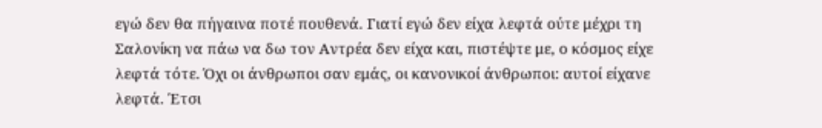εγώ δεν θα πήγαινα ποτέ πουθενά. Γιατί εγώ δεν είχα λεφτά ούτε μέχρι τη Σαλονίκη να πάω να δω τον Αντρέα δεν είχα και, πιστέψτε με, ο κόσμος είχε λεφτά τότε. Όχι οι άνθρωποι σαν εμάς, οι κανονικοί άνθρωποι: αυτοί είχανε λεφτά. Έτσι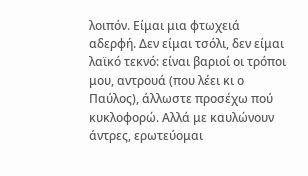λοιπόν. Είμαι μια φτωχειά αδερφή. Δεν είμαι τσόλι, δεν είμαι λαϊκό τεκνό: είναι βαριοί οι τρόποι μου, αντρουά (που λέει κι ο Παύλος), άλλωστε προσέχω πού κυκλοφορώ. Αλλά με καυλώνουν άντρες, ερωτεύομαι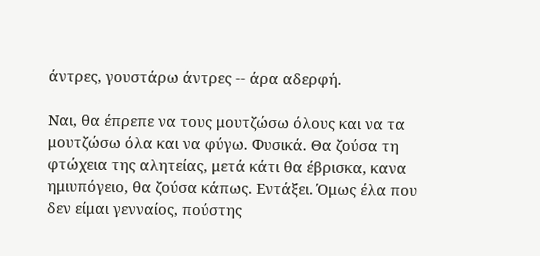άντρες, γουστάρω άντρες -- άρα αδερφή.

Ναι, θα έπρεπε να τους μουτζώσω όλους και να τα μουτζώσω όλα και να φύγω. Φυσικά. Θα ζούσα τη φτώχεια της αλητείας, μετά κάτι θα έβρισκα, κανα ημιυπόγειο, θα ζούσα κάπως. Εντάξει. Όμως έλα που δεν είμαι γενναίος, πούστης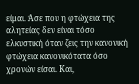είμαι. Άσε που η φτώχεια της αλητείας δεν είναι τόσο ελκυστική όταν ζεις την κανονική φτώχεια κανονικότατα όσο χρονών είσαι. Και,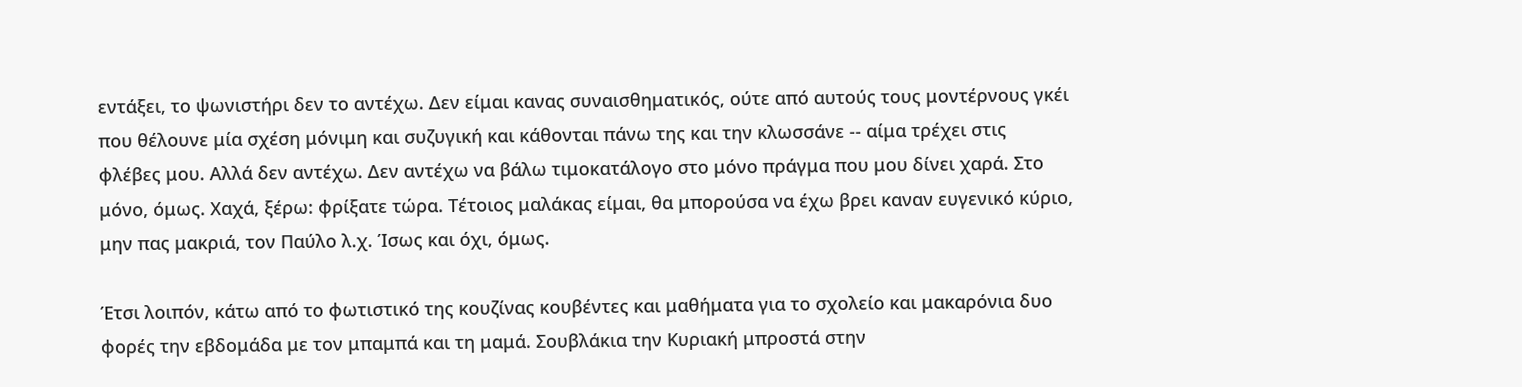εντάξει, το ψωνιστήρι δεν το αντέχω. Δεν είμαι κανας συναισθηματικός, ούτε από αυτούς τους μοντέρνους γκέι που θέλουνε μία σχέση μόνιμη και συζυγική και κάθονται πάνω της και την κλωσσάνε -- αίμα τρέχει στις φλέβες μου. Αλλά δεν αντέχω. Δεν αντέχω να βάλω τιμοκατάλογο στο μόνο πράγμα που μου δίνει χαρά. Στο μόνο, όμως. Χαχά, ξέρω: φρίξατε τώρα. Τέτοιος μαλάκας είμαι, θα μπορούσα να έχω βρει καναν ευγενικό κύριο, μην πας μακριά, τον Παύλο λ.χ. Ίσως και όχι, όμως.

Έτσι λοιπόν, κάτω από το φωτιστικό της κουζίνας κουβέντες και μαθήματα για το σχολείο και μακαρόνια δυο φορές την εβδομάδα με τον μπαμπά και τη μαμά. Σουβλάκια την Κυριακή μπροστά στην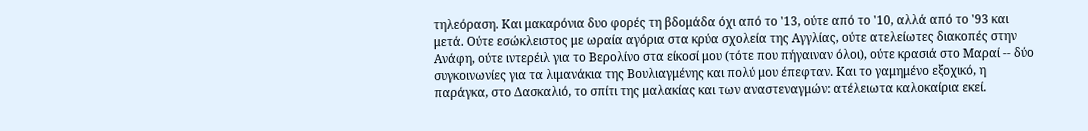τηλεόραση. Και μακαρόνια δυο φορές τη βδομάδα όχι από το '13, ούτε από το '10, αλλά από το '93 και μετά. Ούτε εσώκλειστος με ωραία αγόρια στα κρύα σχολεία της Αγγλίας, ούτε ατελείωτες διακοπές στην Ανάφη, ούτε ιντερέιλ για το Βερολίνο στα είκοσί μου (τότε που πήγαιναν όλοι), ούτε κρασιά στο Μαραί -- δύο συγκοινωνίες για τα λιμανάκια της Βουλιαγμένης και πολύ μου έπεφταν. Και το γαμημένο εξοχικό, η παράγκα, στο Δασκαλιό, το σπίτι της μαλακίας και των αναστεναγμών: ατέλειωτα καλοκαίρια εκεί.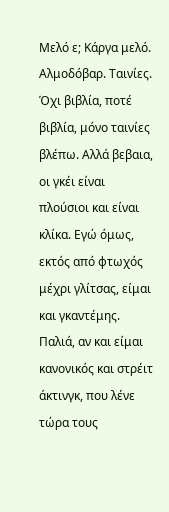Μελό ε; Κάργα μελό. Αλμοδόβαρ. Ταινίες. Όχι βιβλία, ποτέ βιβλία, μόνο ταινίες βλέπω. Αλλά βεβαια, οι γκέι είναι πλούσιοι και είναι κλίκα. Εγώ όμως, εκτός από φτωχός μέχρι γλίτσας, είμαι και γκαντέμης. Παλιά, αν και είμαι κανονικός και στρέιτ άκτινγκ, που λένε τώρα τους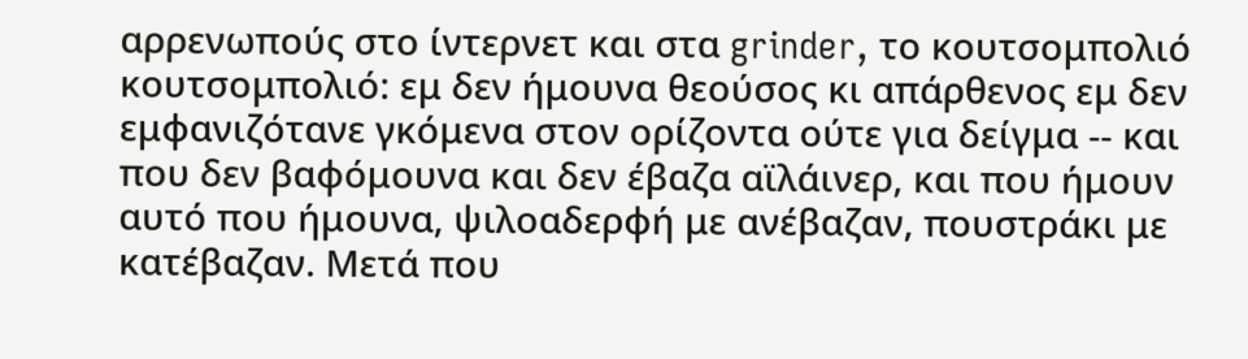αρρενωπούς στο ίντερνετ και στα grinder, το κουτσομπολιό κουτσομπολιό: εμ δεν ήμουνα θεούσος κι απάρθενος εμ δεν εμφανιζότανε γκόμενα στον ορίζοντα ούτε για δείγμα -- και που δεν βαφόμουνα και δεν έβαζα αϊλάινερ, και που ήμουν αυτό που ήμουνα, ψιλοαδερφή με ανέβαζαν, πουστράκι με κατέβαζαν. Μετά που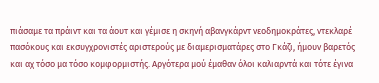πιάσαμε τα πράιντ και τα άουτ και γέμισε η σκηνή αβανγκάρντ νεοδημοκράτες, ντεκλαρέ πασόκους και εκσυγχρονιστές αριστερούς με διαμερισματάρες στο Γκάζι, ήμουν βαρετός και αχ τόσο μα τόσο κομφορμιστής. Αργότερα μού έμαθαν όλοι καλιαρντά και τότε έγινα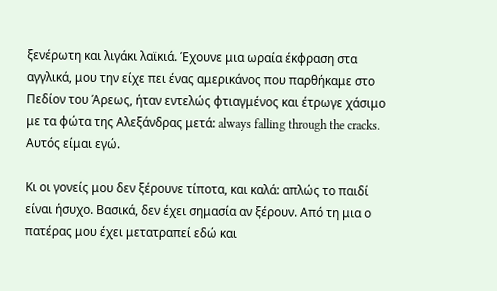ξενέρωτη και λιγάκι λαϊκιά. Έχουνε μια ωραία έκφραση στα αγγλικά, μου την είχε πει ένας αμερικάνος που παρθήκαμε στο Πεδίον του Άρεως, ήταν εντελώς φτιαγμένος και έτρωγε χάσιμο με τα φώτα της Αλεξάνδρας μετά: always falling through the cracks. Αυτός είμαι εγώ.

Κι οι γονείς μου δεν ξέρουνε τίποτα, και καλά: απλώς το παιδί είναι ήσυχο. Βασικά, δεν έχει σημασία αν ξέρουν. Από τη μια ο πατέρας μου έχει μετατραπεί εδώ και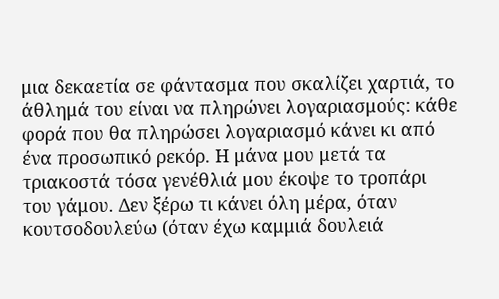μια δεκαετία σε φάντασμα που σκαλίζει χαρτιά, το άθλημά του είναι να πληρώνει λογαριασμούς: κάθε φορά που θα πληρώσει λογαριασμό κάνει κι από ένα προσωπικό ρεκόρ. Η μάνα μου μετά τα τριακοστά τόσα γενέθλιά μου έκοψε το τροπάρι του γάμου. Δεν ξέρω τι κάνει όλη μέρα, όταν κουτσοδουλεύω (όταν έχω καμμιά δουλειά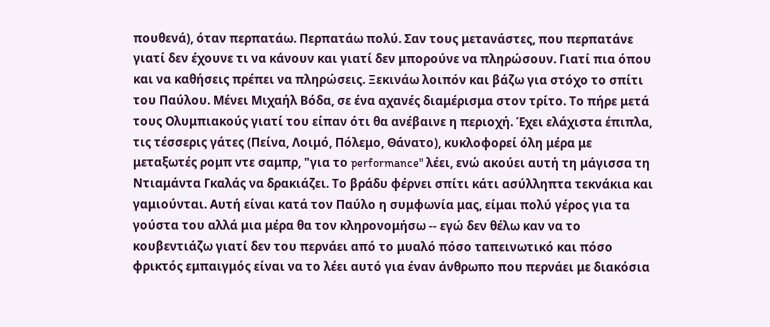πουθενά), όταν περπατάω. Περπατάω πολύ. Σαν τους μετανάστες, που περπατάνε γιατί δεν έχουνε τι να κάνουν και γιατί δεν μπορούνε να πληρώσουν. Γιατί πια όπου και να καθήσεις πρέπει να πληρώσεις. Ξεκινάω λοιπόν και βάζω για στόχο το σπίτι του Παύλου. Μένει Μιχαήλ Βόδα, σε ένα αχανές διαμέρισμα στον τρίτο. Το πήρε μετά τους Ολυμπιακούς γιατί του είπαν ότι θα ανέβαινε η περιοχή. Έχει ελάχιστα έπιπλα, τις τέσσερις γάτες (Πείνα, Λοιμό, Πόλεμο, Θάνατο), κυκλοφορεί όλη μέρα με μεταξωτές ρομπ ντε σαμπρ, "για το performance" λέει, ενώ ακούει αυτή τη μάγισσα τη Ντιαμάντα Γκαλάς να δρακιάζει. Το βράδυ φέρνει σπίτι κάτι ασύλληπτα τεκνάκια και γαμιούνται. Αυτή είναι κατά τον Παύλο η συμφωνία μας, είμαι πολύ γέρος για τα γούστα του αλλά μια μέρα θα τον κληρονομήσω -- εγώ δεν θέλω καν να το κουβεντιάζω γιατί δεν του περνάει από το μυαλό πόσο ταπεινωτικό και πόσο φρικτός εμπαιγμός είναι να το λέει αυτό για έναν άνθρωπο που περνάει με διακόσια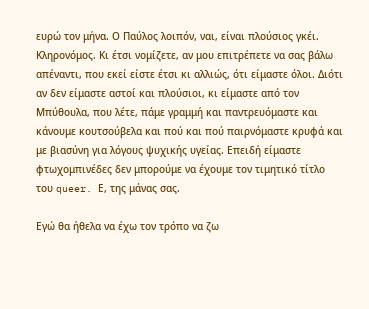ευρώ τον μήνα. Ο Παύλος λοιπόν, ναι, είναι πλούσιος γκέι. Κληρονόμος. Κι έτσι νομίζετε, αν μου επιτρέπετε να σας βάλω απέναντι, που εκεί είστε έτσι κι αλλιώς, ότι είμαστε όλοι. Διότι αν δεν είμαστε αστοί και πλούσιοι, κι είμαστε από τον Μπύθουλα, που λέτε, πάμε γραμμή και παντρευόμαστε και κάνουμε κουτσούβελα και πού και πού παιρνόμαστε κρυφά και με βιασύνη για λόγους ψυχικής υγείας. Επειδή είμαστε φτωχομπινέδες δεν μπορούμε να έχουμε τον τιμητικό τίτλο του queer. Ε, της μάνας σας.

Εγώ θα ήθελα να έχω τον τρόπο να ζω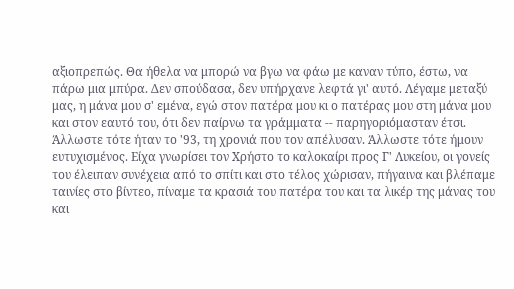αξιοπρεπώς. Θα ήθελα να μπορώ να βγω να φάω με καναν τύπο, έστω, να πάρω μια μπύρα. Δεν σπούδασα, δεν υπήρχανε λεφτά γι' αυτό. Λέγαμε μεταξύ μας, η μάνα μου σ' εμένα, εγώ στον πατέρα μου κι ο πατέρας μου στη μάνα μου και στον εαυτό του, ότι δεν παίρνω τα γράμματα -- παρηγοριόμασταν έτσι. Άλλωστε τότε ήταν το '93, τη χρονιά που τον απέλυσαν. Άλλωστε τότε ήμουν ευτυχισμένος. Είχα γνωρίσει τον Χρήστο το καλοκαίρι προς Γ' Λυκείου, οι γονείς του έλειπαν συνέχεια από το σπίτι και στο τέλος χώρισαν, πήγαινα και βλέπαμε ταινίες στο βίντεο, πίναμε τα κρασιά του πατέρα του και τα λικέρ της μάνας του και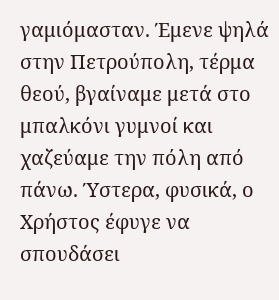γαμιόμασταν. Έμενε ψηλά στην Πετρούπολη, τέρμα θεού, βγαίναμε μετά στο μπαλκόνι γυμνοί και χαζεύαμε την πόλη από πάνω. Ύστερα, φυσικά, ο Χρήστος έφυγε να σπουδάσει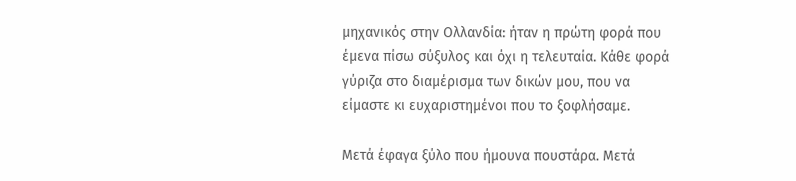μηχανικός στην Ολλανδία: ήταν η πρώτη φορά που έμενα πίσω σύξυλος και όχι η τελευταία. Κάθε φορά γύριζα στο διαμέρισμα των δικών μου, που να είμαστε κι ευχαριστημένοι που το ξοφλήσαμε.

Μετά έφαγα ξύλο που ήμουνα πουστάρα. Μετά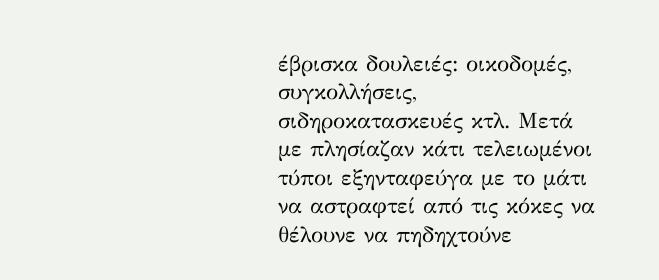έβρισκα δουλειές: οικοδομές, συγκολλήσεις, σιδηροκατασκευές κτλ. Μετά με πλησίαζαν κάτι τελειωμένοι τύποι εξηνταφεύγα με το μάτι να αστραφτεί από τις κόκες να θέλουνε να πηδηχτούνε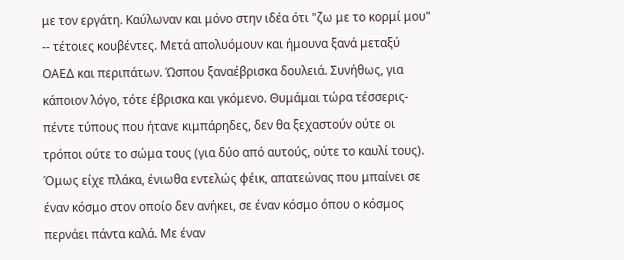με τον εργάτη. Καύλωναν και μόνο στην ιδέα ότι "ζω με το κορμί μου" -- τέτοιες κουβέντες. Μετά απολυόμουν και ήμουνα ξανά μεταξύ ΟΑΕΔ και περιπάτων. Ώσπου ξαναέβρισκα δουλειά. Συνήθως, για κάποιον λόγο, τότε έβρισκα και γκόμενο. Θυμάμαι τώρα τέσσερις-πέντε τύπους που ήτανε κιμπάρηδες, δεν θα ξεχαστούν ούτε οι τρόποι ούτε το σώμα τους (για δύο από αυτούς, ούτε το καυλί τους). Όμως είχε πλάκα, ένιωθα εντελώς φέικ, απατεώνας που μπαίνει σε έναν κόσμο στον οποίο δεν ανήκει, σε έναν κόσμο όπου ο κόσμος περνάει πάντα καλά. Με έναν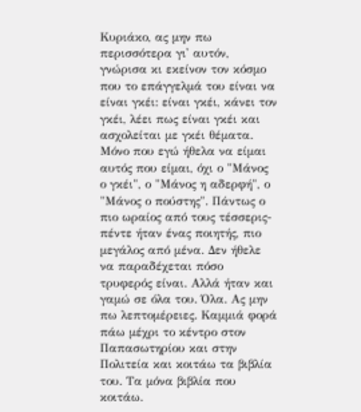Κυριάκο, ας μην πω περισσότερα γι' αυτόν, γνώρισα κι εκείνον τον κόσμο που το επάγγελμά του είναι να είναι γκέι: είναι γκέι, κάνει τον γκέι, λέει πως είναι γκέι και ασχολείται με γκέι θέματα. Μόνο που εγώ ήθελα να είμαι αυτός που είμαι, όχι ο "Μάνος ο γκέι", ο "Μάνος η αδερφή", ο "Μάνος ο πούστης". Πάντως ο πιο ωραίος από τους τέσσερις-πέντε ήταν ένας ποιητής, πιο μεγάλος από μένα. Δεν ήθελε να παραδέχεται πόσο τρυφερός είναι. Αλλά ήταν και γαμώ σε όλα του. Όλα. Ας μην πω λεπτομέρειες. Καμμιά φορά πάω μέχρι το κέντρο στον Παπασωτηρίου και στην Πολιτεία και κοιτάω τα βιβλία του. Τα μόνα βιβλία που κοιτάω.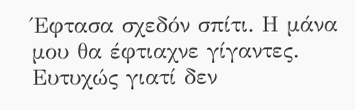Έφτασα σχεδόν σπίτι. Η μάνα μου θα έφτιαχνε γίγαντες. Ευτυχώς γιατί δεν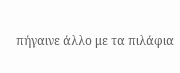πήγαινε άλλο με τα πιλάφια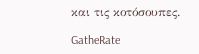και τις κοτόσουπες.

GatheRate